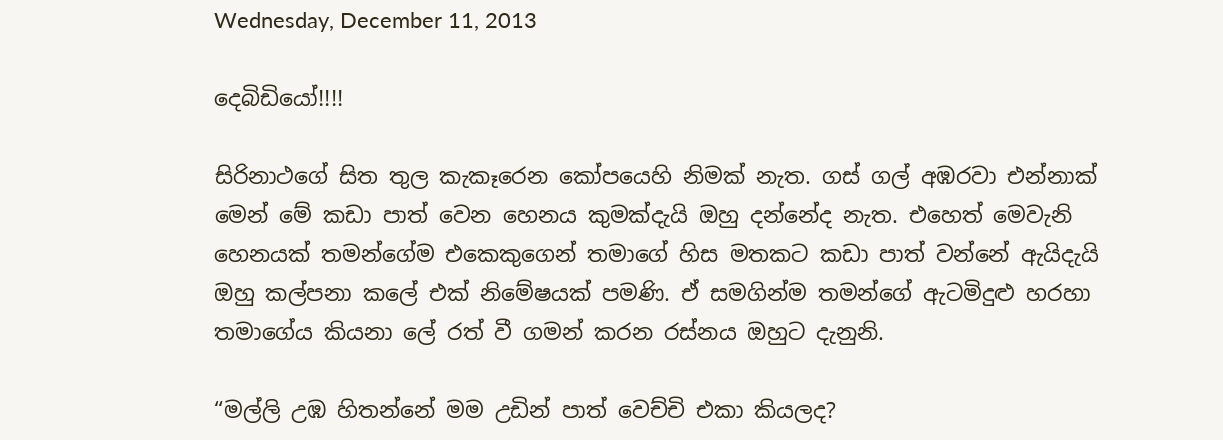Wednesday, December 11, 2013

දෙබිඩියෝ!!!!

සිරිනාථගේ සිත තුල කැකෑරෙන කෝපයෙහි නිමක් නැත. ගස් ගල් අඹරවා එන්නාක් මෙන් මේ කඩා පාත් වෙන හෙනය කුමක්දැයි ඔහු දන්නේද නැත. එහෙත් මෙවැනි හෙනයක් තමන්ගේම එකෙකුගෙන් තමාගේ හිස මතකට කඩා පාත් වන්නේ ඇයිදැයි ඔහු කල්පනා කලේ එක් නිමේෂයක් පමණි. ඒ සමගින්ම තමන්ගේ ඇටමිදුළු හරහා තමාගේය කියනා ලේ රත් වී ගමන් කරන රස්නය ඔහුට දැනුනි.

“මල්ලි උඹ හිතන්නේ මම උඩින් පාත් වෙච්චි එකා කියලද?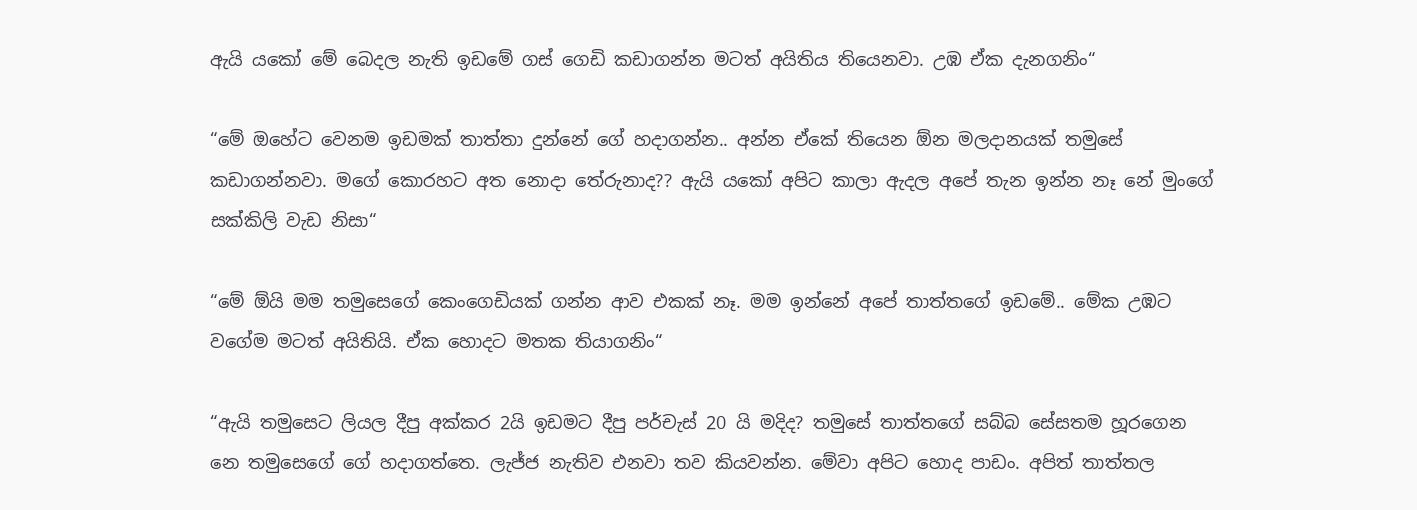ඇයි යකෝ මේ බෙදල නැති ඉඩමේ ගස් ගෙඩි කඩාගන්න මටත් අයිතිය තියෙනවා. උඹ ඒක දැනගනිං“

“මේ ඔහේට වෙනම ඉඩමක් තාත්තා දුන්නේ ගේ හදාගන්න.. අන්න ඒකේ තියෙන ඕන මලදානයක් තමුසේ කඩාගන්නවා. මගේ කොරහට අත නොදා තේරුනාද?? ඇයි යකෝ අපිට කාලා ඇදල අපේ තැන ඉන්න නෑ නේ මුංගේ සක්කිලි වැඩ නිසා“

“මේ ඕයි මම තමුසෙගේ කෙංගෙඩියක් ගන්න ආව එකක් නෑ. මම ඉන්නේ අපේ තාත්තගේ ඉඩමේ.. මේක උඹට වගේම මටත් අයිතියි. ඒක හොදට මතක තියාගනිං“

“ඇයි තමුසෙට ලියල දීපු අක්කර 2යි ඉඩමට දීපු පර්චැස් 20 යි මදිද? තමුසේ තාත්තගේ සබ්බ සේසතම හූරගෙන නෙ තමුසෙගේ ගේ හදාගත්තෙ. ලැජ්ජ නැතිව එනවා තව කියවන්න. මේවා අපිට හොද පාඩං. අපිත් තාත්තල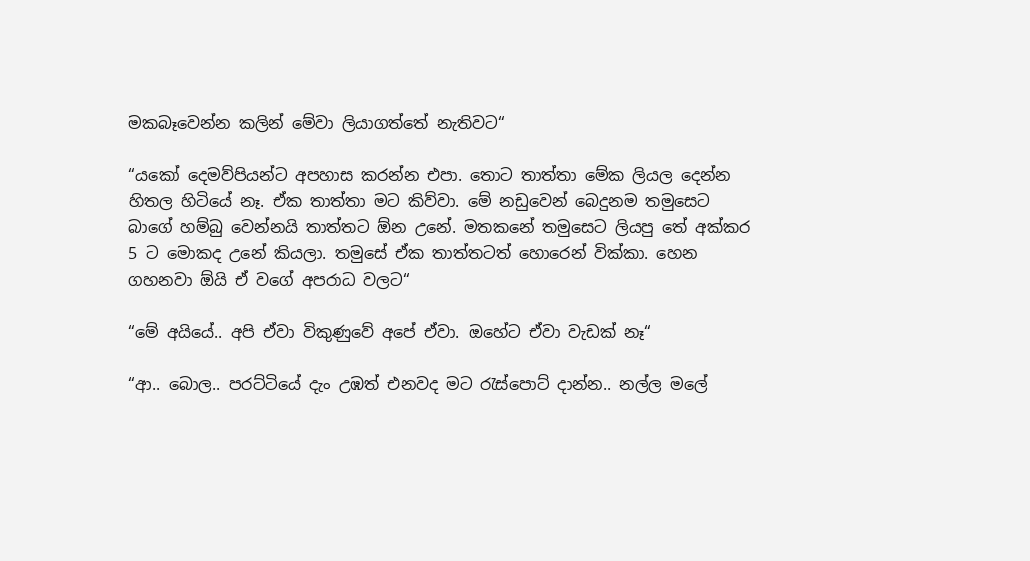මකබෑවෙන්න කලින් මේවා ලියාගත්තේ නැතිවට“

“යකෝ දෙමව්පියන්ට අපහාස කරන්න එපා. තොට තාත්තා මේක ලියල දෙන්න හිතල හිටියේ නෑ. ඒක තාත්තා මට කිව්වා. මේ නඩුවෙන් බෙදුනම තමුසෙට බාගේ හම්බු වෙන්නයි තාත්තට ඕන උනේ. මතකනේ තමුසෙට ලියපු තේ අක්කර 5 ට මොකද උනේ කියලා. තමුසේ ඒක තාත්තටත් හොරෙන් වික්කා. හෙන ගහනවා ඕයි ඒ වගේ අපරාධ වලට“

“මේ අයියේ.. අපි ඒවා විකුණුවේ අපේ ඒවා. ඔහේට ඒවා වැඩක් නෑ“

“ආ.. බොල.. පරට්ටියේ දැං උඹත් එනවද මට රැස්පොට් දාන්න.. නල්ල මලේ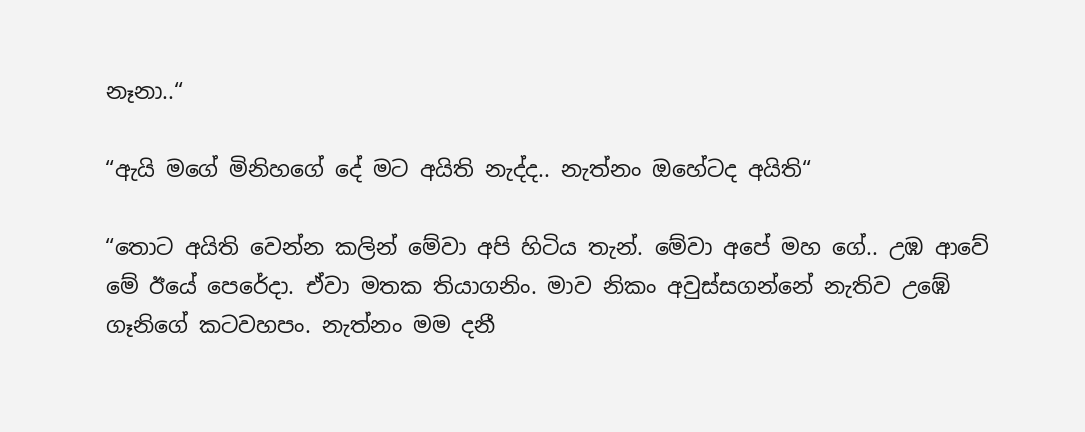නෑනා..“

“ඇයි මගේ මිනිහගේ දේ මට අයිති නැද්ද.. නැත්නං ඔහේටද අයිති“

“තොට අයිති වෙන්න කලින් මේවා අපි හිටිය තැන්. මේවා අපේ මහ ගේ.. උඹ ආවේ මේ ඊයේ පෙරේදා. ඒවා මතක තියාගනිං. මාව නිකං අවුස්සගන්නේ නැතිව උඹේ ගෑනිගේ කටවහපං. නැත්නං මම දනී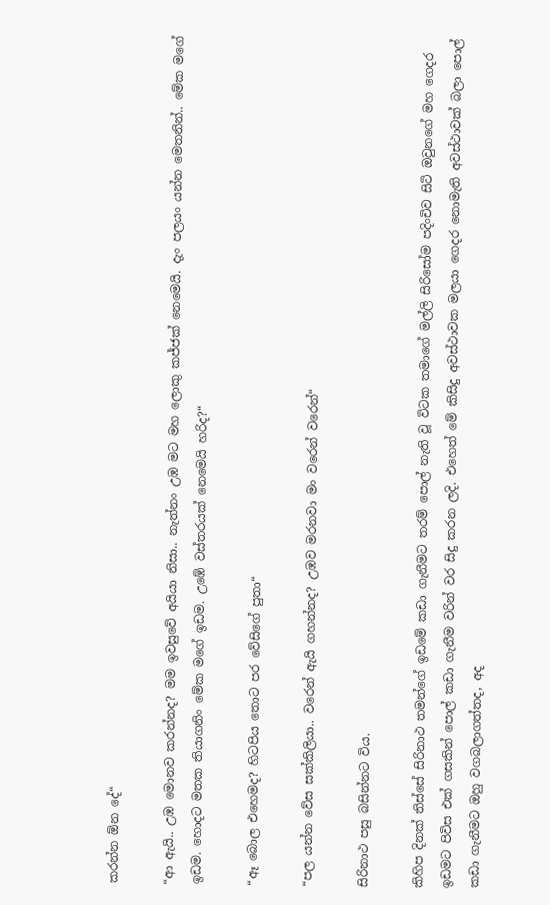කරන්න ඕන දේ“

“ආ ඇයි.. උඹ මොනව කරන්නද? මම ඉවසුවේ අයියා නිසා.. නැත්නං උඹ මට මහ ලොකු කජ්ජක් නෙමෙයි. දැං පලයං යන්න මෙතනින්.. මේක මගේ ඉඩම. හොදට මතක තියාගනිං මේක මගේ ඉඩම. උඹේ වස්තරයක් නෙමෙයි හරිද?“

“ඈ බොල එහෙමද? හිටපිය තොට පර වේසිගේ පුතා“

“පල යන්න වේස සක්කිලියා.. වරෙන් ඇයි ගහන්නද? උඹව මරනවා මං වරෙන් වරෙන්“

සිරිනාථ පසු බසින්නට විය.

කිහිප දිනක් තිස්සේ සිරිනාථ තමන්ගේ ඉඩමේ කඩා ගැනීමට තරම් පොල් නැති වූ විටක තමාගේ මල්ලි සිරිසෝම පදිංචිව සිටි ඔවුනගේ මහ ගෙදර ඉඩමට පිවිස එක් ගසකින් පොල් කඩා ගැනීම වරින් වර සිදු කරන ලදි. එහෙත් මේ කිසිදු අවස්ථාවක මලයා ගෙදර නොමැති අවස්ථාවක් බලා පොල් කඩා ගැනීමට ඔහු වගබලාගත්තද, අද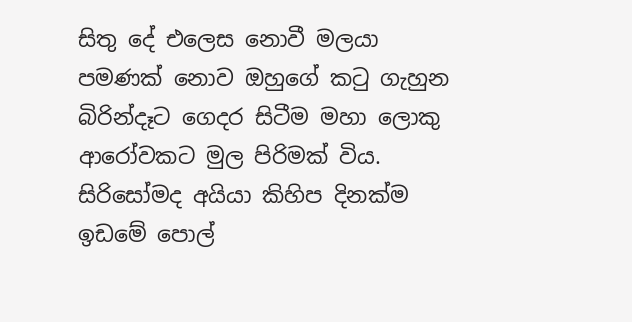සිතු දේ එලෙස නොවී මලයා පමණක් නොව ඔහුගේ කටු ගැහුන බිරින්දෑට ගෙදර සිටීම මහා ලොකු ආරෝවකට මුල පිරිමක් විය. සිරිසෝමද අයියා කිහිප දිනක්ම ඉඩමේ පොල්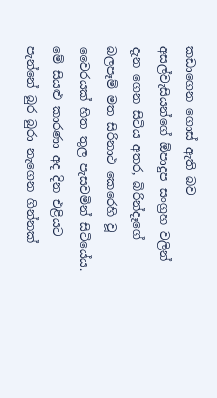කඩාගෙන ගොස් ඇති බව අසල්වැසියන්ගේ ඕපාදුප සංග්‍රහ වලින් දැන ගෙන සිටිය අතර, බිරින්දෑගේ බලපෑම් මත සිරිනාථ කෙරෙහි වූ වෛරයක් හිත තුල පැසවමින් සිටියේය. මේ සියළු කාරණා අද දින එළියට පැන්නේ බුර බුරා නැගෙන ගින්නක්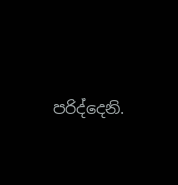පරිද්දෙනි.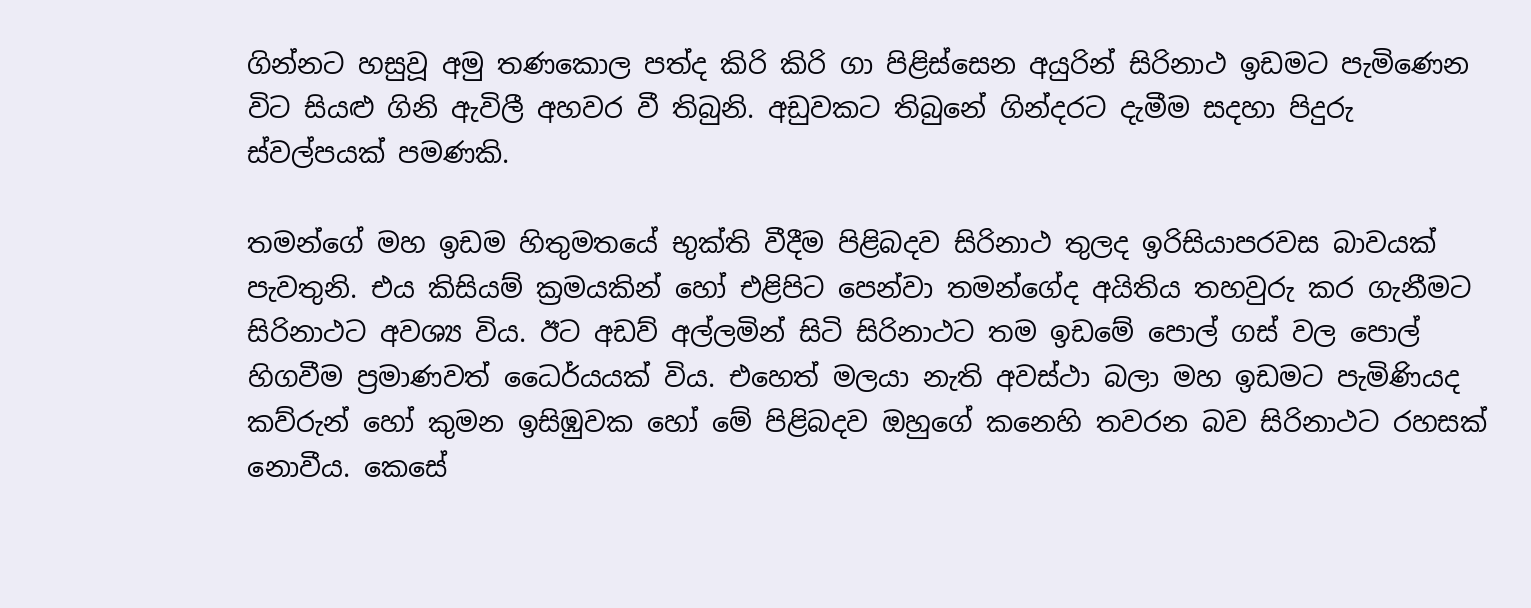ගින්නට හසුවූ අමු තණකොල පත්ද කිරි කිරි ගා පිළිස්සෙන අයුරින් සිරිනාථ ඉඩමට පැමිණෙන විට සියළු ගිනි ඇවිලී අහවර වී තිබුනි. අඩුවකට තිබුනේ ගින්දරට දැමීම සදහා පිදුරු ස්වල්පයක් පමණකි.

තමන්ගේ මහ ඉඩම හිතුමතයේ භුක්ති වීදීම පිළිබදව සිරිනාථ තුලද ඉරිසියාපරවස බාවයක් පැවතුනි. එය කිසියම් ක්‍රමයකින් හෝ එළිපිට පෙන්වා තමන්ගේද අයිතිය තහවුරු කර ගැනීමට සිරිනාථට අවශ්‍ය විය. ඊට අඩව් අල්ලමින් සිටි සිරිනාථට තම ඉඩමේ පොල් ගස් වල පොල් හිගවීම ප්‍රමාණවත් ධෛර්යයක් විය. එහෙත් මලයා නැති අවස්ථා බලා මහ ඉඩමට පැමිණියද කව්රුන් හෝ කුමන ඉසිඹුවක හෝ මේ පිළිබදව ඔහුගේ කනෙහි තවරන බව සිරිනාථට රහසක් නොවීය. කෙසේ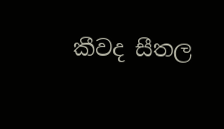කීවද සීතල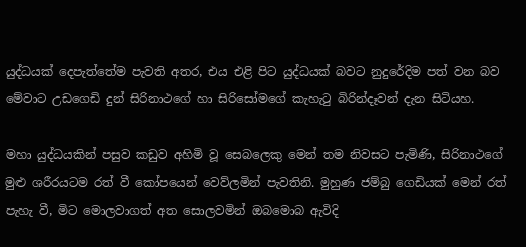යුද්ධයක් දෙපැත්තේම පැවති අතර, එය එළි පිට යුද්ධයක් බවට නුදුරේදිම පත් වන බව මේවාට උඩගෙඩි දුන් සිරිනාථගේ හා සිරිසෝමගේ කැහැටු බිරින්දෑවන් දැන සිටියහ.

මහා යුද්ධයකින් පසුව කඩුව අහිමි වූ සෙබලෙකු මෙන් තම නිවසට පැමිණි, සිරිනාථගේ මුළු ශරීරයටම රත් වී කෝපයෙන් වෙව්ලමින් පැවතිනි. මුහුණ ජම්බු ගෙඩියක් මෙන් රත් පැහැ වී, මිට මොලවාගත් අත සොලවමින් ඔබමොබ ඇවිදි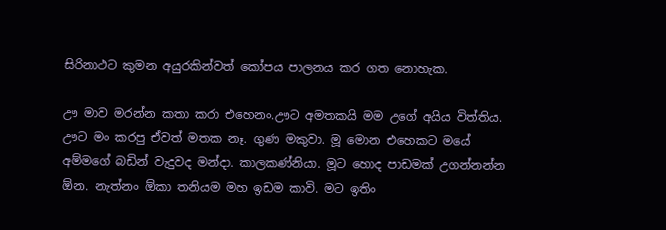සිරිනාථට කුමන අයුරකින්වත් කෝපය පාලනය කර ගත නොහැක.

ඌ මාව මරන්න කතා කරා එහෙනං.ඌට අමතකයි මම උගේ අයිය විත්තිය. ඌට මං කරපු ඒවත් මතක නෑ. ගුණ මකුවා. මූ මොන එහෙකට මයේ අම්මගේ බඩින් වැදුවද මන්දා. කාලකණ්නියා. මූට හොද පාඩමක් උගන්නන්න ඕන. නැත්නං ඕකා තනියම මහ ඉඩම කාවි. මට ඉතිං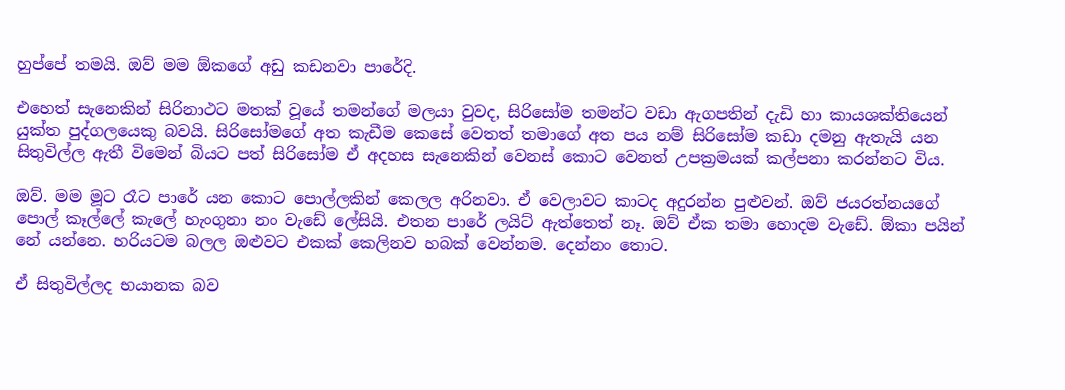හුප්පේ තමයි. ඔව් මම ඕකගේ අඩු කඩනවා පාරේදි.

එහෙත් සැනෙකින් සිරිනාථට මතක් වූයේ තමන්ගේ මලයා වුවද, සිරිසෝම තමන්ට වඩා ඇගපතින් දැඩි හා කායශක්තියෙන් යුක්ත පුද්ගලයෙකු බවයි. සිරිසෝමගේ අත කැඩීම කෙසේ වෙතත් තමාගේ අත පය නම් සිරිසෝම කඩා දමනු ඇතැයි යන සිතුවිල්ල ඇතී විමෙන් බියට පත් සිරිසෝම ඒ අදහස සැනෙකින් වෙනස් කොට වෙනත් උපක්‍රමයක් කල්පනා කරන්නට විය.

ඔව්. මම මූට රෑට පාරේ යන කොට පොල්ලකින් කෙලල අරිනවා. ඒ වෙලාවට කාටද අදුරන්න පුළුවන්. ඔව් ජයරත්නයගේ පොල් කෑල්ලේ කැලේ හැංගුනා නං වැඩේ ලේසියි. එතන පාරේ ලයිට් ඇත්තෙත් නෑ. ඔව් ඒක තමා හොදම වැඩේ. ඕකා පයින් නේ යන්නෙ. හරියටම බලල ඔළුවට එකක් කෙලිනව හබක් වෙන්නම. දෙන්නං තොට.

ඒ සිතුවිල්ලද භයානක බව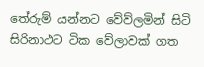තේරුම් යන්නට වේව්ලමින් සිටි සිරිනාථට ටික වේලාවක් ගත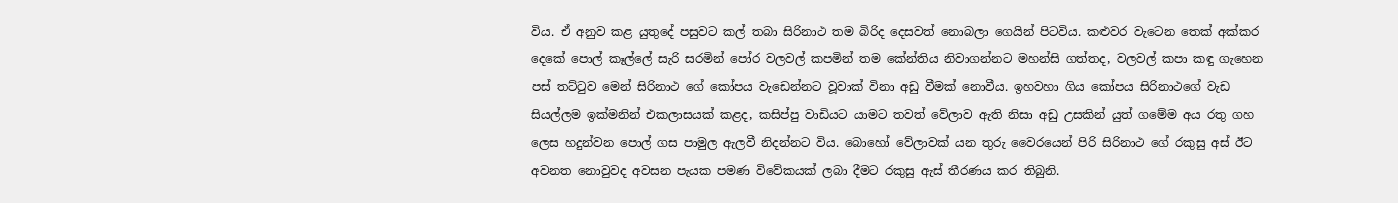විය. ඒ අනුව කළ යුතුදේ පසුවට කල් තබා සිරිනාථ තම බිරිද දෙසවත් නොබලා ගෙයින් පිටවිය. කළුවර වැටෙන තෙක් අක්කර දෙකේ පොල් කෑල්ලේ සැරි සරමින් පෝර වලවල් කපමින් තම කේන්තිය නිවාගන්නට මහන්සි ගත්තද, වලවල් කපා කඳු ගැහෙන පස් තට්ටුව මෙන් සිරිනාථ ගේ කෝපය වැඩෙන්නට වූවාක් විනා අඩු වීමක් නොවීය. ඉහවහා ගිය කෝපය සිරිනාථගේ වැඩ සියල්ලම ඉක්මනින් එකලාසයක් කළද, කසිප්පු වාඩියට යාමට තවත් වේලාව ඇති නිසා අඩු උසකින් යුත් ගමේම අය රතු ගහ ලෙස හදුන්වන පොල් ගස පාමුල ඇලවී නිදන්නට විය. බොහෝ වේලාවක් යන තුරු වෛරයෙන් පිරි සිරිනාථ ගේ රකුසු අස් ඊට අවනත නොවුවද අවසන පැයක පමණ විවේකයක් ලබා දීමට රකුසු ඇස් තීරණය කර තිබුනි.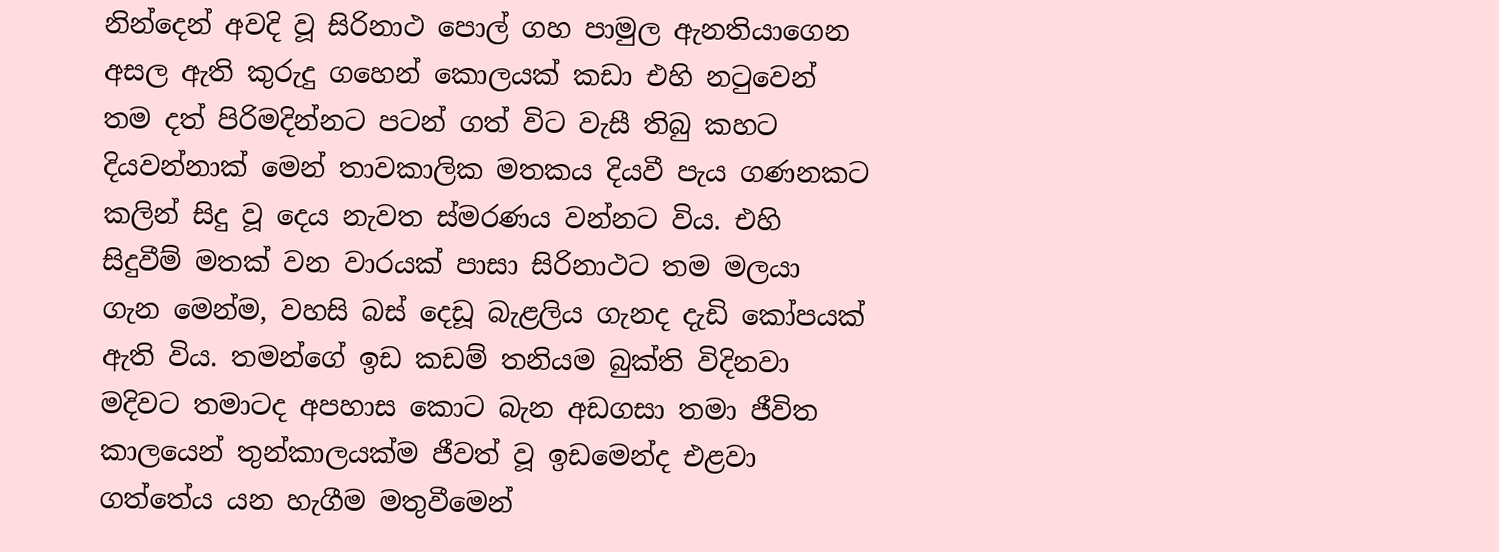නින්දෙන් අවදි වූ සිරිනාථ පොල් ගහ පාමුල ඇනතියාගෙන අසල ඇති කුරුදු ගහෙන් කොලයක් කඩා එහි නටුවෙන් තම දත් පිරිමදින්නට පටන් ගත් විට වැසී තිබු කහට දියවන්නාක් මෙන් තාවකාලික මතකය දියවී පැය ගණනකට කලින් සිදු වූ දෙය නැවත ස්මරණය වන්නට විය. එහි සිදුවීම් මතක් වන වාරයක් පාසා සිරිනාථට තම මලයා ගැන මෙන්ම, වහසි බස් දෙඩූ බැළලිය ගැනද දැඩි කෝපයක් ඇති විය. තමන්ගේ ඉඩ කඩම් තනියම බුක්ති විදිනවා මදිවට තමාටද අපහාස කොට බැන අඩගසා තමා ජීවිත කාලයෙන් තුන්කාලයක්ම ජීවත් වූ ඉඩමෙන්ද එළවා ගත්තේය යන හැගීම මතුවීමෙන්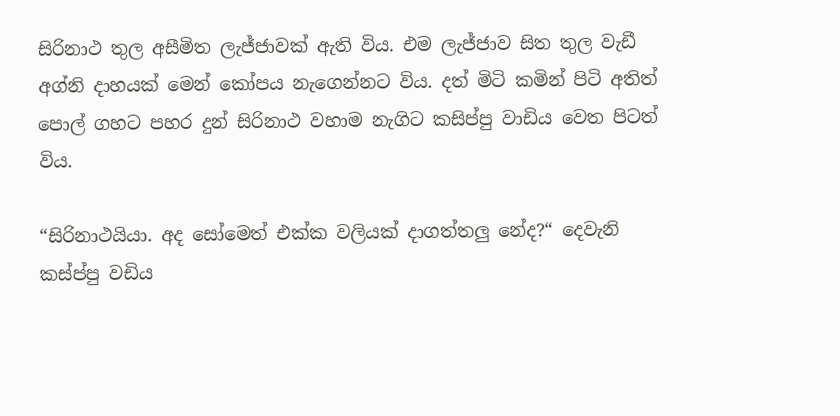සිරිනාථ තුල අසීමිත ලැජ්ජාවක් ඇති විය. එම ලැජ්ජාව සිත තුල වැඩී අග්නි දාහයක් මෙන් කෝපය නැගෙන්නට විය. දත් මිටි කමින් පිටි අතිත් පොල් ගහට පහර දුන් සිරිනාථ වහාම නැගිට කසිප්පු වාඩිය වෙත පිටත් විය.

“සිරිනාථයියා. අද සෝමෙත් එක්ක වලියක් දාගත්තලු නේද?“ දෙවැනි කස්ප්පු වඩිය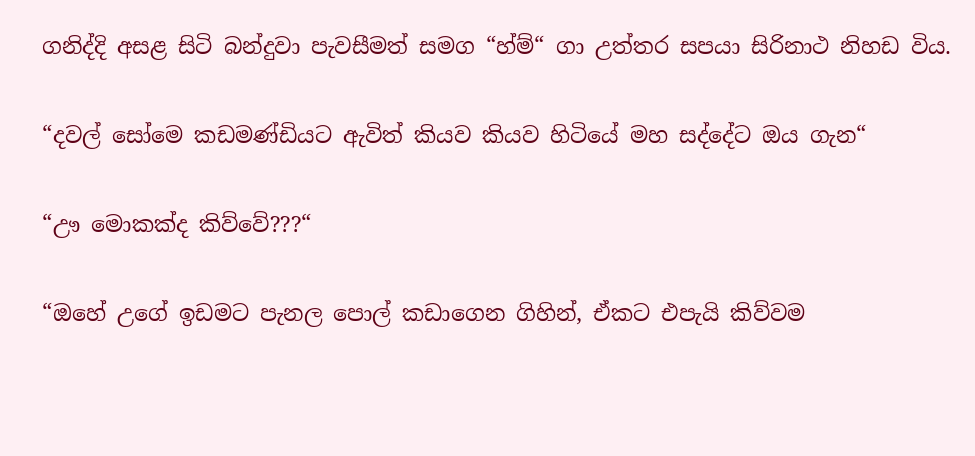ගනිද්දි අසළ සිටි බන්දුවා පැවසීමත් සමග “හ්ම්“ ගා උත්තර සපයා සිරිනාථ නිහඩ විය.

“දවල් සෝමෙ කඩමණ්ඩියට ඇවිත් කියව කියව හිටියේ මහ සද්දේට ඔය ගැන“

“ඌ මොකක්ද කිව්වේ???“

“ඔහේ උගේ ඉඩමට පැනල පොල් කඩාගෙන ගිහින්, ඒකට එපැයි කිව්වම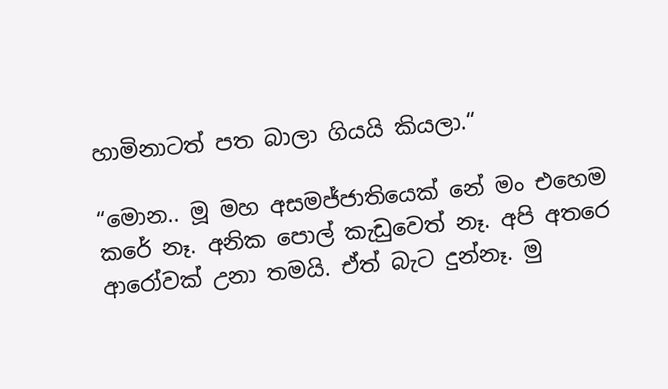හාමිනාටත් පත බාලා ගියයි කියලා.“

“මොන.. මූ මහ අසමජ්ජාතියෙක් නේ මං එහෙම කරේ නෑ. අනික පොල් කැඩුවෙත් නෑ. අපි අතරෙ ආරෝවක් උනා තමයි. ඒත් බැට දුන්නෑ. මු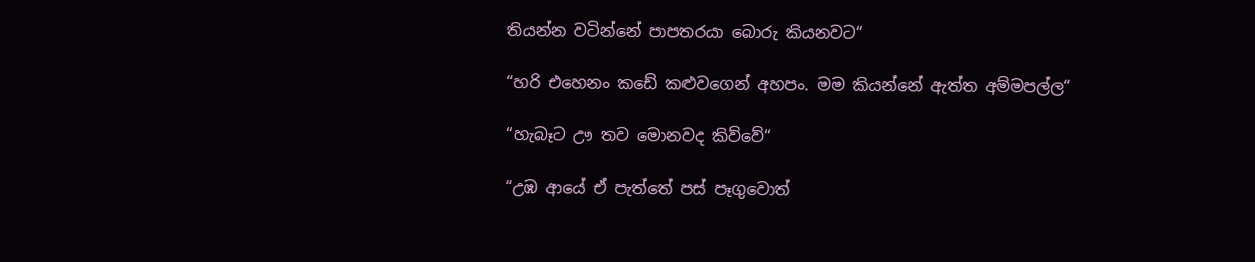තියන්න වටින්නේ පාපතරයා බොරු කියනවට“

“හරි එහෙනං කඩේ කළුවගෙන් අහපං. මම කියන්නේ ඇත්ත අම්මපල්ල“

“හැබෑට ඌ තව මොනවද කිව්වේ“

“උඹ ආයේ ඒ පැත්තේ පස් පෑගුවොත්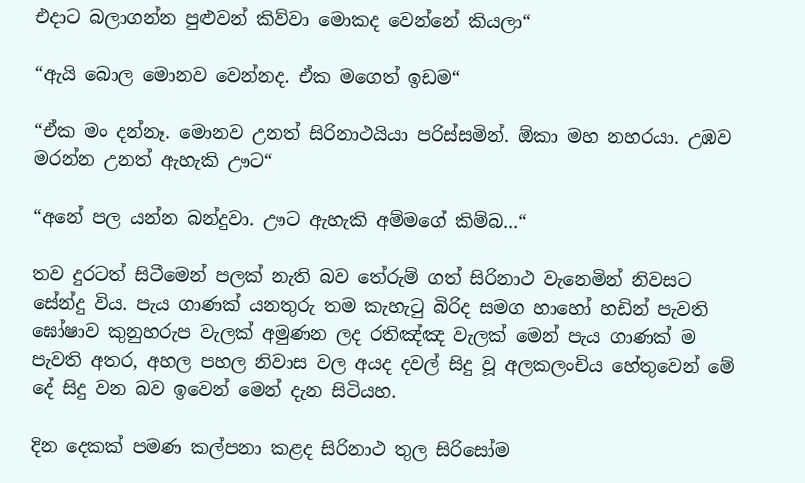එදාට බලාගන්න පුළුවන් කිව්වා මොකද වෙන්නේ කියලා“

“ඇයි බොල මොනව වෙන්නද. ඒක මගෙත් ඉඩම“

“ඒක මං දන්නෑ. මොනව උනත් සිරිනාථයියා පරිස්සමින්. ඕකා මහ නහරයා. උඹව මරන්න උනත් ඇහැකි ඌට“

“අනේ පල යන්න බන්දුවා. ඌට ඇහැකි අම්මගේ කිම්බ...“

තව දුරටත් සිටීමෙන් පලක් නැති බව තේරුම් ගත් සිරිනාථ වැනෙමින් නිවසට සේන්දු විය. පැය ගාණක් යනතුරු තම කැහැටු බිරිද සමග හාහෝ හඩින් පැවති ඝෝෂාව කුනුහරුප වැලක් අමුණන ලද රතිඤ්ඤ වැලක් මෙන් පැය ගාණක් ම පැවති අතර, අහල පහල නිවාස වල අයද දවල් සිදු වූ අලකලංචිය හේතුවෙන් මේ දේ සිදු වන බව ඉවෙන් මෙන් දැන සිටියහ.

දින දෙකක් පමණ කල්පනා කළද සිරිනාථ තුල සිරිසෝම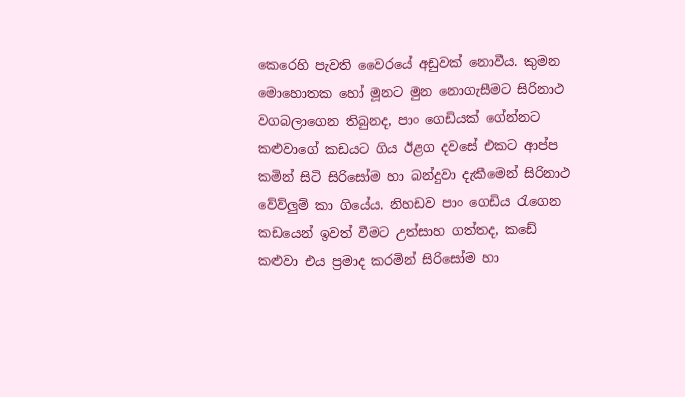කෙරෙහි පැවති වෛරයේ අඩුවක් නොවීය. කුමන මොහොතක හෝ මූනට මුන නොගැසීමට සිරිනාථ වගබලාගෙන තිබුනද, පාං ගෙඩියක් ගේන්නට කළුවාගේ කඩයට ගිය ඊළග දවසේ එකට ආප්ප කමින් සිටි සිරිසෝම හා බන්දුවා දැකීමෙන් සිරිනාථ වේව්ලුම් කා ගියේය. නිහඩව පාං ගෙඩිය රැගෙන කඩයෙන් ඉවත් වීමට උත්සාහ ගත්තද, කඩේ කළුවා එය ප්‍රමාද කරමින් සිරිසෝම හා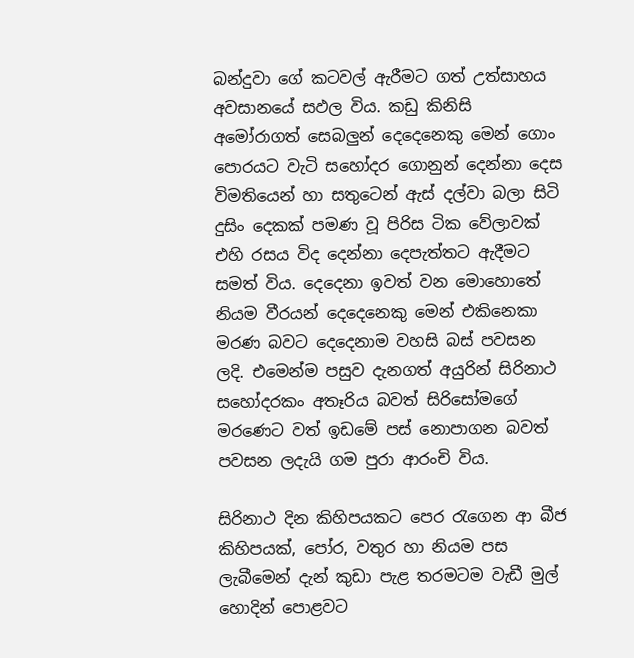බන්දුවා ගේ කටවල් ඇරීමට ගත් උත්සාහය අවසානයේ සඵල විය. කඩු කිනිසි අමෝරාගත් සෙබලුන් දෙදෙනෙකු මෙන් ගොං පොරයට වැටි සහෝදර ගොනුන් දෙන්නා දෙස විමතියෙන් හා සතුටෙන් ඇස් දල්වා බලා සිටි දුසිං දෙකක් පමණ වූ පිරිස ටික වේලාවක් එහි රසය විද දෙන්නා දෙපැත්තට ඇදීමට සමත් විය. දෙදෙනා ඉවත් වන මොහොතේ නියම වීරයන් දෙදෙනෙකු මෙන් එකිනෙකා මරණ බවට දෙදෙනාම වහසි බස් පවසන ලදි. එමෙන්ම පසුව දැනගත් අයුරින් සිරිනාථ සහෝදරකං අතෑරිය බවත් සිරිසෝමගේ මරණෙට වත් ඉඩමේ පස් නොපාගන බවත් පවසන ලදැයි ගම පුරා ආරංචි විය.

සිරිනාථ දින කිහිපයකට පෙර රැගෙන ආ බීජ කිහිපයක්, පෝර, වතුර හා නියම පස ලැබීමෙන් දැන් කුඩා පැළ තරමටම වැඩී මුල් හොදින් පොළවට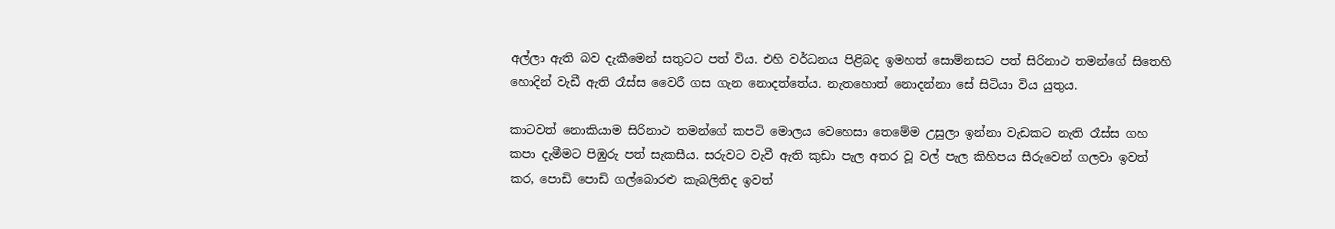අල්ලා ඇති බව දැකීමෙන් සතුටට පත් විය. එහි වර්ධනය පිළිබද ඉමහත් සොම්නසට පත් සිරිනාථ තමන්ගේ සිතෙහි හොදින් වැඩී ඇති රෑස්ස වෛරී ගස ගැන නොදත්තේය. නැතහොත් නොදන්නා සේ සිටියා විය යුතුය.

කාටවත් නොකියාම සිරිනාථ තමන්ගේ කපටි මොලය වෙහෙසා තෙමේම උසුලා ඉන්නා වැඩකට නැති රෑස්ස ගහ කපා දැමීමට පිඹුරු පත් සැකසීය. සරුවට වැවී ඇති කුඩා පැල අතර වූ වල් පැල කිහිපය සීරුවෙන් ගලවා ඉවත් කර, පොඩි පොඩි ගල්බොරළු කැබලිතිද ඉවත්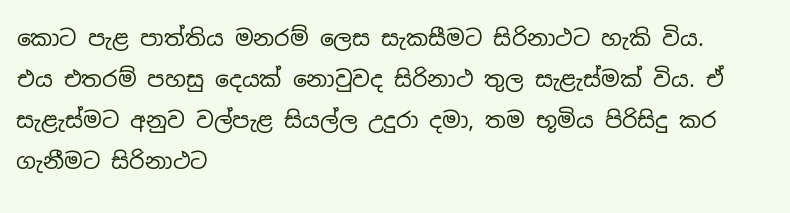කොට පැළ පාත්තිය මනරම් ලෙස සැකසීමට සිරිනාථට හැකි විය. එය එතරම් පහසු දෙයක් නොවුවද සිරිනාථ තුල සැළැස්මක් විය. ඒ සැළැස්මට අනුව වල්පැළ සියල්ල උදුරා දමා, තම භූමිය පිරිසිදු කර ගැනීමට සිරිනාථට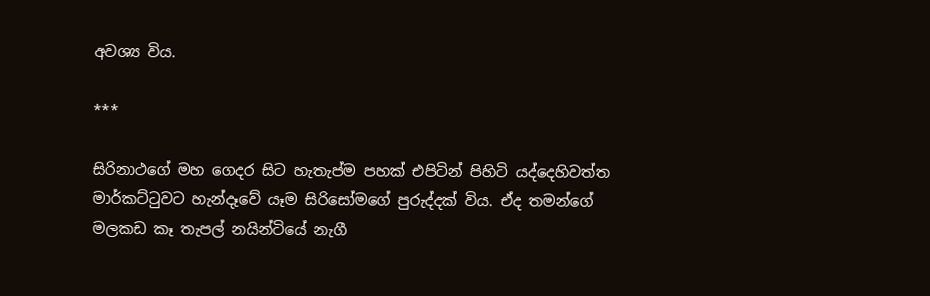අවශ්‍ය විය.

***

සිරිනාථගේ මහ ගෙදර සිට හැතැප්ම පහක් එපිටින් පිහිටි යද්දෙහිවත්ත මාර්කට්ටුවට හැන්දෑවේ යෑම සිරිසෝමගේ පුරුද්දක් විය. ඒද තමන්ගේ මලකඩ කෑ තැපල් නයින්ටියේ නැගී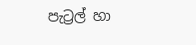පැට්‍රල් හා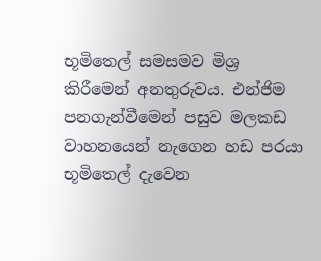භූමිතෙල් සමසමව මිශ්‍ර කිරීමෙන් අනතුරුවය. එන්ජිම පනගැන්වීමෙන් පසුව මලකඩ වාහනයෙන් නැගෙන හඩ පරයා භූමිතෙල් දැවෙන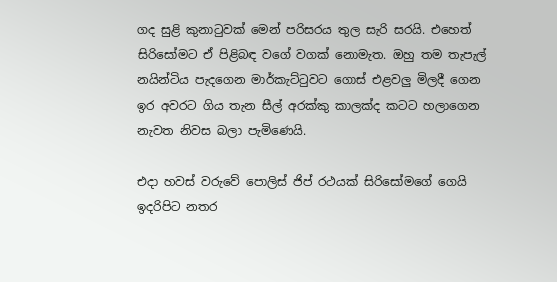ගද සුළි කුනාටුවක් මෙන් පරිසරය තුල සැරි සරයි. එහෙත් සිරිසෝමට ඒ පිළිබඳ වගේ වගක් නොමැත. ඔහු තම තැපැල් නයින්ටිය පැදගෙන මාර්කැට්ටුවට ගොස් එළවලු මිලදී ගෙන ඉර අවරට ගිය තැන සීල් අරක්කු කාලක්ද කටට හලාගෙන නැවත නිවස බලා පැමිණෙයි.

එදා හවස් වරුවේ පොලිස් ජිප් රථයක් සිරිසෝමගේ ගෙයි ඉදරිපිට නතර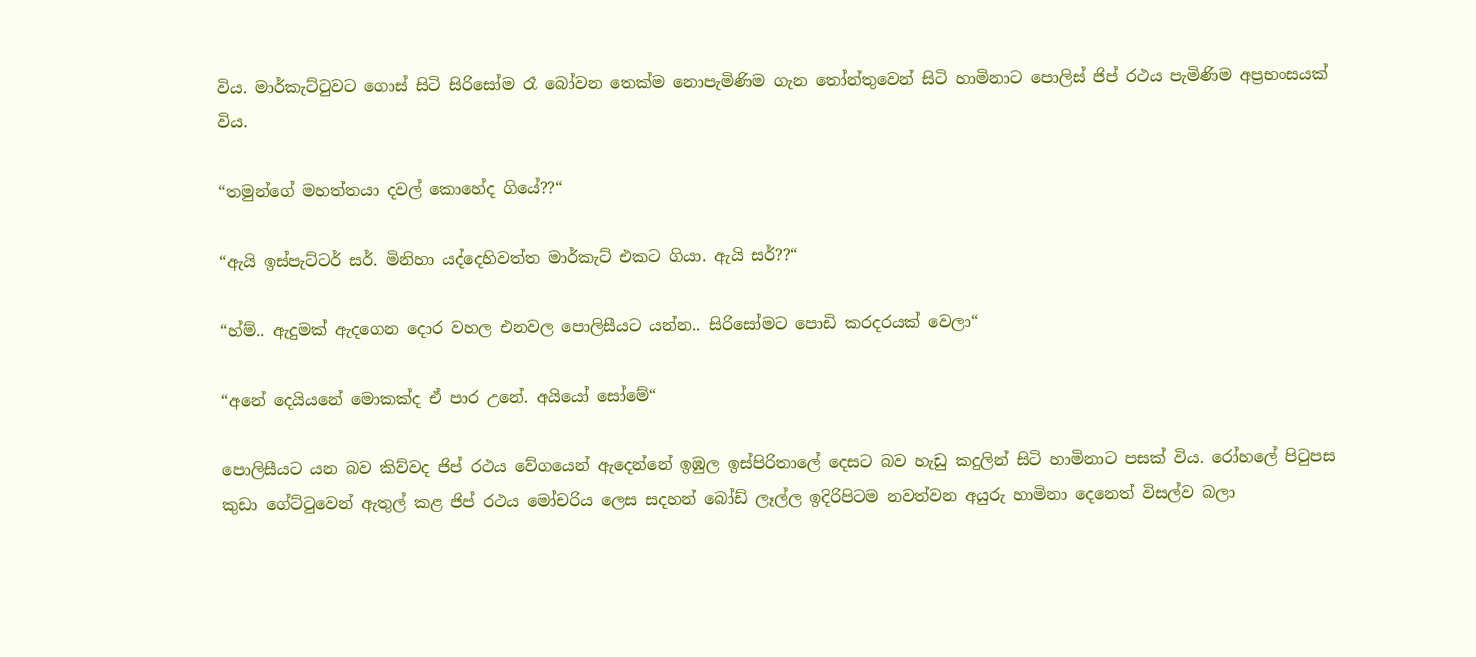විය. මාර්කැට්ටුවට ගොස් සිටි සිරිසෝම රෑ බෝවන තෙක්ම නොපැමිණිම ගැන තෝන්තුවෙන් සිටි හාමිනාට පොලිස් ජිප් රථය පැමිණිම අප්‍රභංසයක් විය.

“තමුන්ගේ මහත්තයා දවල් කොහේද ගියේ??“

“ඇයි ඉස්පැට්ටර් සර්. මිනිහා යද්දෙහිවත්ත මාර්කැට් එකට ගියා. ඇයි සර්??“

“හ්ම්.. ඇදුමක් ඇදගෙන දොර වහල එනවල පොලිසීයට යන්න.. සිරිසෝමට පොඩි කරදරයක් වෙලා“

“අනේ දෙයියනේ මොකක්ද ඒ පාර උනේ. අයියෝ සෝමේ“

පොලිසීයට යන බව කිව්වද ජිප් රථය වේගයෙන් ඇදෙන්නේ ඉඹුල ඉස්පිරිතාලේ දෙසට බව හැඩු කදුලින් සිටි හාමිනාට පසක් විය. රෝහලේ පිටුපස කුඩා ගේට්ටුවෙන් ඇතුල් කළ ජිප් රථය මෝචරිය ලෙස සදහන් බෝඩ් ලෑල්ල ඉදිරිපිටම නවත්වන අයුරු හාමිනා දෙනෙත් විසල්ව බලා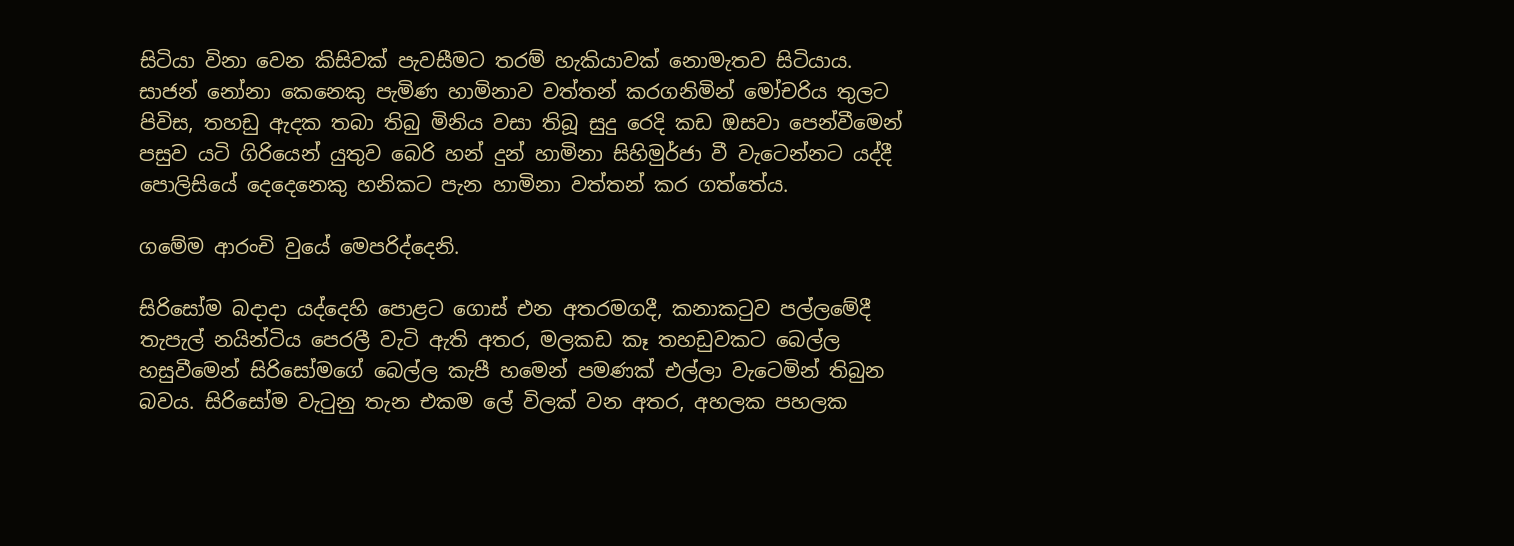සිටියා විනා වෙන කිසිවක් පැවසීමට තරම් හැකියාවක් නොමැතව සිටියාය. සාජන් නෝනා කෙනෙකු පැමිණ හාමිනාව වත්තන් කරගනිමින් මෝචරිය තුලට පිවිස, තහඩු ඇදක තබා තිබු මිනිය වසා තිබූ සුදු රෙදි කඩ ඔසවා පෙන්වීමෙන් පසුව යටි ගිරියෙන් යුතුව බෙරි හන් දුන් හාමිනා සිහිමුර්ජා වී වැටෙන්නට යද්දී පොලිසියේ දෙදෙනෙකු හනිකට පැන හාමිනා වත්තන් කර ගත්තේය.

ගමේම ආරංචි වුයේ මෙපරිද්දෙනි.

සිරිසෝම බදාදා යද්දෙහි පොළට ගොස් එන අතරමගදී, කනාකටුව පල්ලමේදී තැපැල් නයින්ටිය පෙරලී වැටි ඇති අතර, මලකඩ කෑ තහඩුවකට බෙල්ල හසුවීමෙන් සිරිසෝමගේ බෙල්ල කැපී හමෙන් පමණක් එල්ලා වැටෙමින් තිබුන බවය. සිරිසෝම වැටුනු තැන එකම ලේ විලක් වන අතර, අහලක පහලක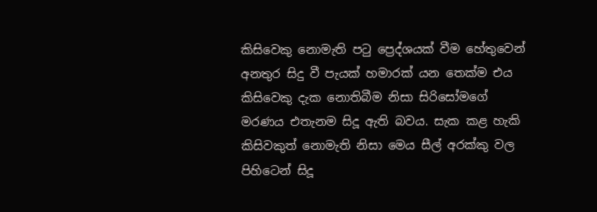කිසිවෙකු නොමැති පටු ප්‍රෙද්ශයක් වීම හේතුවෙන් අනතුර සිදු වී පැයක් හමාරක් යන තෙක්ම එය කිසිවෙකු දැක නොතිබීම නිසා සිරිසෝමගේ මරණය එතැනම සිදූ ඇති බවය. සැක කළ හැකි කිසිවකුත් නොමැති නිසා මෙය සීල් අරක්කු වල පිහිටෙන් සිදූ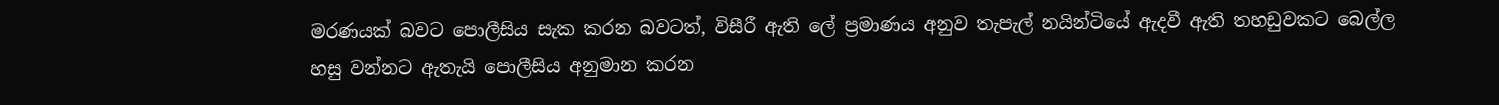මරණයක් බවට පොලීසිය සැක කරන බවටත්, විසීරී ඇති ලේ ප්‍රමාණය අනුව තැපැල් නයින්ටියේ ඇදවී ඇති තහඩුවකට බෙල්ල හසු වන්නට ඇතැයි පොලීසිය අනුමාන කරන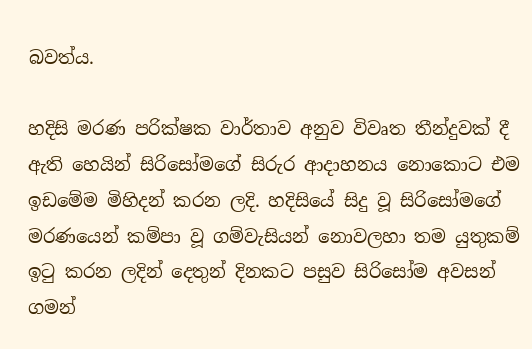බවත්ය.

හදිසි මරණ පරික්ෂක වාර්තාව අනුව විවෘත තීන්දුවක් දී ඇති හෙයින් සිරිසෝමගේ සිරුර ආදාහනය නොකොට එම ඉඩමේම මිහිදන් කරන ලදි. හදිසියේ සිදු වූ සිරිසෝමගේ මරණයෙන් කම්පා වූ ගම්වැසියන් නොවලහා තම යුතුකම් ඉටු කරන ලදින් දෙතුන් දිනකට පසුව සිරිසෝම අවසන් ගමන්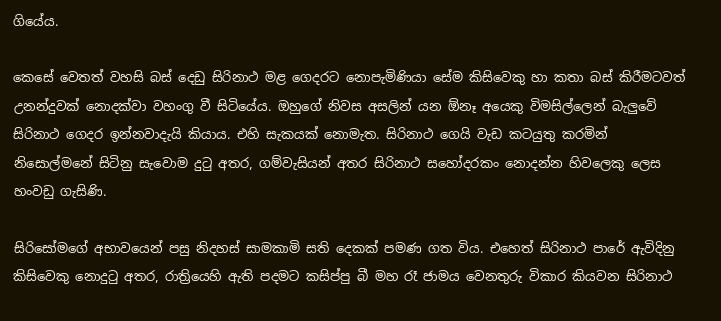ගියේය.

කෙසේ වෙතත් වහසි බස් දෙඩු සිරිනාථ මළ ගෙදරට නොපැමිණියා සේම කිසිවෙකු හා කතා බස් කිරීමටවත් උනන්දුවක් නොදක්වා වහංගු වී සිටියේය. ඔහුගේ නිවස අසලින් යන ඕනෑ අයෙකු විමසිල්ලෙන් බැලුවේ සිරිනාථ ගෙදර ඉන්නවාදැයි කියාය. එහි සැකයක් නොමැත. සිරිනාථ ගෙයි වැඩ කටයුතු කරමින් නිසොල්මනේ සිටිනු සැවොම දුටු අතර, ගම්වැසියන් අතර සිරිනාථ සහෝදරකං නොදන්න හිවලෙකු ලෙස හංවඩු ගැසිණි.

සිරිසෝමගේ අභාවයෙන් පසු නිදහස් සාමකාමි සති දෙකක් පමණ ගත විය. එහෙත් සිරිනාථ පාරේ ඇවිදිනු කිසිවෙකු නොදුටු අතර, රාත්‍රියෙහි ඇති පදමට කසිප්පු බී මහ රෑ ජාමය වෙනතුරු විකාර කියවන සිරිනාථ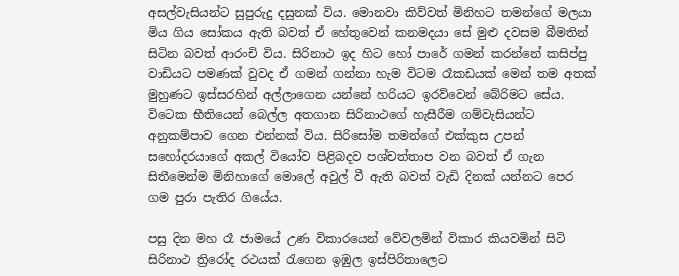අසල්වැසියන්ට සුපුරුදු දසුනක් විය. මොනවා කිව්වත් මිනිහට තමන්ගේ මලයා මිය ගිය සෝකය ඇති බවත් ඒ හේතුවෙන් කනමදයා සේ මුළු දවසම බීමතින් සිටින බවත් ආරංචි විය. සිරිනාථ ඉද හිට හෝ පාරේ ගමන් කරන්නේ කසිප්පු වාඩියට පමණක් වුවද ඒ ගමන් ගන්නා හැම විටම රෑකඩයක් මෙන් තම අතක් මුහුණට ඉස්සරහින් අල්ලාගෙන යන්නේ හරියට ඉරව්වෙන් බේරිමට සේය. විටෙක භීතියෙන් බෙල්ල අතගාන සිරිනාථගේ හැසීරීම ගම්වැසියන්ට අනුකම්පාව ගෙන එන්නක් විය. සිරිසෝම තමන්ගේ එක්කුස උපන් සහෝදරයාගේ අකල් වියෝව පිළිබදව පශ්චත්තාප වන බවත් ඒ ගැන සිතීමෙන්ම මිනිහාගේ මොලේ අවුල් වී ඇති බවත් වැඩි දිනක් යන්නට පෙර ගම පුරා පැතිර ගියේය.

පසු දින මහ රෑ ජාමයේ උණ විකාරයෙන් වේවලමින් විකාර කියවමින් සිටි සිරිනාථ ත්‍රිරෝද රථයක් රැගෙන ඉඹුල ඉස්පිරිතාලෙට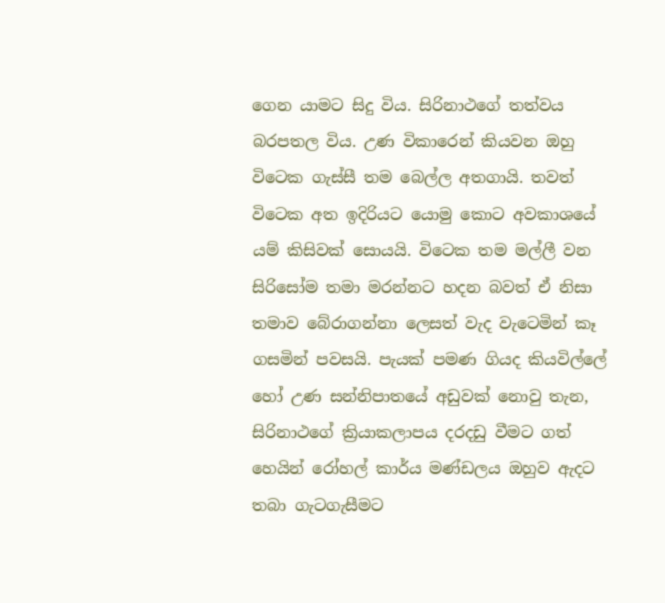ගෙන යාමට සිදු විය. සිරිනාථගේ තත්වය බරපතල විය. උණ විකාරෙන් කියවන ඔහු විටෙක ගැස්සී තම බෙල්ල අතගායි. තවත් විටෙක අත ඉදිරියට යොමු කොට අවකාශයේ යම් කිසිවක් සොයයි. විටෙක තම මල්ලී වන සිරිසෝම තමා මරන්නට හදන බවත් ඒ නිසා තමාව බේරාගන්නා ලෙසත් වැද වැටෙමින් කෑ ගසමින් පවසයි. පැයක් පමණ ගියද කියවිල්ලේ හෝ උණ සන්නිපාතයේ අඩුවක් නොවු තැන, සිරිනාථගේ ක්‍රියාකලාපය දරදඩු වීමට ගත් හෙයින් රෝහල් කාර්ය මණ්ඩලය ඔහුව ඇදට තබා ගැටගැසීමට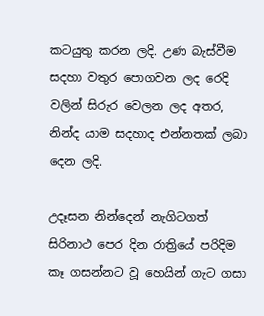කටයුතු කරන ලදි. උණ බැස්වීම සදහා වතුර පොගවන ලද රෙදි වලින් සිරුර වෙලන ලද අතර, නින්ද යාම සදහාද එන්නතක් ලබා දෙන ලදි.

උදෑසන නින්දෙන් නැගිටගත් සිරිනාථ පෙර දින රාත්‍රියේ පරිදිම කෑ ගසන්නට වූ හෙයින් ගැට ගසා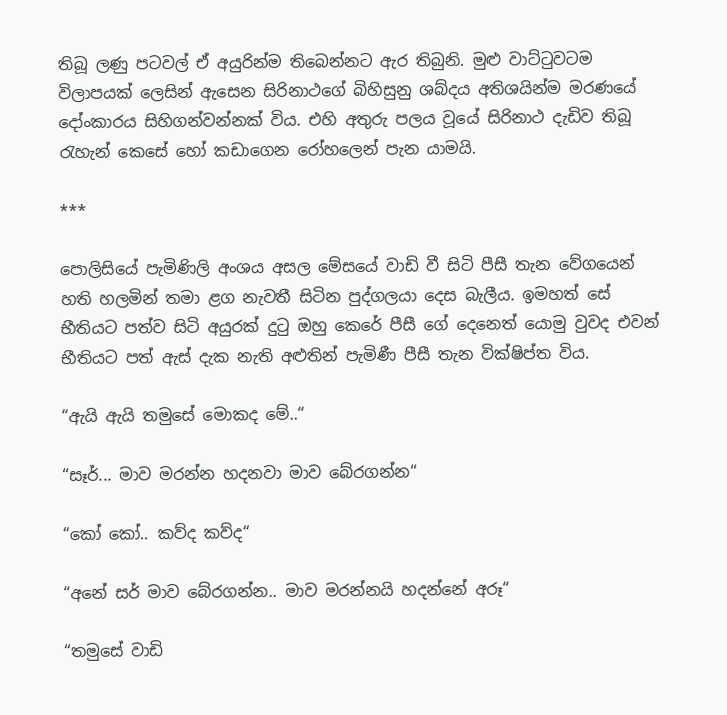තිබූ ලණු පටවල් ඒ අයුරින්ම තිබෙන්නට ඇර තිබුනි. මුළු වාට්ටුවටම විලාපයක් ලෙසින් ඇසෙන සිරිනාථගේ බිහිසුනු ශබ්දය අතිශයින්ම මරණයේ දෝංකාරය සිහිගන්වන්නක් විය. එහි අතුරු පලය වූයේ සිරිනාථ දැඩිව තිබූ රැහැන් කෙසේ හෝ කඩාගෙන රෝහලෙන් පැන යාමයි.

***

පොලිසියේ පැමිණිලි අංශය අසල මේසයේ වාඩි වී සිටි පීසී තැන වේගයෙන් හති හලමින් තමා ළග නැවතී සිටින පුද්ගලයා දෙස බැලීය. ඉමහත් සේ භීතියට පත්ව සිටි අයුරක් දුටු ඔහු කෙරේ පීසී ගේ දෙනෙත් යොමු වුවද එවන් භීතියට පත් ඇස් දැක නැති අළුතින් පැමිණී පීසී තැන වික්ෂිප්ත විය.

“ඇයි ඇයි තමුසේ මොකද මේ..“

“සෑර්... මාව මරන්න හදනවා මාව බේරගන්න“

“කෝ කෝ.. කව්ද කව්ද“

“අනේ සර් මාව බේරගන්න.. මාව මරන්නයි හදන්නේ අරූ“

“තමුසේ වාඩි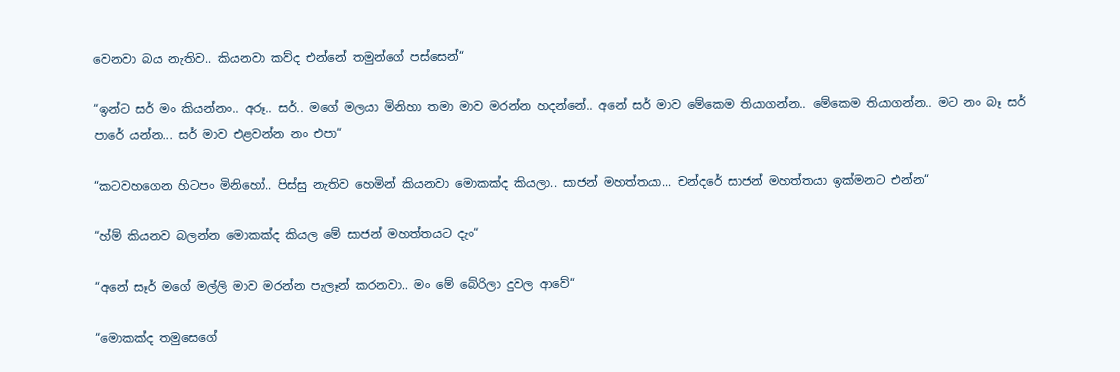වෙනවා බය නැතිව.. කියනවා කව්ද එන්නේ තමුන්ගේ පස්සෙන්“

“ඉන්ට සර් මං කියන්නං.. අරූ.. සර්.. මගේ මලයා මිනිහා තමා මාව මරන්න හදන්නේ.. අනේ සර් මාව මේකෙම තියාගන්න.. මේකෙම තියාගන්න.. මට නං බෑ සර් පාරේ යන්න... සර් මාව එළවන්න නං එපා“

“කටවහගෙන හිටපං මිනිහෝ.. පිස්සු නැතිව හෙමින් කියනවා මොකක්ද කියලා.. සාජන් මහත්තයා... චන්දරේ සාජන් මහත්තයා ඉක්මනට එන්න“

“හ්ම් කියනව බලන්න මොකක්ද කියල මේ සාජන් මහත්තයට දැං“

“අනේ සෑර් මගේ මල්ලි මාව මරන්න පැලෑන් කරනවා.. මං මේ බේරිලා දුවල ආවේ“

“මොකක්ද තමුසෙගේ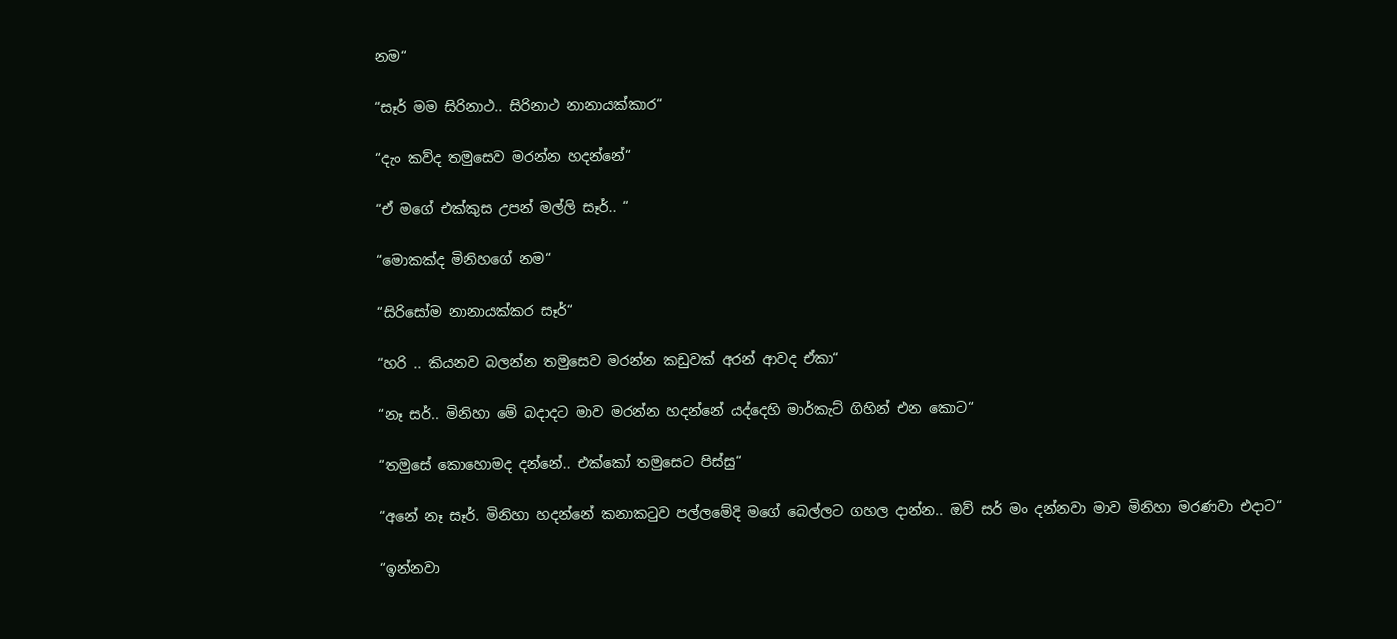නම“

“සෑර් මම සිරිනාථ.. සිරිනාථ නානායක්කාර“

“දැං කව්ද තමුසෙව මරන්න හදන්නේ“

“ඒ මගේ එක්කුස උපන් මල්ලි සෑර්.. “

“මොකක්ද මිනිහගේ නම“

“සිරිසෝම නානායක්කර සෑර්“

“හරි .. කියනව බලන්න තමුසෙව මරන්න කඩුවක් අරන් ආවද ඒකා“

“නෑ සර්.. මිනිහා මේ බදාදට මාව මරන්න හදන්නේ යද්දෙහි මාර්කැට් ගිහින් එන කොට“

“තමුසේ කොහොමද දන්නේ.. එක්කෝ තමුසෙට පිස්සු“

“අනේ නෑ සෑර්. මිනිහා හදන්නේ කනාකටුව පල්ලමේදි මගේ බෙල්ලට ගහල දාන්න.. ඔව් සර් මං දන්නවා මාව මිනිහා මරණවා එදාට“

“ඉන්නවා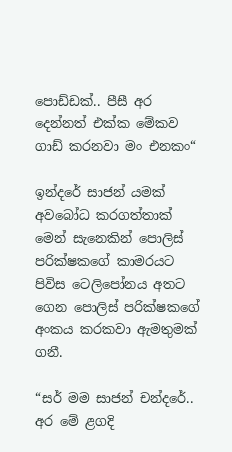පොඩ්ඩක්.. පීසී අර දෙන්නත් එක්ක මේකව ගාඩ් කරනවා මං එනකං“

ඉන්දරේ සාජන් යමක් අවබෝධ කරගත්තාක් මෙන් සැනෙකින් පොලිස් පරික්ෂකගේ කාමරයට පිවිස ටෙලිපෝනය අතට ගෙන පොලිස් පරික්ෂකගේ අංකය කරකවා ඇමතුමක් ගනී.

“සර් මම සාජන් චන්දරේ.. අර මේ ළගදි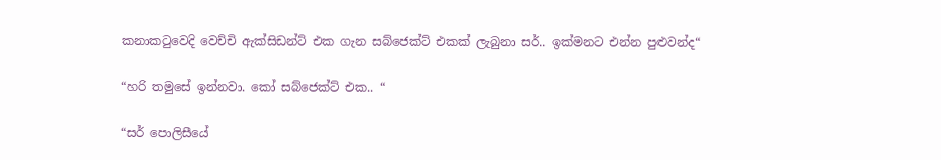කනාකටුවෙදි වෙච්චි ඇක්සිඩන්ට් එක ගැන සබ්ජෙක්ට් එකක් ලැබුනා සර්.. ඉක්මනට එන්න පුළුවන්ද“

“හරි තමුසේ ඉන්නවා. කෝ සබ්ජෙක්ට් එක.. “

“සර් පොලිසීයේ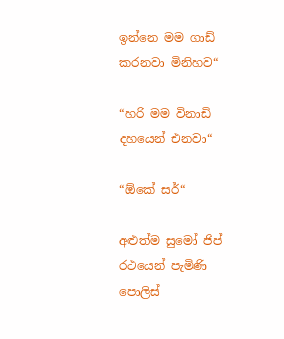ඉන්නෙ මම ගාඩ් කරනවා මිනිහව“

“හරි මම විනාඩි දහයෙන් එනවා“

“ඕකේ සර්“

අළුත්ම සුමෝ ජිප් රථයෙන් පැමිණි පොලිස්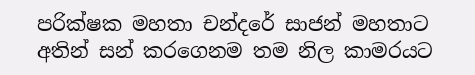පරික්ෂක මහතා චන්දරේ සාජන් මහතාට අතින් සන් කරගෙනම තම නිල කාමරයට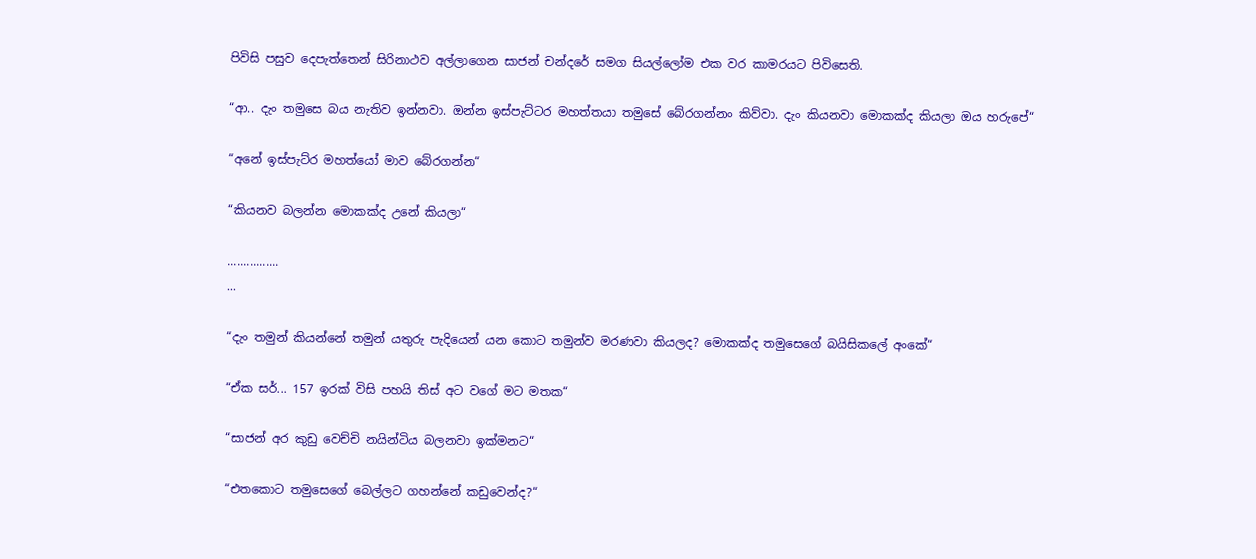පිවිසි පසුව දෙපැත්තෙන් සිරිනාථව අල්ලාගෙන සාජන් චන්දරේ සමග සියල්ලෝම එක වර කාමරයට පිවිසෙති.

“ආ.. දැං තමුසෙ බය නැතිව ඉන්නවා. ඔන්න ඉස්පැට්ටර මහත්තයා තමුසේ බේරගන්නං කිව්වා. දැං කියනවා මොකක්ද කියලා ඔය හරුපේ“

“අනේ ඉස්පැට්ර මහත්යෝ මාව බේරගන්න“

“කියනව බලන්න මොකක්ද උනේ කියලා“

................
...

“දැං තමුන් කියන්නේ තමුන් යතුරු පැදියෙන් යන කොට තමුන්ව මරණවා කියලද? මොකක්ද තමුසෙගේ බයිසිකලේ අංකේ“

“ඒක සර්... 157 ඉරක් විසි පහයි තිස් අට වගේ මට මතක“

“සාජන් අර කුඩු වෙච්චි නයින්ටිය බලනවා ඉක්මනට“

“එතකොට තමුසෙගේ බෙල්ලට ගහන්නේ කඩුවෙන්ද?“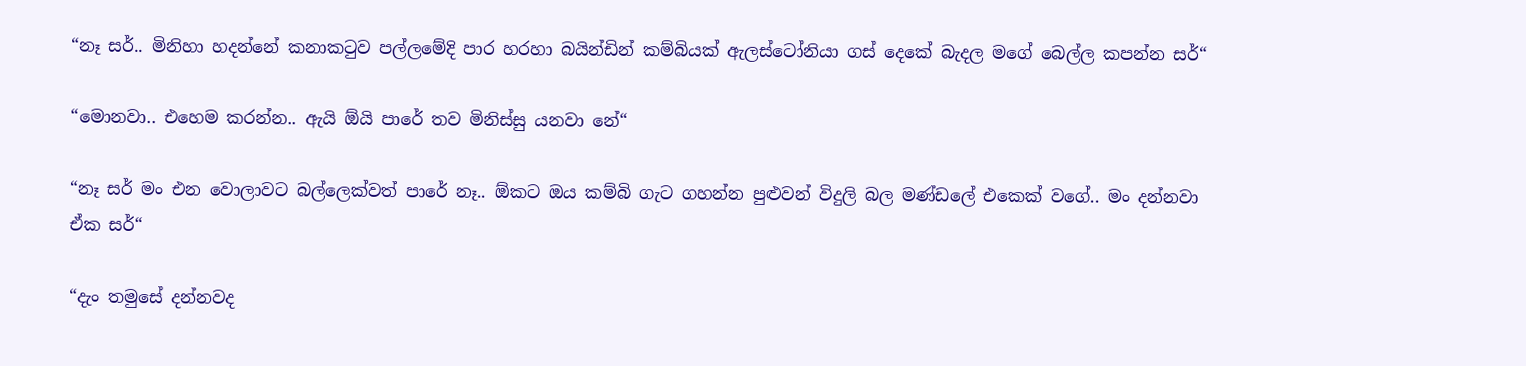“නෑ සර්.. මිනිහා හදන්නේ කනාකටුව පල්ලමේදි පාර හරහා බයින්ඩින් කම්බියක් ඇලස්ටෝනියා ගස් දෙකේ බැදල මගේ බෙල්ල කපන්න සර්“

“මොනවා.. එහෙම කරන්න.. ඇයි ඕයි පාරේ තව මිනිස්සු යනවා නේ“

“නෑ සර් මං එන වොලාවට බල්ලෙක්වත් පාරේ නෑ.. ඕකට ඔය කම්බි ගැට ගහන්න පුළුවන් විදුලි බල මණ්ඩලේ එකෙක් වගේ.. මං දන්නවා ඒක සර්“

“දැං තමුසේ දන්නවද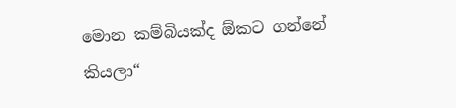මොන කම්බියක්ද ඕකට ගන්නේ කියලා“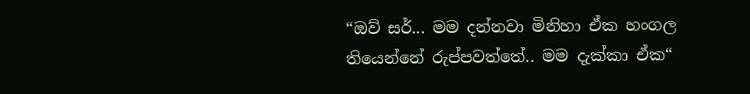“ඔව් සර්... මම දන්නවා මිනිහා ඒක හංගල තියෙන්නේ රුප්පවත්තේ.. මම දැක්කා ඒක“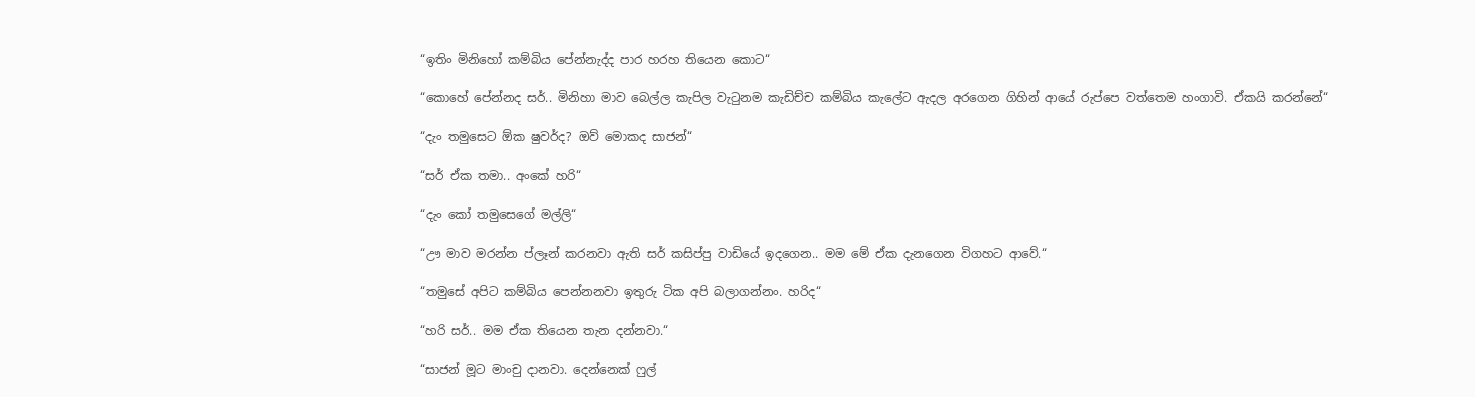“ඉතිං මිනිහෝ කම්බිය පේන්නැද්ද පාර හරහ තියෙන කොට“

“කොහේ පේන්නද සර්.. මිනිහා මාව බෙල්ල කැපිල වැටුනම කැඩිච්ච කම්බිය කැලේට ඇදල අරගෙන ගිහින් ආයේ රුප්පෙ වත්තෙම හංගාවි. ඒකයි කරන්නේ“

“දැං තමුසෙට ඕක ෂුවර්ද? ඔව් මොකද සාජන්“

“සර් ඒක තමා.. අංකේ හරි“

“දැං කෝ තමුසෙගේ මල්ලි“

“ඌ මාව මරන්න ප්ලෑන් කරනවා ඇති සර් කසිප්පු වාඩියේ ඉදගෙන.. මම මේ ඒක දැනගෙන විගහට ආවේ.“

“තමුසේ අපිට කම්බිය පෙන්නනවා ඉතුරු ටික අපි බලාගන්නං. හරිද“

“හරි සර්.. මම ඒක තියෙන තැන දන්නවා.“

“සාජන් මූට මාංචු දානවා. දෙන්නෙක් ෆුල්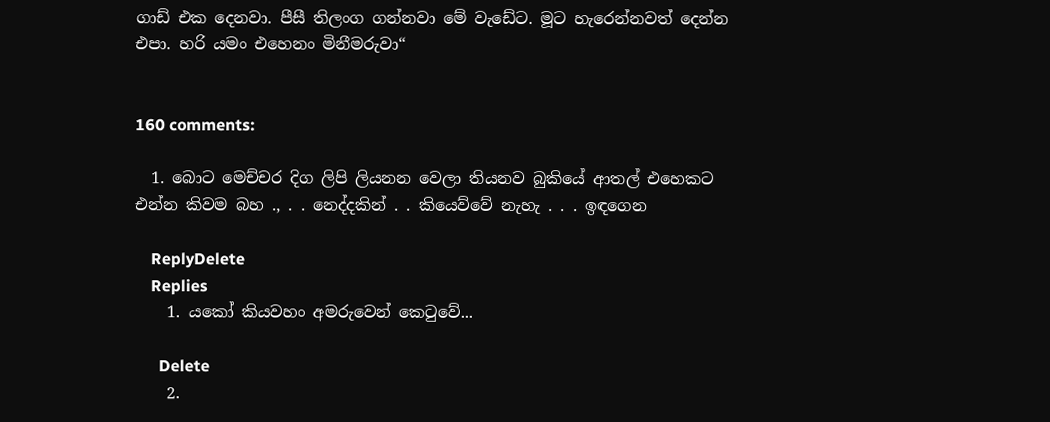ගාඩ් එක දෙනවා. පීසී තිලංග ගන්නවා මේ වැඩේට. මූට හැරෙන්නවත් දෙන්න එපා. හරි යමං එහෙනං මිනීමරුවා“


160 comments:

  1. බොට මෙච්චර දිග ලිපි ලියනන වෙලා තියනව බුකියේ ආතල් එහෙකට එන්න කිවම බහ ., . . නෙද්දකින් . . කියෙව්වේ නැහැ . . . ඉඳගෙන

    ReplyDelete
    Replies
    1. යකෝ කියවහං අමරුවෙන් කෙටුවේ...

      Delete
    2.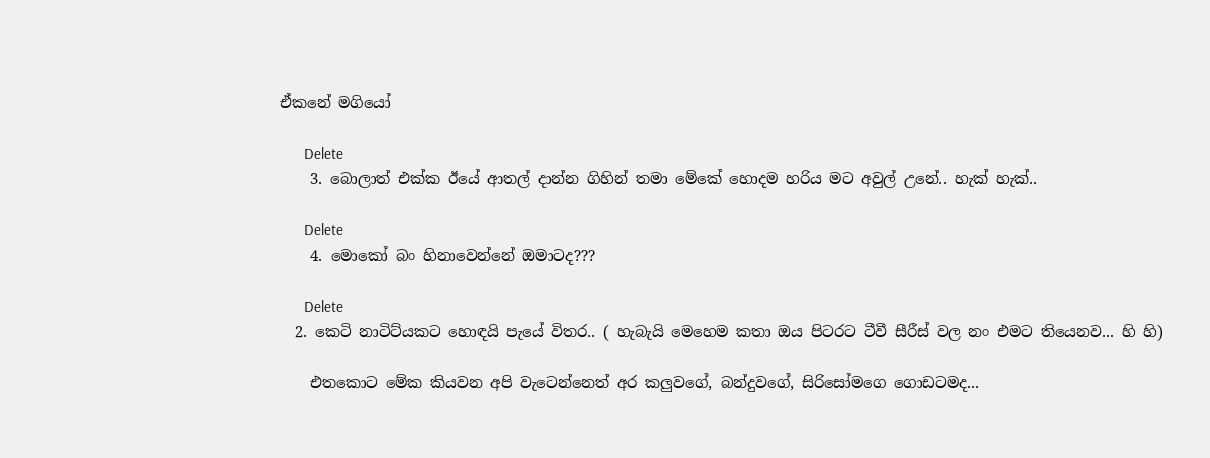ඒකනේ මගියෝ

      Delete
    3. බොලාත් එක්ක ඊයේ ආතල් දාන්න ගිහින් තමා මේකේ හොදම හරිය මට අවුල් උනේ.. හැක් හැක්..

      Delete
    4. මොකෝ බං හිනාවෙන්නේ ඔමාටද???

      Delete
  2. කෙටි නාටිට්යකට හොඳයි පැයේ විතර.. ( හැබැයි මෙහෙම කතා ඔය පිටරට ටීවී සීරීස් වල නං එමට තියෙනව... හි හි)

    එතකොට මේක කියවන අපි වැටෙන්නෙත් අර කලුවගේ, බන්දුවගේ, සිරිසෝමගෙ ගොඩටමද...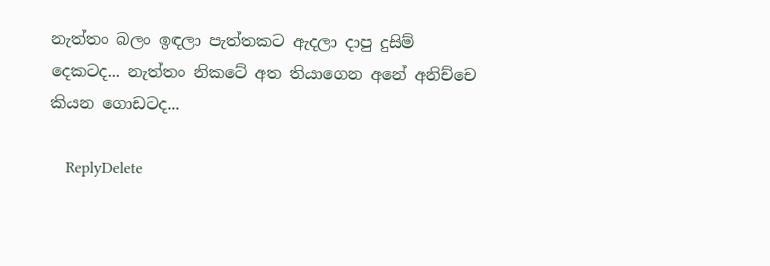නැත්තං බලං ඉඳලා පැත්තකට ඇදලා දාපු දුසිම් දෙකටද... නැත්තං නිකටේ අත තියාගෙන අනේ අනිච්චෙ කියන ගොඩටද...

    ReplyDelete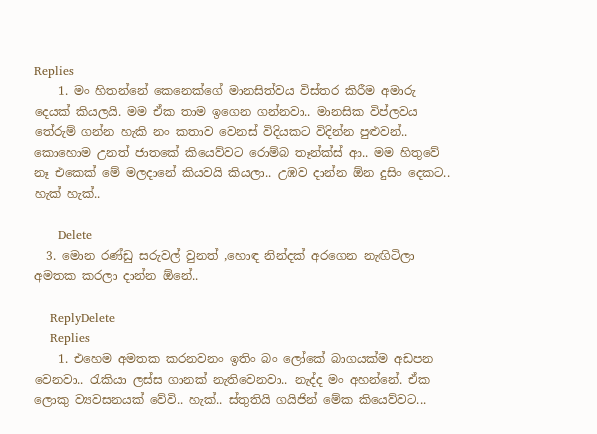Replies
    1. මං හිතන්නේ කෙනෙක්ගේ මානසිත්වය විස්තර කිරීම අමාරු දෙයක් කියලයි. මම ඒක තාම ඉගෙන ගන්නවා.. මානසික විප්ලවය තේරුම් ගන්න හැකි නං කතාව වෙනස් විදියකට විදින්න පුළුවන්.. කොහොම උනත් ජාතකේ කියෙව්වට රොම්බ තෑන්ක්ස් ආ.. මම හිතුවේ නෑ එකෙක් මේ මලදානේ කියවයි කියලා.. උඹව දාන්න ඕන දුසිං දෙකට.. හැක් හැක්..

      Delete
  3. මොන රණ්ඩු සරුවල් වුනත් ,හොඳ නින්දක් අරගෙන නැඟිටිලා අමතක කරලා දාන්න ඕනේ..

    ReplyDelete
    Replies
    1. එහෙම අමතක කරනවනං ඉතිං බං ලෝකේ බාගයක්ම අඩපන වෙනවා.. රැකියා ලස්ස ගානක් නැතිවෙනවා.. නැද්ද මං අහන්නේ. ඒක ලොකු ව්‍යවසනයක් වේවි.. හැක්.. ස්තුතියි ගයිජින් මේක කියෙව්වට...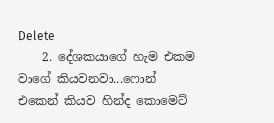Delete
    2. දේශකයාගේ හැම එකම වාගේ කියවනවා...ෆොන් එකෙන් කියව හින්ද කොමෙට්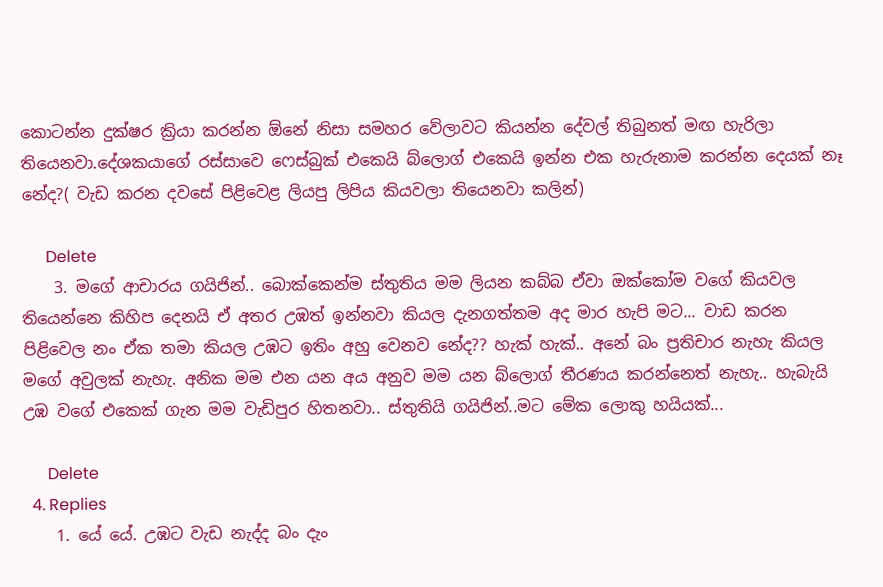කොටන්න දුක්ෂර ක්‍රියා කරන්න ඕනේ නිසා සමහර වේලාවට කියන්න දේවල් තිබුනත් මඟ හැරිලා තියෙනවා.දේශකයාගේ රස්සාවෙ ෆෙස්බුක් එකෙයි බ්ලොග් එකෙයි ඉන්න එක හැරුනාම කරන්න දෙයක් නෑ නේද?( වැඩ කරන දවසේ පිළිවෙළ ලියපු ලිපිය කියවලා තියෙනවා කලින්)

      Delete
    3. මගේ ආචාරය ගයිජින්.. බොක්කෙන්ම ස්තුතිය මම ලියන කබ්බ ඒවා ඔක්කෝම වගේ කියවල තියෙන්නෙ කිහිප දෙනයි ඒ අතර උඹත් ඉන්නවා කියල දැනගත්තම අද මාර හැපි මට... වාඩ කරන පිළිවෙල නං ඒක තමා කියල උඹට ඉතිං අහු වෙනව නේද?? හැක් හැක්.. අනේ බං ප්‍රතිචාර නැහැ කියල මගේ අවුලක් නැහැ. අනික මම එන යන අය අනුව මම යන බ්ලොග් තීරණය කරන්නෙත් නැහැ.. හැබැයි උඹ වගේ එකෙක් ගැන මම වැඩිපුර හිතනවා.. ස්තුතියි ගයිජින්..මට මේක ලොකු හයියක්...

      Delete
  4. Replies
    1. යේ යේ. උඹට වැඩ නැද්ද බං දැං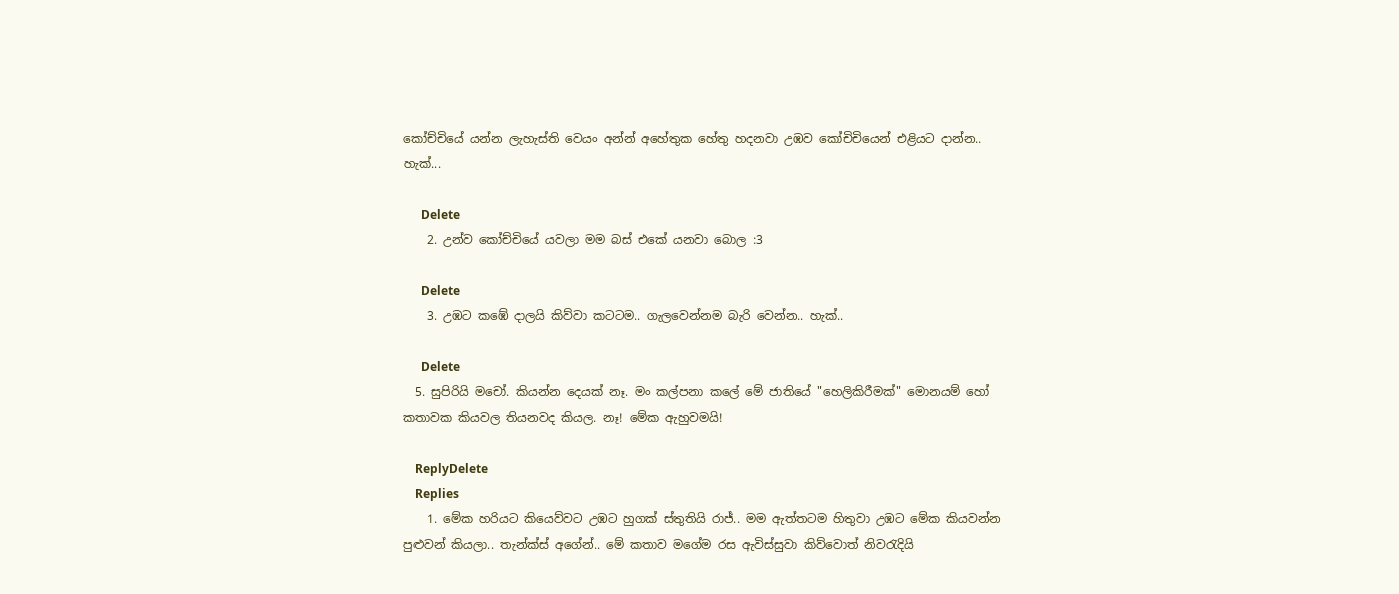කෝච්චියේ යන්න ලැහැස්ති වෙයං අන්න් අහේතුක හේතු හදනවා උඹව කෝචිචියෙන් එළියට දාන්න.. හැක්...

      Delete
    2. උන්ව කෝච්චියේ යවලා මම බස් එකේ යනවා බොල :3

      Delete
    3. උඹට කඹේ දාලයි කිව්වා කටටම.. ගැලවෙන්නම බැරි වෙන්න.. හැක්..

      Delete
  5. සුපිරියි මචෝ. කියන්න දෙයක් නෑ. මං කල්පනා කලේ මේ ජාතියේ "හෙලිකිරීමක්" මොනයම් හෝ කතාවක කියවල තියනවද කියල. නෑ! මේක ඇහුවමයි!

    ReplyDelete
    Replies
    1. මේක හරියට කියෙව්වට උඹට හුගක් ස්තුතියි රාජ්.. මම ඇත්තටම හිතුවා උඹට මේක කියවන්න පුළුවන් කියලා.. තැන්ක්ස් අගේන්.. මේ කතාව මගේම රස ඇවිස්සුවා කිව්වොත් නිවරැදියි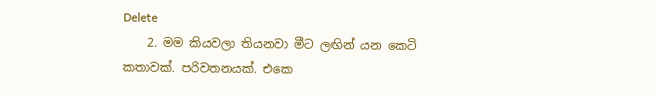Delete
    2. මම කියවලා තියනවා මීට ලඟින් යන කෙටි කතාවක්. පරිවතනයක්. එකෙ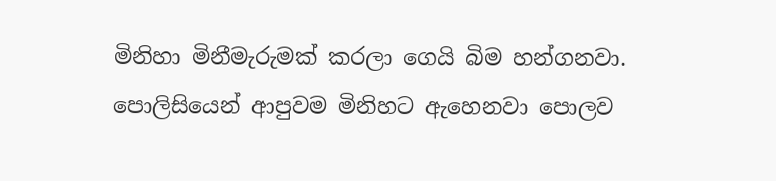මිනිහා මිනීමැරුමක් කරලා ගෙයි බිම හන්ගනවා. පොලිසියෙන් ආපුවම මිනිහට ඇහෙනවා පොලව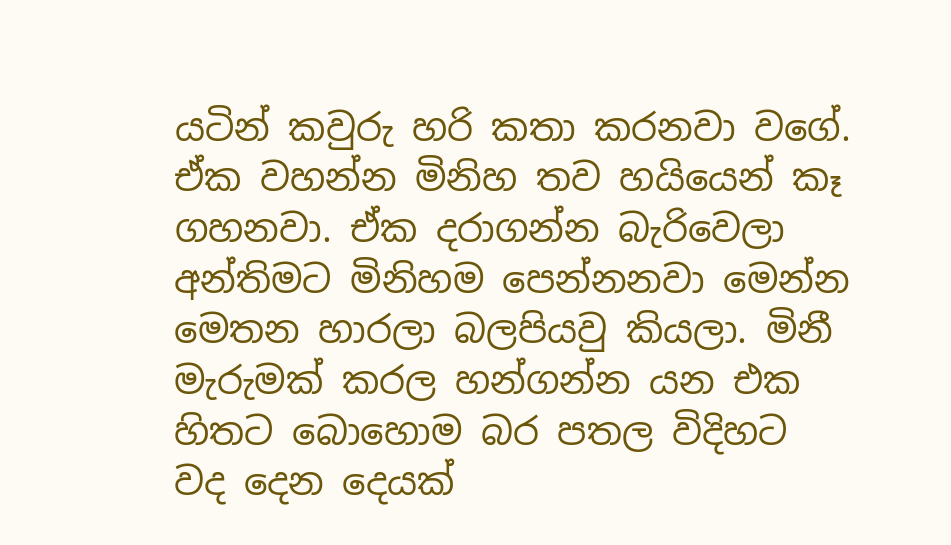යටින් කවුරු හරි කතා කරනවා වගේ. ඒක වහන්න මිනිහ තව හයියෙන් කෑ ගහනවා. ඒක දරාගන්න බැරිවෙලා අන්තිමට මිනිහම පෙන්නනවා මෙන්න මෙතන හාරලා බලපියවු කියලා. මිනී මැරුමක් කරල හන්ගන්න යන එක හිතට බොහොම බර පතල විදිහට වද දෙන දෙයක්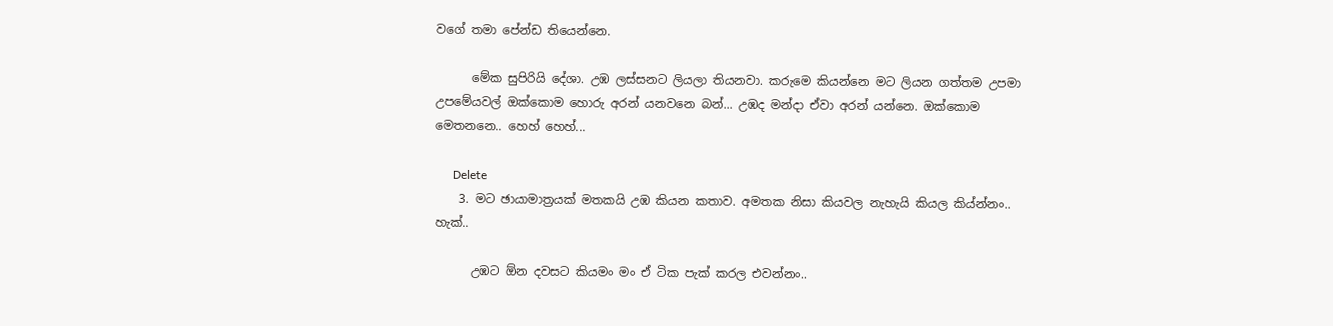වගේ තමා පේන්ඩ තියෙන්නෙ.

      මේක සුපිරියි දේශා. උඹ ලස්සනට ලියලා තියනවා. කරුමෙ කියන්නෙ මට ලියන ගත්තම උපමා උපමේයවල් ඔක්කොම හොරු අරන් යනවනෙ බන්... උඹද මන්දා ඒවා අරන් යන්නෙ. ඔක්කොම මෙතනනෙ.. හෙහ් හෙහ්...

      Delete
    3. මට ඡායාමාත්‍රයක් මතකයි උඹ කියන කතාව. අමතක නිසා කියවල නැහැයි කියල කිය්න්නං.. හැක්..

      උඹට ඕන දවසට කියමං මං ඒ ටික පැක් කරල එවන්නං..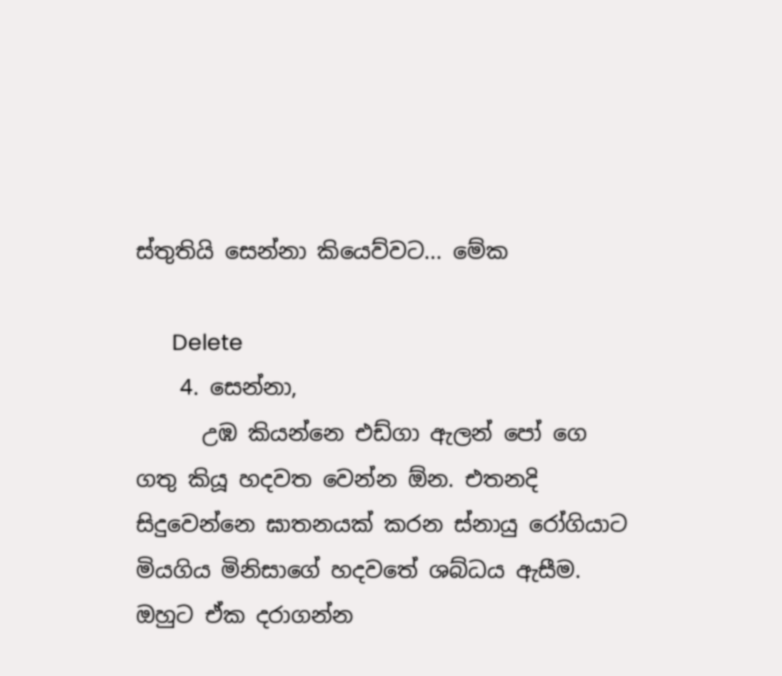ස්තුතියි සෙන්නා කියෙව්වට... මේක

      Delete
    4. සෙන්නා,
      උඹ කියන්නෙ එඩ්ගා ඇලන් පෝ ගෙ ගතු කියූ හදවත වෙන්න ඕන. එතනදි සිදුවෙන්නෙ ඝාතනයක් කරන ස්නායු රෝගියාට මියගිය මිනිසාගේ හදවතේ ශබ්ධය ඇසීම. ඔහුට ඒක දරාගන්න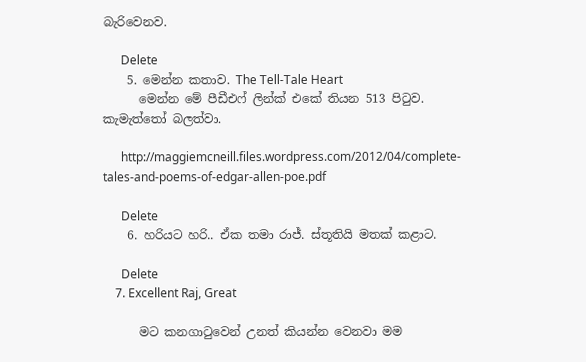බැරිවෙනව.

      Delete
    5. මෙන්න කතාව. The Tell-Tale Heart
      මෙන්න මේ පීඩීඑෆ් ලින්ක් එකේ තියන 513 පිටුව. කැමැත්තෝ බලත්වා.

      http://maggiemcneill.files.wordpress.com/2012/04/complete-tales-and-poems-of-edgar-allen-poe.pdf

      Delete
    6. හරියට හරි.. ඒක තමා රාජ්. ස්තූතියි මතක් කළාට.

      Delete
    7. Excellent Raj, Great

      මට කනගාටුවෙන් උනත් කියන්න වෙනවා මම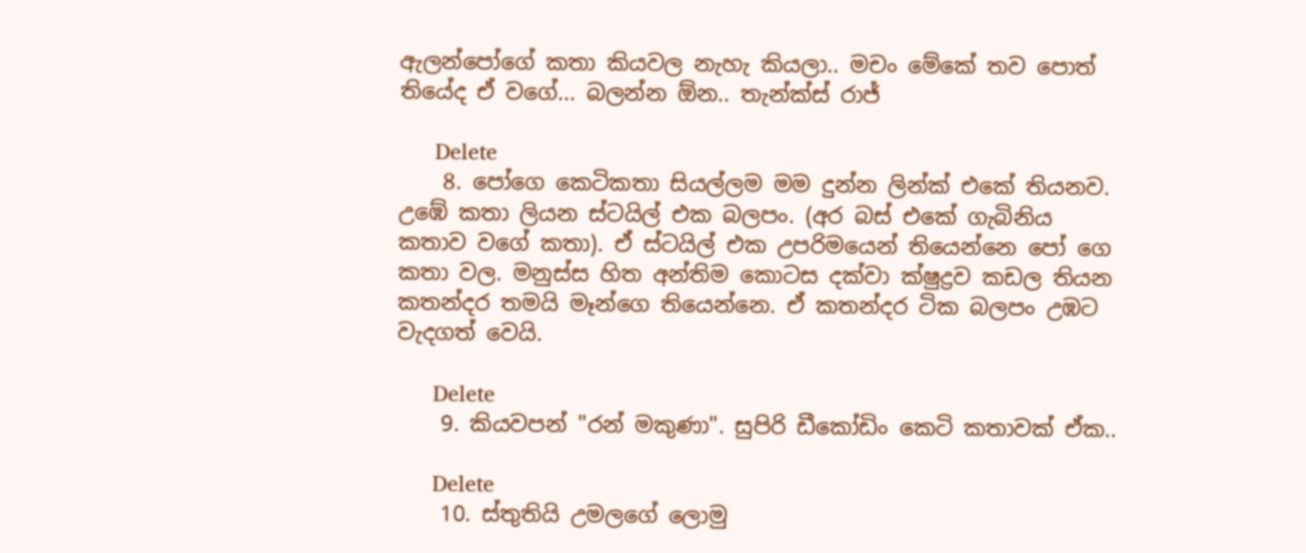ඇලන්පෝගේ කතා කියවල නැහැ කියලා.. මචං මේකේ තව පොත් තියේද ඒ වගේ... බලන්න ඕන.. තැන්ක්ස් රාජ්

      Delete
    8. පෝගෙ කෙටිකතා සියල්ලම මම දුන්න ලින්ක් එකේ තියනව. උඹේ කතා ලියන ස්ටයිල් එක බලපං. (අර බස් එකේ ගැබිනිය කතාව වගේ කතා). ඒ ස්ටයිල් එක උපරිමයෙන් තියෙන්නෙ පෝ ගෙ කතා වල. මනුස්ස හිත අන්තිම කොටස දක්වා ක්ෂුද්‍රව කඩල තියන කතන්දර තමයි මෑන්ගෙ තියෙන්නෙ. ඒ කතන්දර ටික බලපං උඹට වැදගත් වෙයි.

      Delete
    9. කියවපන් "රන් මකුණා". සුපිරි ඩීකෝඩිං කෙටි කතාවක් ඒක..

      Delete
    10. ස්තුතියි උමලගේ ලොමු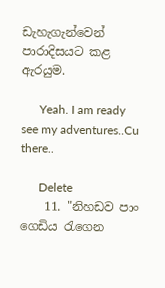ඩැහැගැන්වෙන් පාරාදිසයට කළ ඇරයුම.

      Yeah. I am ready see my adventures..Cu there..

      Delete
    11. "නිහඩව පාං ගෙඩිය රැගෙන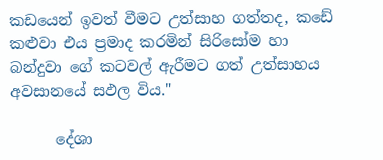කඩයෙන් ඉවත් වීමට උත්සාහ ගත්තද, කඩේ කළුවා එය ප්‍රමාද කරමින් සිරිසෝම හා බන්දුවා ගේ කටවල් ඇරීමට ගත් උත්සාහය අවසානයේ සඵල විය."

      දේශා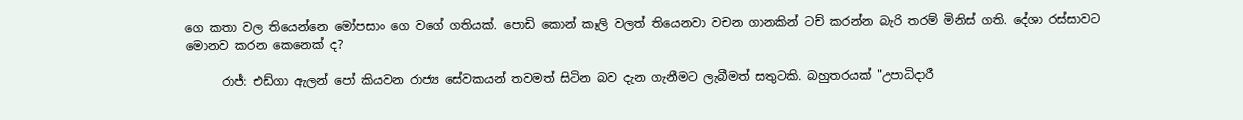ගෙ කතා වල තියෙන්නෙ මෝපසාං ගෙ වගේ ගතියක්. පොඩි කොන් කෑලි වලත් තියෙනවා වචන ගානකින් ටච් කරන්න බැරි තරම් මිනිස් ගති. දේශා රස්සාවට මොනව කරන කෙනෙක් ද?

      රාජ්: එඩ්ගා ඇලන් පෝ කියවන රාජ්‍ය සේවකයන් තවමත් සිටින බව දැන ගැනීමට ලැබීමත් සතුටකි. බහුතරයක් "උපාධිදාරී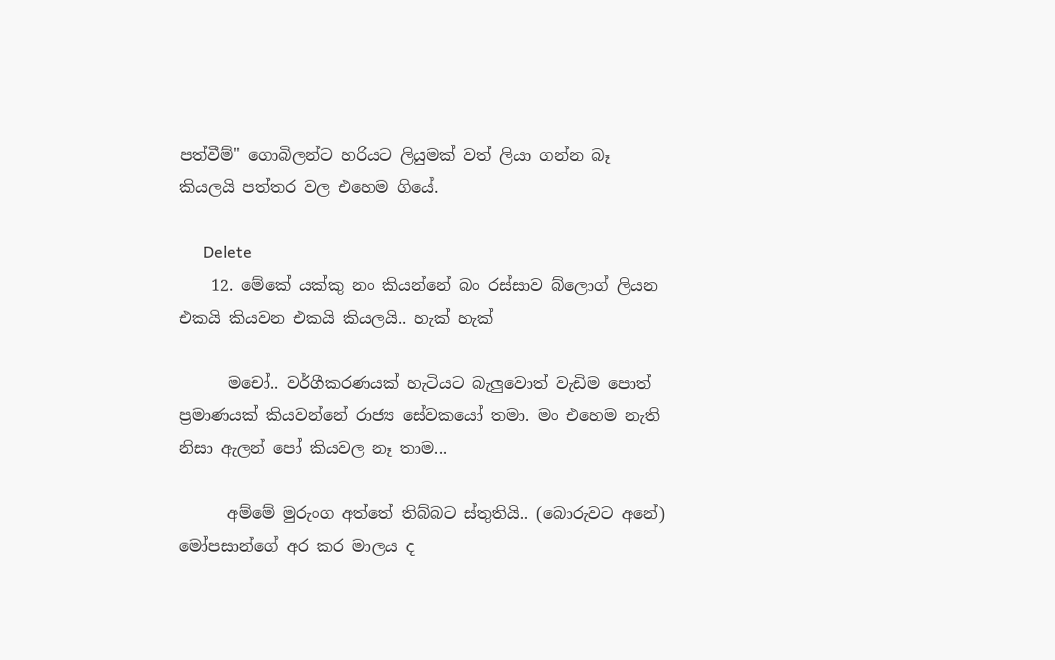පත්වීම්" ගොබිලන්ට හරියට ලියුමක් වත් ලියා ගන්න බෑ කියලයි පත්තර වල එහෙම ගියේ.

      Delete
    12. මේකේ යක්කු නං කියන්නේ බං රස්සාව බ්ලොග් ලියන එකයි කියවන එකයි කියලයි.. හැක් හැක්

      මචෝ.. වර්ගීකරණයක් හැටියට බැලුවොත් වැඩිම පොත් ප්‍රමාණයක් කියවන්නේ රාජ්‍ය සේවකයෝ තමා. මං එහෙම නැති නිසා ඇලන් පෝ කියවල නෑ තාම...

      අම්මේ මුරුංග අත්තේ තිබ්බට ස්තුතියි.. (බොරුවට අනේ) මෝපසාන්ගේ අර කර මාලය ද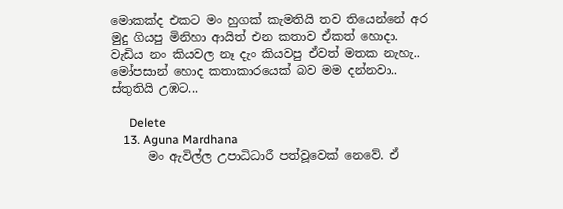මොකක්ද එකට මං හුගක් කැමතියි තව තියෙන්නේ අර මුදු ගියපු මිනිහා ආයිත් එන කතාව ඒකත් හොදා. වැඩිය නං කියවල නෑ දැං කියවපු ඒවත් මතක නැහැ.. මෝපසාන් හොද කතාකාරයෙක් බව මම දන්නවා.. ස්තුතියි උඹට...

      Delete
    13. Aguna Mardhana
      මං ඇවිල්ල උපාධිධාරී පත්වූවෙක් නෙවේ. ඒ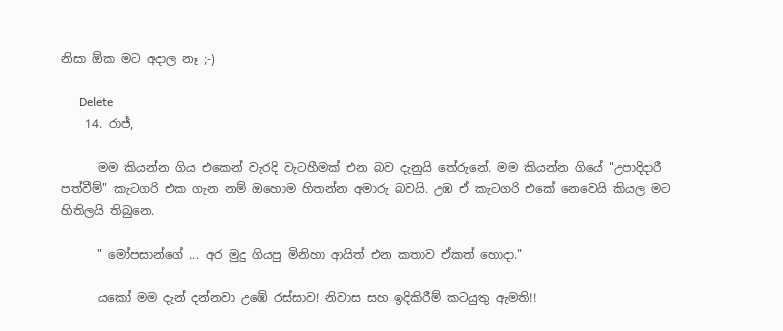නිසා ඕක මට අදාල නෑ ;-)

      Delete
    14. රාජ්,

      මම කියන්න ගිය එකෙන් වැරදි වැටහීමක් එන බව දැනුයි තේරුනේ. මම කියන්න ගියේ "උපාදිදාරී පත්වීම්" කැටගරි එක ගැන නම් ඔහොම හිතන්න අමාරු බවයි. උඹ ඒ කැටගරි එකේ නෙවෙයි කියල මට හිතිලයි තිබුනෙ.

      " මෝපසාන්ගේ ... අර මුදු ගියපු මිනිහා ආයිත් එන කතාව ඒකත් හොදා."

      යකෝ මම දැන් දන්නවා උඹේ රස්සාව! නිවාස සහ ඉදිකිරීම් කටයුතු ඇමති!!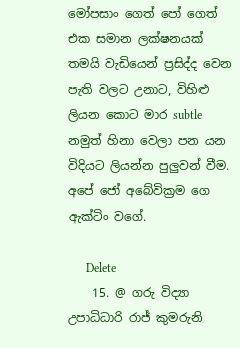මෝපසාං ගෙත් පෝ ගෙත් එක සමාන ලක්ෂනයක් තමයි වැඩියෙන් ප්‍රසිද්ද වෙන පැති වලට උනාට, විහිළු ලියන කොට මාර subtle නමුත් හිනා වෙලා පන යන විදියට ලියන්න පුලුවන් වීම. අපේ ජෝ අබේවික්‍රම ගෙ ඇක්ටිං වගේ.

      Delete
    15. @ ගරු විද්‍යා උපාධිධාරි රාජ් කුමරුනි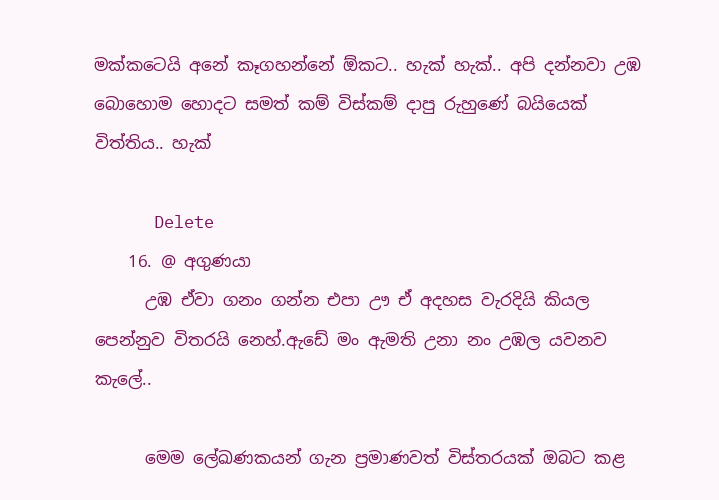මක්කටෙයි අනේ කෑගහන්නේ ඕකට.. හැක් හැක්.. අපි දන්නවා උඹ බොහොම හොදට සමත් කම් විස්කම් දාපු රුහුණේ බයියෙක් විත්තිය.. හැක්

      Delete
    16. @ අගුණයා
      උඹ ඒවා ගනං ගන්න එපා ඌ ඒ අදහස වැරදියි කියල පෙන්නුව විතරයි නෙහ්.ඇඩේ මං ඇමති උනා නං උඹල යවනව කැලේ..

      මෙම ලේඛණකයන් ගැන ප්‍රමාණවත් විස්තරයක් ඔබට කළ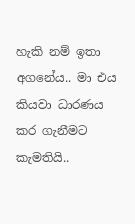හැකි නම් ඉතා අගනේය.. මා එය කියවා ධාරණය කර ගැනීමට කැමතියි..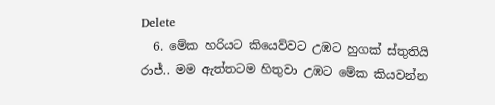Delete
  6. මේක හරියට කියෙව්වට උඹට හුගක් ස්තුතියි රාජ්.. මම ඇත්තටම හිතුවා උඹට මේක කියවන්න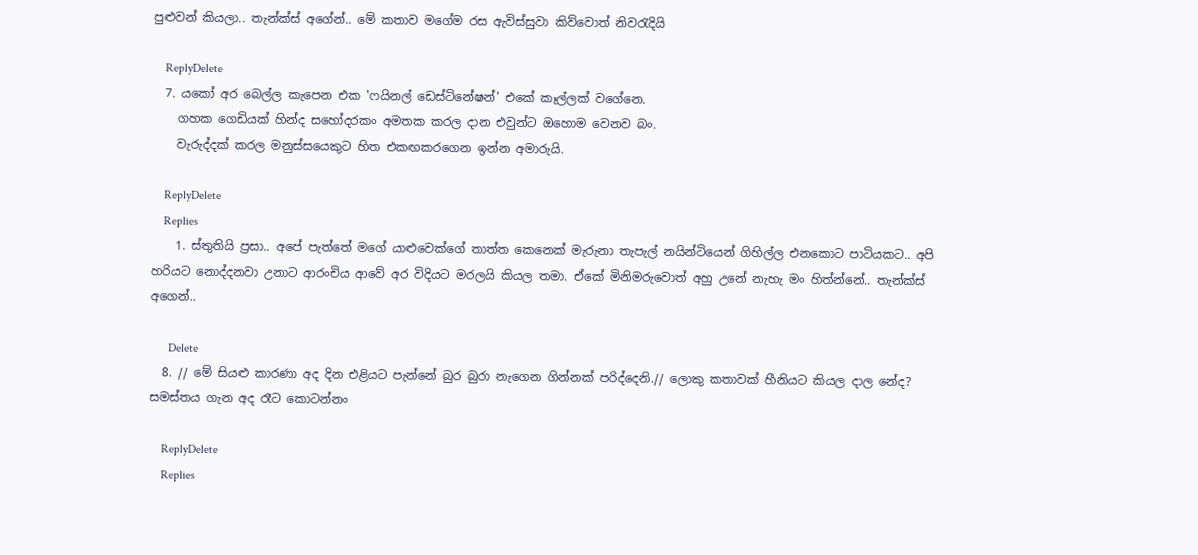පුළුවන් කියලා.. තැන්ක්ස් අගේන්.. මේ කතාව මගේම රස ඇවිස්සුවා කිව්වොත් නිවරැදියි

    ReplyDelete
  7. යකෝ අර බෙල්ල කැපෙන එක 'ෆයිනල් ඩෙස්ටිනේෂන්' එකේ කෑල්ලක් වගේනෙ.
    ගහක ගෙඩියක් හින්ද සහෝදරකං අමතක කරල දාන එවුන්ට ඔහොම වෙනව බං.
    වැරුද්දක් කරල මනුස්සයෙකුට හිත එකඟකරගෙන ඉන්න අමාරුයි.

    ReplyDelete
    Replies
    1. ස්තුතියි ප්‍රසා.. අපේ පැත්තේ මගේ යාළුවෙක්ගේ තාත්ත කෙනෙක් මැරුනා තැපැල් නයින්ටියෙන් ගිහිල්ල එනකොට පාටියකට.. අපි හරියට නොද්දනවා උනාට ආරංචිය ආවේ අර විදියට මරලයි කියල තමා. ඒකේ මිනිමරුවොත් අහු උනේ නැහැ මං හිත්න්නේ.. තැන්ක්ස් අගෙන්..

      Delete
  8. // මේ සියළු කාරණා අද දින එළියට පැන්නේ බුර බුරා නැගෙන ගින්නක් පරිද්දෙනි.// ලොකු කතාවක් හීනියට කියල දාල නේද? සමස්තය ගැන අද රෑට කොටන්නං

    ReplyDelete
    Replies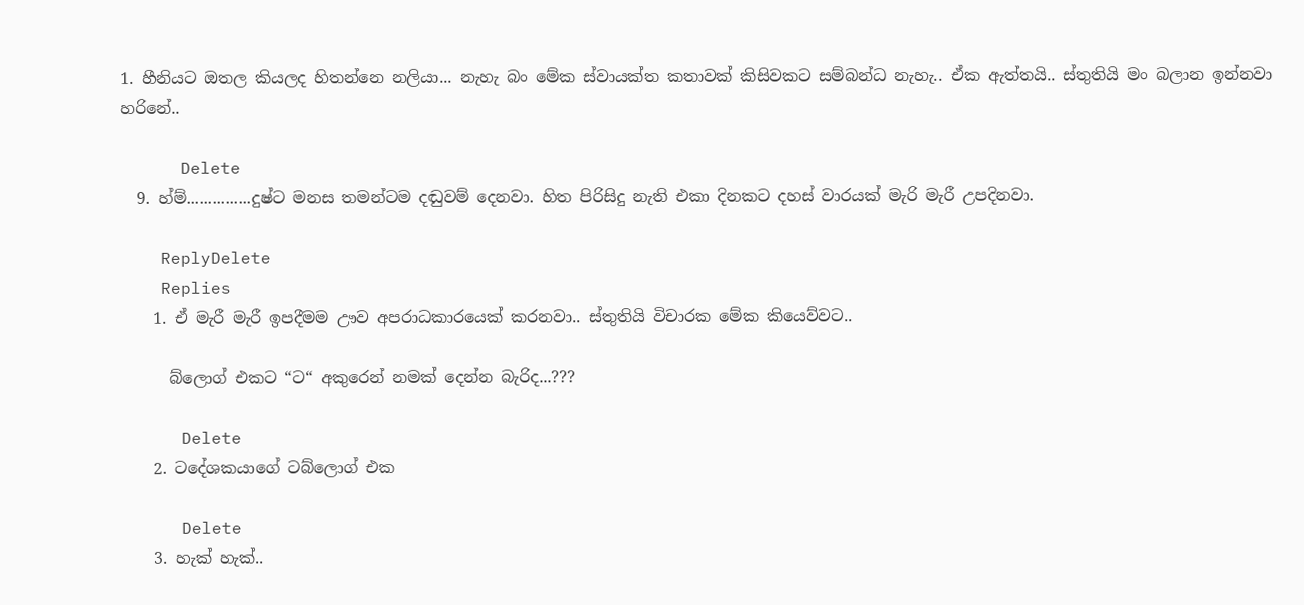1. හීනියට ඔතල කියලද හිතන්නෙ නලියා... නැහැ බං මේක ස්වායක්ත කතාවක් කිසිවකට සම්බන්ධ නැහැ.. ඒක ඇත්තයි.. ස්තුතියි මං බලාන ඉන්නවා හරිනේ..

      Delete
  9. හ්ම්...............දුෂ්ට මනස තමන්ටම දඬුවම් දෙනවා. හිත පිරිසිදු නැති එකා දිනකට දහස් වාරයක් මැරි මැරී උපදිනවා.

    ReplyDelete
    Replies
    1. ඒ මැරී මැරී ඉපදීමම ඌව අපරාධකාරයෙක් කරනවා.. ස්තුතියි විචාරක මේක කියෙව්වට..

      බ්ලොග් එකට “ට“ අකුරෙන් නමක් දෙන්න බැරිද...???

      Delete
    2. ටදේශකයාගේ ටබ්ලොග් එක

      Delete
    3. හැක් හැක්..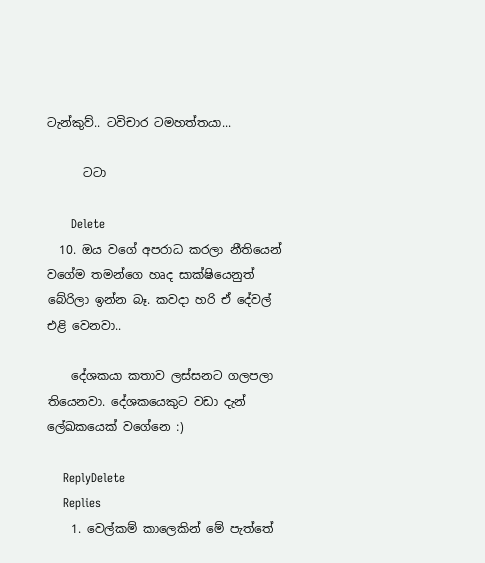ටැන්කුව්.. ටවිචාර ටමහත්තයා...

      ටටා

      Delete
  10. ඔය වගේ අපරාධ කරලා නීතියෙන් වගේම තමන්ගෙ හෘද සාක්ෂියෙනුත් බේරිලා ඉන්න බෑ. කවදා හරි ඒ දේවල් එළි වෙනවා..

    දේශකයා කතාව ලස්සනට ගලපලා තියෙනවා. දේශකයෙකුට වඩා දැන් ලේඛකයෙක් වගේනෙ :)

    ReplyDelete
    Replies
    1. වෙල්කම් කාලෙකින් මේ පැත්තේ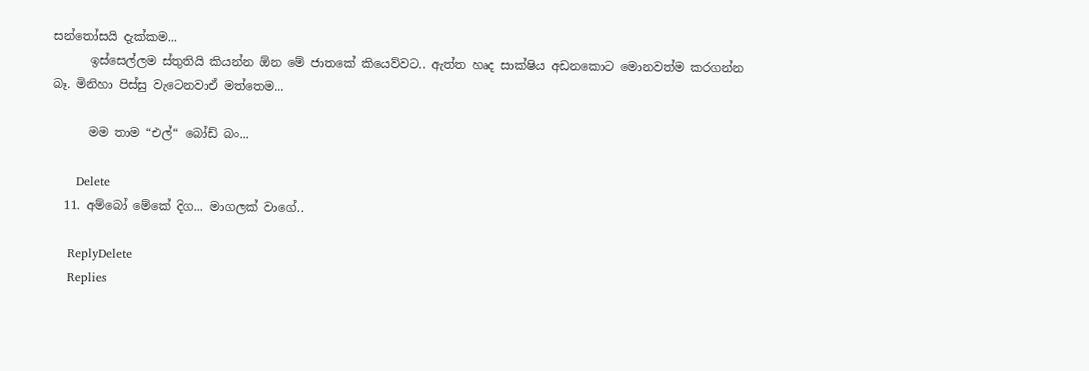සන්තෝසයි දැක්කම...
      ඉස්සෙල්ලම ස්තුතියි කියන්න ඕන මේ ජාතකේ කියෙව්වට.. ඇත්ත හෘද සාක්ෂිය අඩනකොට මොනවත්ම කරගන්න බෑ. මිනිහා පිස්සු වැටෙනවාඒ මත්තෙම...

      මම තාම “එල්“ බෝඩ් බං...

      Delete
  11. අම්බෝ මේකේ දිග... මාගලක් වාගේ..

    ReplyDelete
    Replies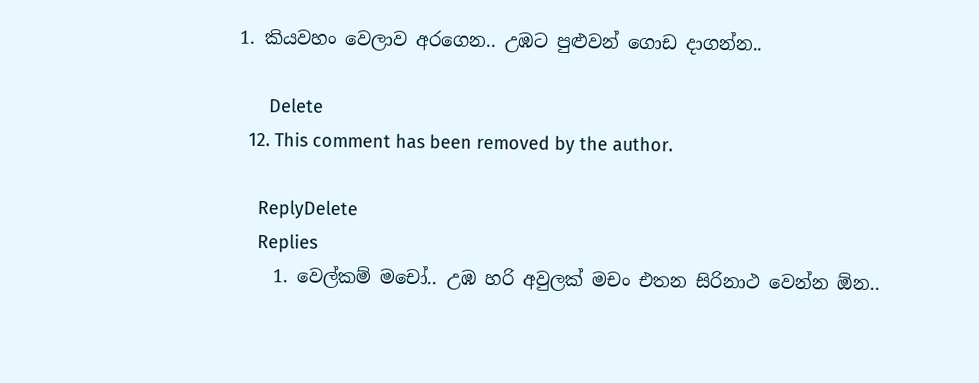1. කියවහං වෙලාව අරගෙන.. උඹට පුළුවන් ගොඩ දාගන්න..

      Delete
  12. This comment has been removed by the author.

    ReplyDelete
    Replies
    1. වෙල්කම් මචෝ.. උඹ හරි අවුලක් මචං එතන සිරිනාථ වෙන්න ඕන..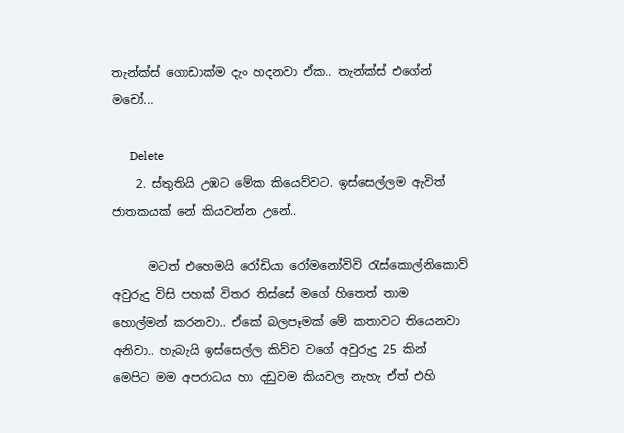තැන්ක්ස් ගොඩාක්ම දැං හදනවා ඒක.. තැන්ක්ස් එගේන් මචෝ...

      Delete
    2. ස්තුතියි උඹට මේක කියෙව්වට. ඉස්සෙල්ලම ඇවිත් ජාතකයක් නේ කියවන්න උනේ..

      මටත් එහෙමයි රෝඩියා රෝමනෝවිවි රැස්කොල්නිකොව් අවුරුදු විසි පහක් විතර තිස්සේ මගේ හිතෙත් තාම හොල්මන් කරනවා.. ඒකේ බලපෑමක් මේ කතාවට තියෙනවා අනිවා.. හැබැයි ඉස්සෙල්ල කිව්ව වගේ අවුරුදු 25 කින් මෙපිට මම අපරාධය හා දඩුවම කියවල නැහැ ඒත් එහි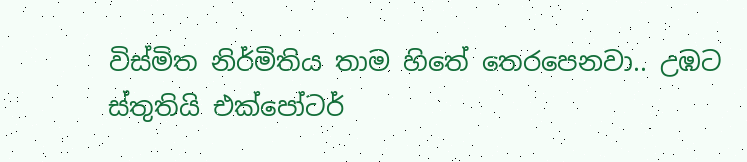විස්මිත නිර්මිතිය තාම හිතේ තෙරපෙනවා.. උඹට ස්තුතියි එක්පෝටර්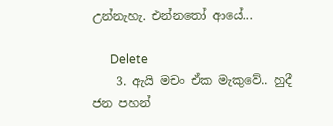උන්නැහැ. එන්නතෝ ආයේ...

      Delete
    3. ඇයි මචං ඒක මැකුවේ.. හුදී ජන පහන්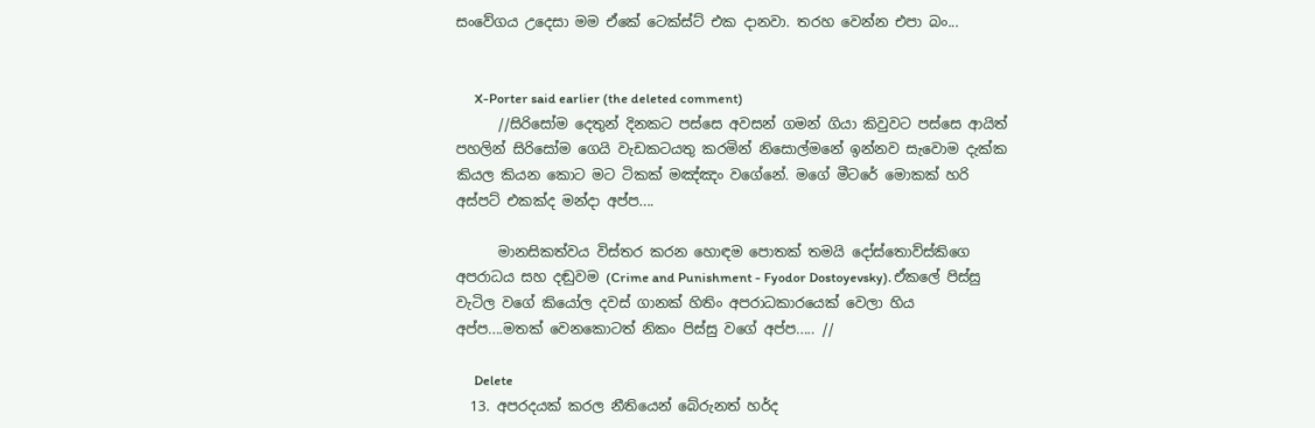සංවේගය උදෙසා මම ඒකේ ටෙක්ස්ට් එක දානවා. තරහ වෙන්න එපා බං...


      X-Porter said earlier (the deleted comment)
      //සිරිසෝම දෙතුන් දිනකට පස්සෙ අවසන් ගමන් ගියා කිවුවට පස්සෙ ආයිත් පහලින් සිරිසෝම ගෙයි වැඩකටයතු කරමින් නිසොල්මනේ ඉන්නව සැවොම දැක්ක කියල කියන කොට මට ටිකක් මඤ්ඤං වගේනේ. මගේ මීටරේ මොකක් හරි අස්පට් එකක්ද මන්දා අප්ප....

      මානසිකත්වය විස්තර කරන හොඳම පොතක් තමයි දෝස්තොව්ස්කිගෙ අපරාධය සහ දඬුවම (Crime and Punishment - Fyodor Dostoyevsky). ඒකලේ පිස්සු වැටිල වගේ කියෝල දවස් ගානක් හිතිං අපරාධකාරයෙක් වෙලා හිය අප්ප....මතක් වෙනකොටත් නිකං පිස්සු වගේ අප්ප..... //

      Delete
  13. අපරදයක් කරල නීතියෙන් බේරුනත් හර්ද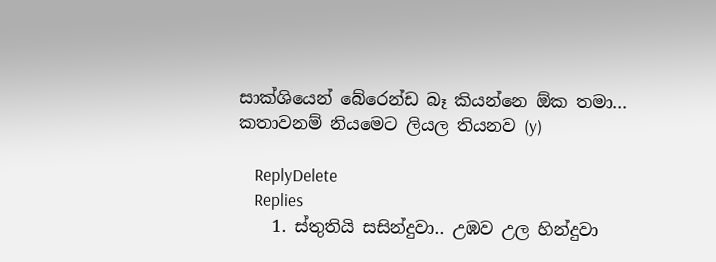සාක්ශියෙන් බේරෙන්ඩ බෑ කියන්නෙ ඕක තමා... කතාවනම් නියමෙට ලියල තියනව (y)

    ReplyDelete
    Replies
    1. ස්තුතියි සසින්දුවා.. උඹව උල හින්දුවා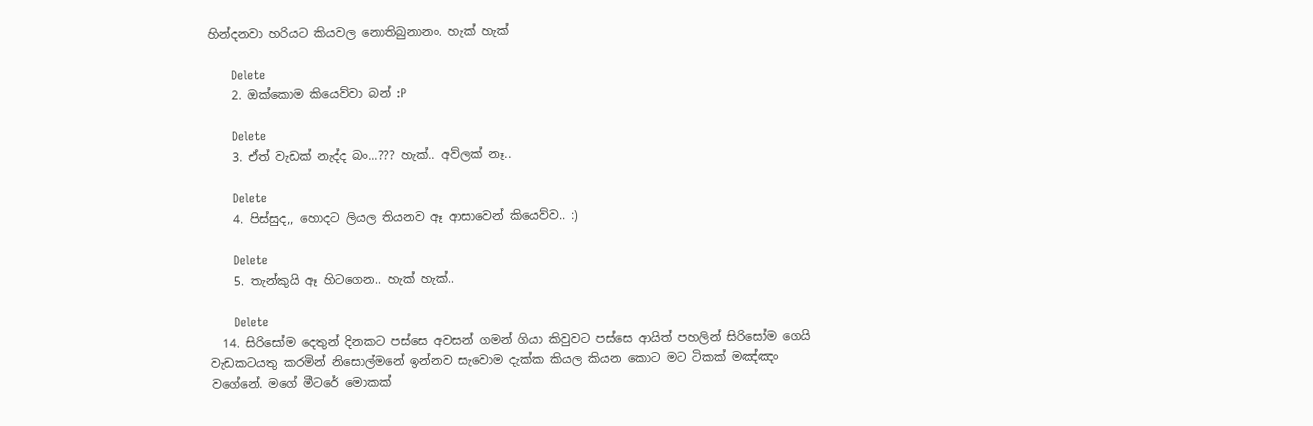හින්දනවා හරියට කියවල නොතිබුනානං. හැක් හැක්

      Delete
    2. ඔක්කොම කියෙව්වා බන් :P

      Delete
    3. ඒත් වැඩක් නැද්ද බං...??? හැක්.. අව්ලක් නෑ..

      Delete
    4. පිස්සුද,, හොදට ලියල තියනව ඈ ආසාවෙන් කියෙව්ව.. :)

      Delete
    5. තැන්කුයි ඈ හිටගෙන.. හැක් හැක්..

      Delete
  14. සිරිසෝම දෙතුන් දිනකට පස්සෙ අවසන් ගමන් ගියා කිවුවට පස්සෙ ආයිත් පහලින් සිරිසෝම ගෙයි වැඩකටයතු කරමින් නිසොල්මනේ ඉන්නව සැවොම දැක්ක කියල කියන කොට මට ටිකක් මඤ්ඤං වගේනේ. මගේ මීටරේ මොකක්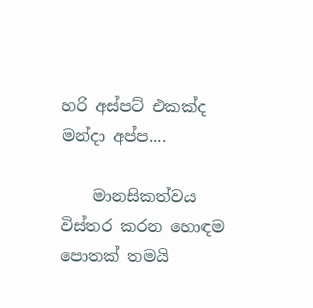හරි අස්පට් එකක්ද මන්දා අප්ප....

    මානසිකත්වය විස්තර කරන හොඳම පොතක් තමයි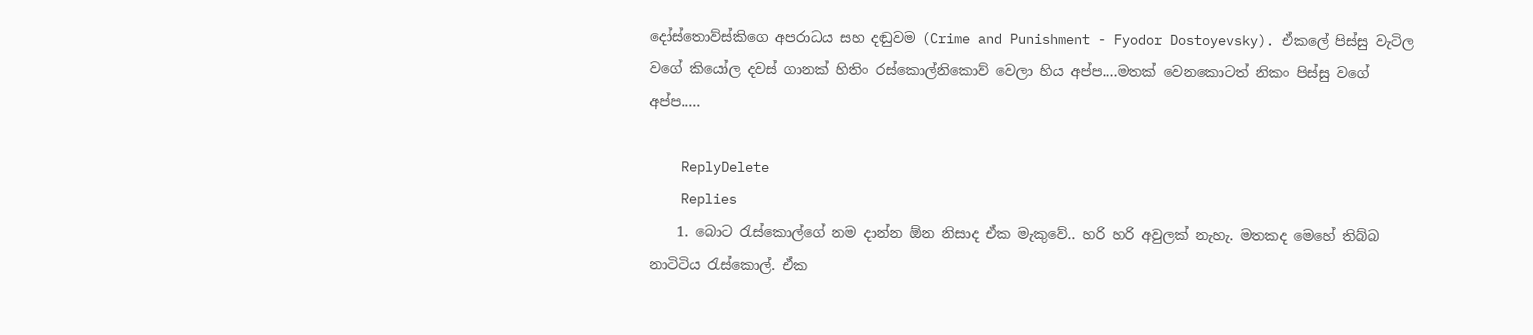දෝස්තොව්ස්කිගෙ අපරාධය සහ දඬුවම (Crime and Punishment - Fyodor Dostoyevsky). ඒකලේ පිස්සු වැටිල වගේ කියෝල දවස් ගානක් හිතිං රස්කොල්නිකොව් වෙලා හිය අප්ප....මතක් වෙනකොටත් නිකං පිස්සු වගේ අප්ප.....

    ReplyDelete
    Replies
    1. බොට රැස්කොල්ගේ නම දාන්න ඕන නිසාද ඒක මැකුවේ.. හරි හරි අවුලක් නැහැ. මතකද මෙහේ තිබ්බ නාටිටිය රැස්කොල්. ඒක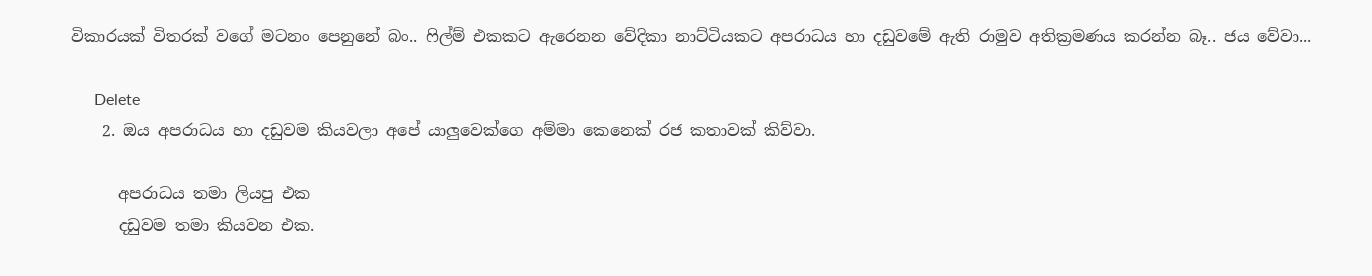විකාරයක් විතරක් වගේ මටනං පෙනුනේ බං.. ෆිල්ම් එකකට ඇරෙනන වේදිකා නාට්ටියකට අපරාධය හා දඩුවමේ ඇති රාමුව අතික්‍රමණය කරන්න බෑ.. ජය වේවා...

      Delete
    2. ඔය අපරාධය හා දඩුවම කියවලා අපේ යාලුවෙක්ගෙ අම්මා කෙනෙක් රජ කතාවක් කිව්වා.

      අපරාධය තමා ලියපු එක
      දඩුවම තමා කියවන එක.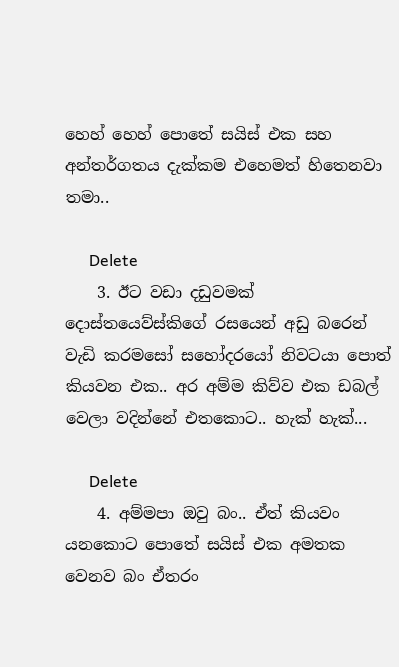හෙහ් හෙහ් පොතේ සයිස් එක සහ අන්තර්ගතය දැක්කම එහෙමත් හිතෙනවා තමා..

      Delete
    3. ඊට වඩා දඩුවමක් දොස්තයෙව්ස්කිගේ රසයෙන් අඩු බරෙන් වැඩි කරමසෝ සහෝදරයෝ නිවටයා පොත් කියවන එක.. අර අම්ම කිව්ව එක ඩබල් වෙලා වදින්නේ එතකොට.. හැක් හැක්...

      Delete
    4. අම්මපා ඔවු බං.. ඒත් කියවං යනකොට පොතේ සයිස් එක අමතක වෙනව බං ඒතරං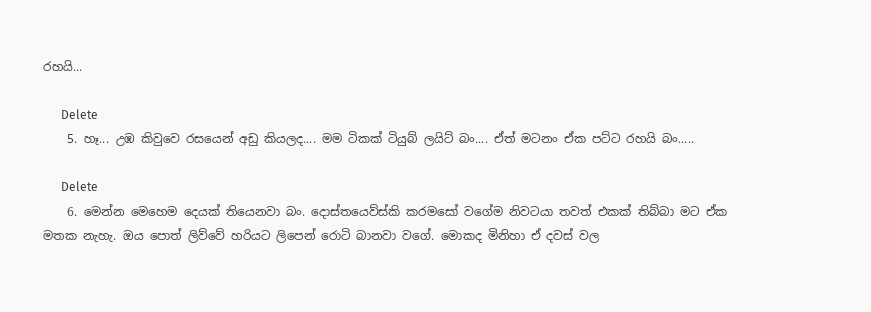රහයි...

      Delete
    5. හෑ... උඹ කිවුවෙ රසයෙන් අඩු කියලද.... මම ටිකක් ටියුබ් ලයිට් බං.... ඒත් මටනං ඒක පට්ට රහයි බං.....

      Delete
    6. මෙන්න මෙහෙම දෙයක් තියෙනවා බං. දොස්තයෙව්ස්කි කරමසෝ වගේම නිවටයා තවත් එකක් තිබ්බා මට ඒක මතක නැහැ. ඔය පොත් ලිව්වේ හරියට ලිපෙන් රොටි බානවා වගේ. මොකද මිනිහා ඒ දවස් වල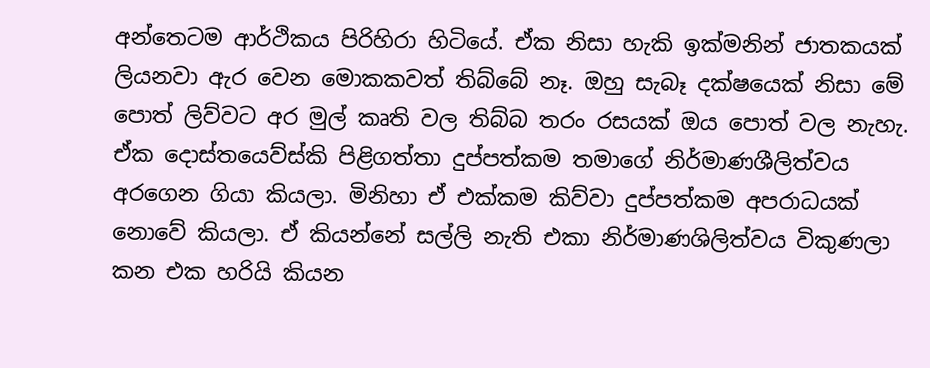අන්තෙටම ආර්ථිකය පිරිහිරා හිටියේ. ඒක නිසා හැකි ඉක්මනින් ජාතකයක් ලියනවා ඇර වෙන මොකකවත් තිබ්බේ නෑ. ඔහු සැබෑ දක්ෂයෙක් නිසා මේ පොත් ලිව්වට අර මුල් කෘති වල තිබ්බ තරං රසයක් ඔය පොත් වල නැහැ. ඒක දොස්තයෙව්ස්කි පිළිගත්තා දුප්පත්කම තමාගේ නිර්මාණශීලිත්වය අරගෙන ගියා කියලා. මිනිහා ඒ එක්කම කිව්වා දුප්පත්කම අපරාධයක් නොවේ කියලා. ඒ කියන්නේ සල්ලි නැති එකා නිර්මාණශිලිත්වය විකුණලා කන එක හරියි කියන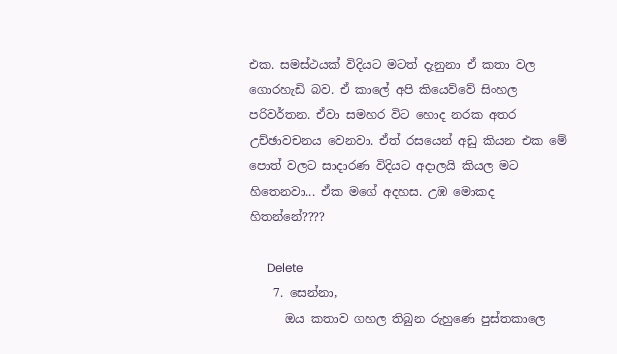එක. සමස්ථයක් විදියට මටත් දැනුනා ඒ කතා වල ගොරහැඩි බව. ඒ කාලේ අපි කියෙව්වේ සිංහල පරිවර්තන. ඒවා සමහර විට හොද නරක අතර උච්ඡාවචනය වෙනවා. ඒත් රසයෙන් අඩු කියන එක මේ පොත් වලට සාදාරණ විදියට අදාලයි කියල මට හිතෙනවා... ඒක මගේ අදහස. උඹ මොකද හිතන්නේ????

      Delete
    7. සෙන්නා,
      ඔය කතාව ගහල තිබුන රුහුණෙ පුස්තකාලෙ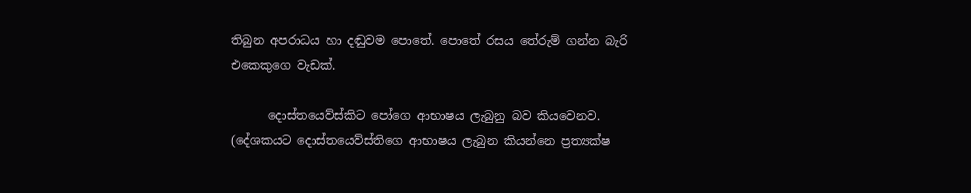තිබුන අපරාධය හා දඬුවම පොතේ. පොතේ රසය තේරුම් ගන්න බැරි එකෙකුගෙ වැඩක්.

      දොස්තයෙව්ස්කිට පෝගෙ ආභාෂය ලැබුනු බව කියවෙනව. (දේශකයට දොස්තයෙව්ස්තිගෙ ආභාෂය ලැබුන කියන්නෙ ප්‍රත්‍යක්ෂ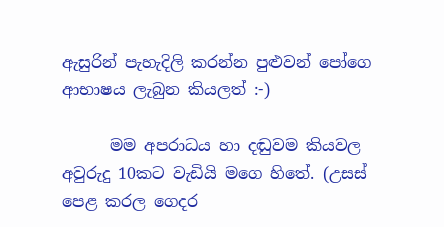ඇසුරින් පැහැදිලි කරන්න පුළුවන් පෝගෙ ආභාෂය ලැබුන කියලත් :-)

      මම අපරාධය හා දඬුවම කියවල අවුරුදු 10කට වැඩියි මගෙ හිතේ. (උසස් පෙළ කරල ගෙදර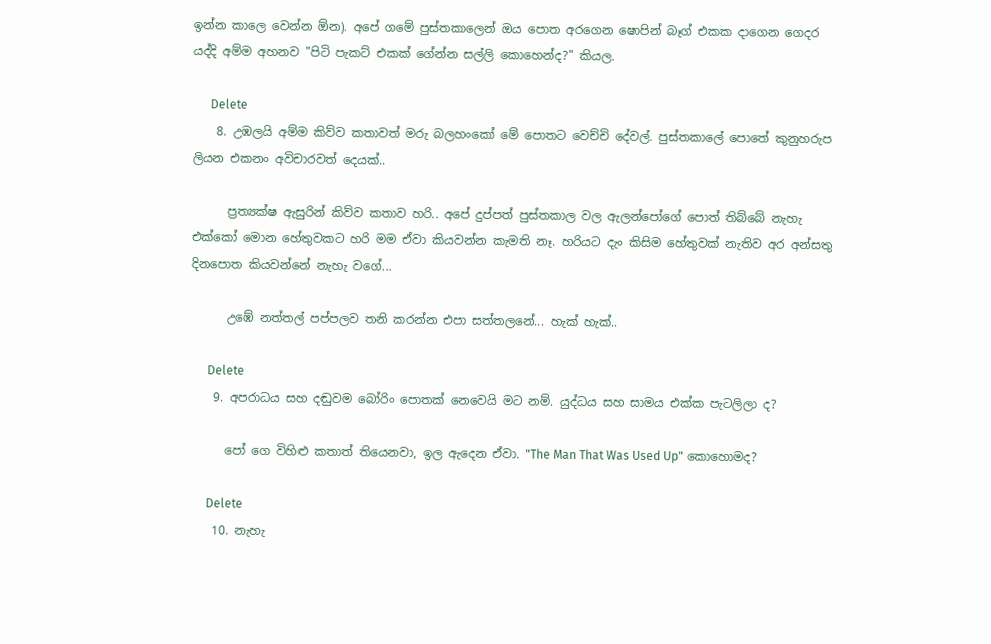ඉන්න කාලෙ වෙන්න ඕන). අපේ ගමේ පුස්තකාලෙන් ඔය පොත අරගෙන ෂොපින් බෑග් එකක දාගෙන ගෙදර යද්දි අම්ම අහනව "පිටි පැකට් එකක් ගේන්න සල්ලි කොහෙන්ද?" කියල.

      Delete
    8. උඹලයි අම්ම කිව්ව කතාවත් මරු බලහංකෝ මේ පොතට වෙච්චි දේවල්. පුස්තකාලේ පොතේ කුනුහරුප ලියන එකනං අවිචාරවත් දෙයක්..

      ප්‍රත්‍යක්ෂ ඇසුරින් කිව්ව කතාව හරි.. අපේ දුප්පත් පුස්තකාල වල ඇලන්පෝගේ පොත් තිබ්බේ නැහැ එක්කෝ මොන හේතුවකට හරි මම ඒවා කියවන්න කැමති නෑ. හරියට දැං කිසිම හේතුවක් නැතිව අර අන්සතු දිනපොත කියවන්නේ නැහැ වගේ...

      උඹේ නත්තල් පප්පලව තනි කරන්න එපා සත්තලනේ... හැක් හැක්..

      Delete
    9. අපරාධය සහ දඬුවම බෝරිං පොතක් නෙවෙයි මට නම්. යුද්ධය සහ සාමය එක්ක පැටලිලා ද?

      පෝ ගෙ විහිළු කතාත් තියෙනවා, ඉල ඇදෙන ඒවා. "The Man That Was Used Up" කොහොමද?

      Delete
    10. නැහැ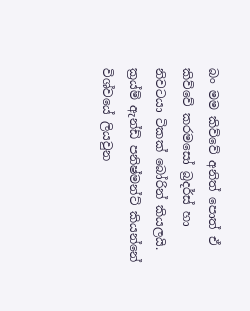බං මම කිව්වේ අනිත් පොත් ඒ කිව්වේ කරමසෝ බ්‍රදර්ස් හා නිවටයා ටිකක් බෝරින් කියලයි. ක්‍රය්ම් ඇන්ඩ් පනිෂ්මන්ට් කියන්නේ විශ්වයේ ලියවුන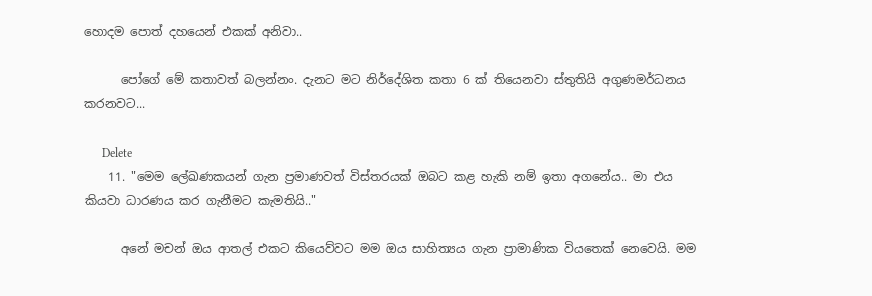හොදම පොත් දහයෙන් එකක් අනිවා..

      පෝගේ මේ කතාවත් බලන්නං. දැනට මට නිර්දේශිත කතා 6 ක් තියෙනවා ස්තුතියි අගුණමර්ධනය කරනවට...

      Delete
    11. "මෙම ලේඛණකයන් ගැන ප්‍රමාණවත් විස්තරයක් ඔබට කළ හැකි නම් ඉතා අගනේය.. මා එය කියවා ධාරණය කර ගැනීමට කැමතියි.."

      අනේ මචන් ඔය ආතල් එකට කියෙව්වට මම ඔය සාහිත්‍යය ගැන ප්‍රාමාණික වියතෙක් නෙවෙයි. මම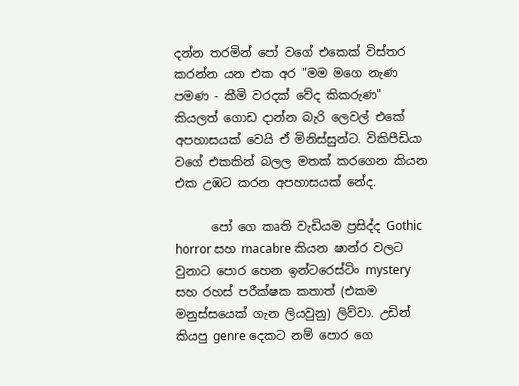දන්න තරමින් පෝ වගේ එකෙක් විස්තර කරන්න යන එක අර "මම මගෙ නැණ පමණ - කීමි වරදක් වේද කිකරුණ" කියලත් ගොඩ දාන්න බැරි ලෙවල් එකේ අපහාසයක් වෙයි ඒ මිනිස්සුන්ට. විකිපීඩියා වගේ එකකින් බලල මතක් කරගෙන කියන එක උඹට කරන අපහාසයක් නේද.

      පෝ ගෙ කෘති වැඩියම ප්‍රසිද්ද Gothic horror සහ macabre කියන ෂාන්ර වලට වුනාට පොර හෙන ඉන්ටරෙස්ටිං mystery සහ රහස් පරීක්ෂක කතාත් (එකම මනුස්සයෙක් ගැන ලියවුනු) ලිව්වා. උඩින් කියපු genre දෙකට නම් පොර ගෙ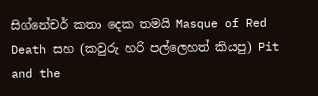සිග්නේචර් කතා දෙක තමයි Masque of Red Death සහ (කවුරු හරි පල්ලෙහත් කියපු) Pit and the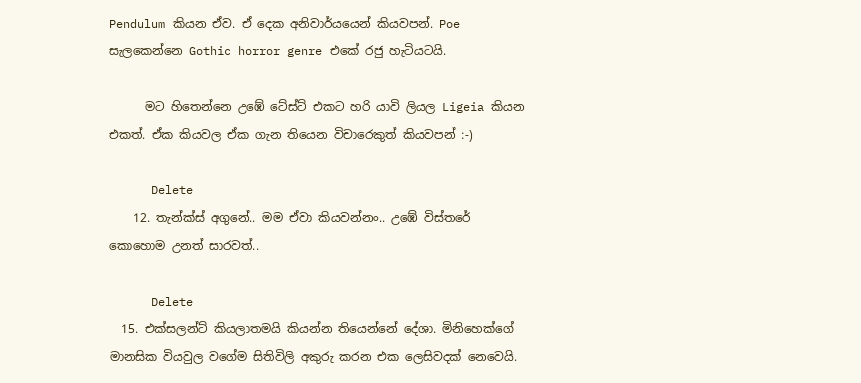Pendulum කියන ඒව. ඒ දෙක අනිවාර්යයෙන් කියවපන්. Poe සැලකෙන්නෙ Gothic horror genre එකේ රජු හැටියටයි.

      මට හිතෙන්නෙ උඹේ ටේස්ට් එකට හරි යාවි ලියල Ligeia කියන එකත්. ඒක කියවල ඒක ගැන තියෙන විචාරෙකුත් කියවපන් :-)

      Delete
    12. තැන්ක්ස් අගුනේ.. මම ඒවා කියවන්නං.. උඹේ විස්තරේ කොහොම උනත් සාරවත්..

      Delete
  15. එක්සලන්ට් කියලාතමයි කියන්න තියෙන්නේ දේශා. මිනිහෙක්ගේ මානසික වියවුල වගේම සිතිවිලි අකුරු කරන එක ලෙසිවදක් නෙවෙයි.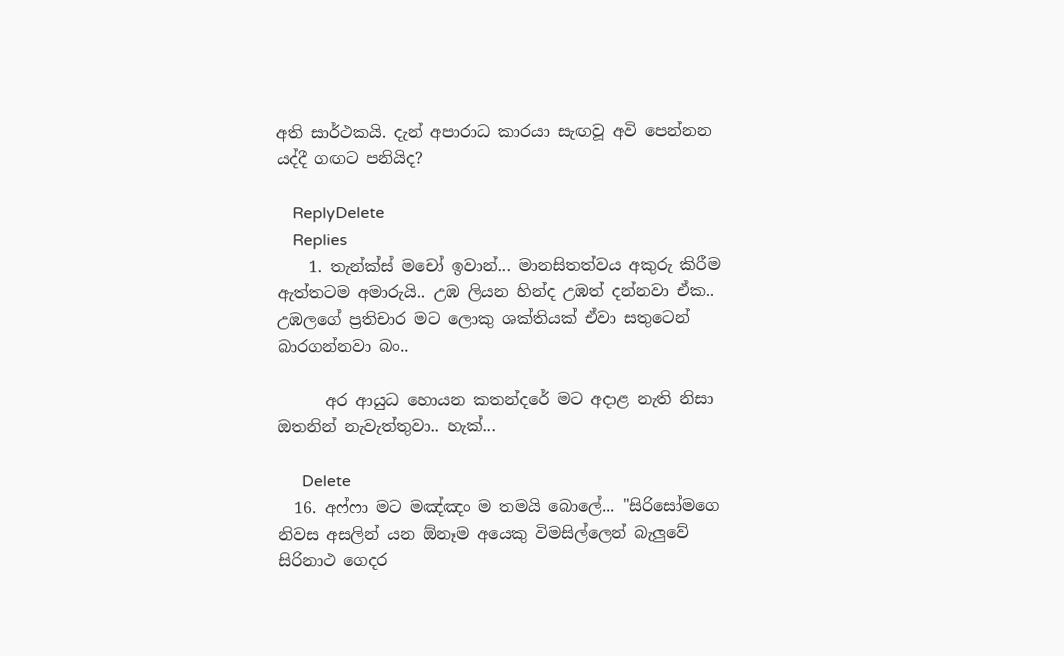අති සාර්ථකයි. දැන් අපාරාධ කාරයා සැඟවූ අවි පෙන්නන යද්දී ගඟට පනියිද?

    ReplyDelete
    Replies
    1. තැන්ක්ස් මචෝ ඉවාන්... මානසිතත්වය අකුරු කිරීම ඇත්තටම අමාරුයි.. උඹ ලියන හින්ද උඹත් දන්නවා ඒක.. උඹලගේ ප්‍රතිචාර මට ලොකු ශක්තියක් ඒවා සතුටෙන් බාරගන්නවා බං..

      අර ආයුධ හොයන කතන්දරේ මට අදාළ නැති නිසා ඔතනින් නැවැත්තුවා.. හැක්...

      Delete
  16. අෆ්ෆා මට මඤ්ඤං ම තමයි බොලේ... "සිරිසෝමගෙ නිවස අසලින් යන ඕනෑම අයෙකු විමසිල්ලෙන් බැලුවේ සිරිනාථ ගෙදර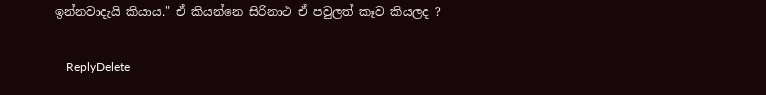ඉන්නවාදැයි කියාය." ඒ කියන්නෙ සිරිනාථ ඒ පවුලත් කෑව කියලද ?

    ReplyDelete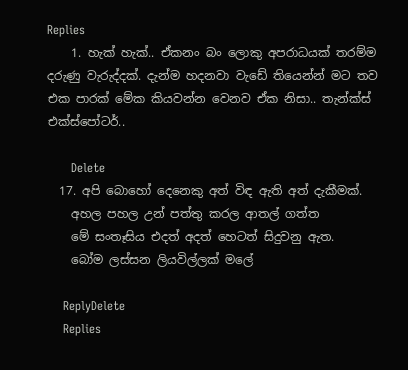Replies
    1. හැක් හැක්.. ඒකනං බං ලොකු අපරාධයක් තරම්ම දරුණු වැරුද්දක්. දැන්ම හදනවා වැඩේ තියෙන්න් මට තව එක පාරක් මේක කියවන්න වෙනව ඒක නිසා.. තැන්ක්ස් එක්ස්පෝටර්..

      Delete
  17. අපි බොහෝ දෙනෙකු අත් විඳ ඇති අත් දැකීමක්.
    අහල පහල උන් පත්තු කරල ආතල් ගත්ත
    මේ සංතෑසිය එදත් අදත් හෙටත් සිදුවනු ඇත.
    බෝම ලස්සන ලියවිල්ලක් මලේ

    ReplyDelete
    Replies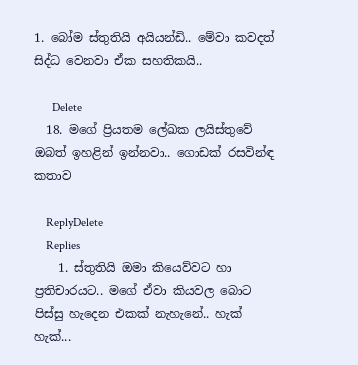1. බෝම ස්තුතියි අයියන්ඩි.. මේවා කවදත් සිද්ධ වෙනවා ඒක සහතිකයි..

      Delete
  18. මගේ ප්‍රියතම ලේඛක ලයිස්තුවේ ඔබත් ඉහළින් ඉන්නවා.. ගොඩක් රසවින්ඳ කතාව

    ReplyDelete
    Replies
    1. ස්තුතියි ඔමා කියෙව්වට හා ප්‍රතිචාරයට.. මගේ ඒවා කියවල බොට පිස්සු හැදෙන එකක් නැහැනේ.. හැක් හැක්...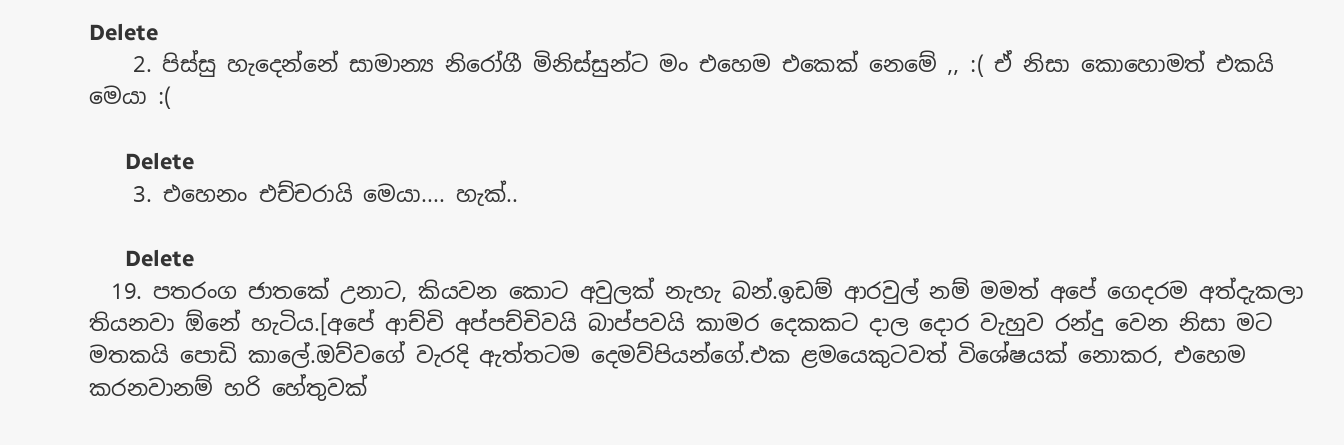Delete
    2. පිස්සු හැදෙන්නේ සාමාන්‍ය නිරෝගී මිනිස්සුන්ට මං එහෙම එකෙක් නෙමේ ,, :( ඒ නිසා කොහොමත් එකයි මෙයා :(

      Delete
    3. එහෙනං එච්චරායි මෙයා.... හැක්..

      Delete
  19. පතරංග ජාතකේ උනාට, කියවන කොට අවුලක් නැහැ බන්.ඉඩම් ආරවුල් නම් මමත් අපේ ගෙදරම අත්දැකලා තියනවා ඕනේ හැටිය.[අපේ ආච්චි අප්පච්චිවයි බාප්පවයි කාමර දෙකකට දාල දොර වැහුව රන්දු වෙන නිසා මට මතකයි පොඩි කාලේ.ඔව්වගේ වැරදි ඇත්තටම දෙමව්පියන්ගේ.එක ළමයෙකුටවත් විශේෂයක් නොකර, එහෙම කරනවානම් හරි හේතුවක්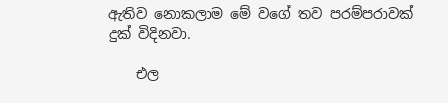ඇතිව නොකලාම මේ වගේ තව පරම්පරාවක් දුක් විදිනවා.

    එල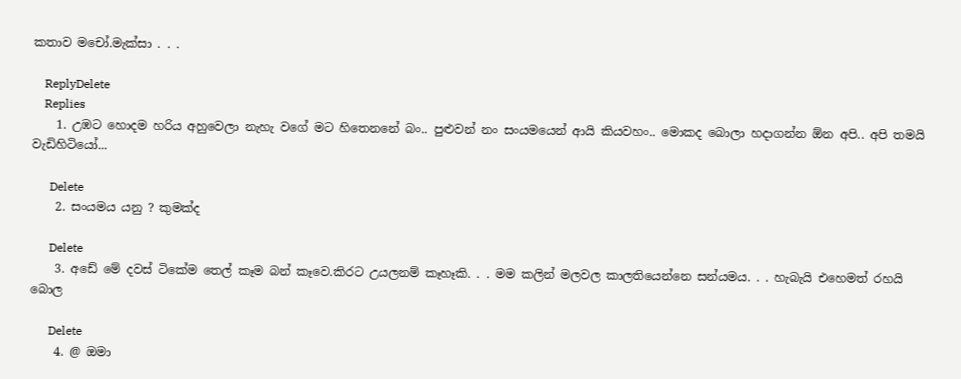කතාව මචෝ.මැක්සා . . .

    ReplyDelete
    Replies
    1. උඹට හොදම හරිය අහුවෙලා නැහැ වගේ මට හිතෙනනේ බං.. පුළුවන් නං සංයමයෙන් ආයි කියවහං.. මොකද බොලා හදාගන්න ඕන අපි.. අපි තමයි වැඩිහිටියෝ...

      Delete
    2. සංයමය යනු ? කුමක්ද

      Delete
    3. අඩේ මේ දවස් ටිකේම තෙල් කෑම බන් කෑවෙ.කිරට උයලනම් කෑහෑකි. . . මම කලින් මලවල කාලතියෙන්නෙ සන්යමය. . . හැබැයි එහෙමත් රහයි බොල

      Delete
    4. @ ඔමා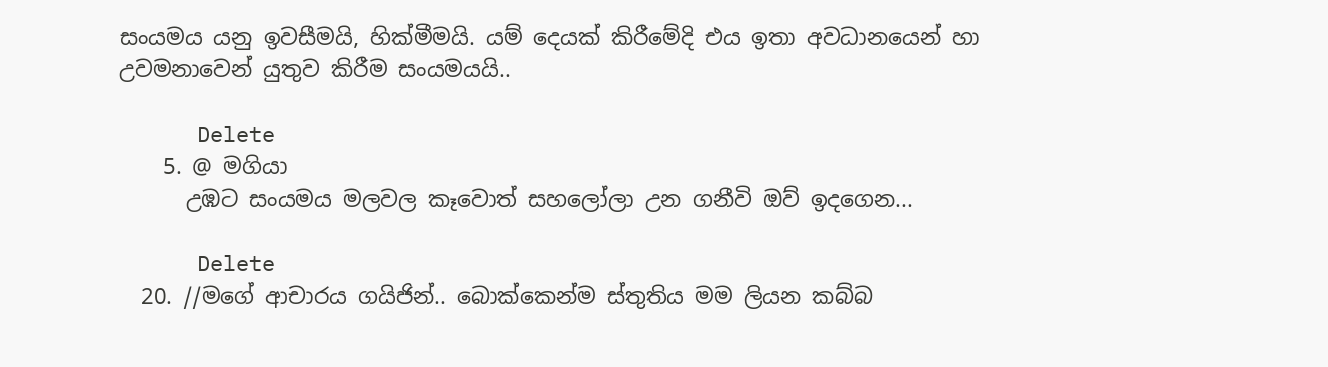සංයමය යනු ඉවසීමයි, හික්මීමයි. යම් දෙයක් කිරීමේදි එය ඉතා අවධානයෙන් හා උවමනාවෙන් යුතුව කිරීම සංයමයයි..

      Delete
    5. @ මගියා
      උඹට සංයමය මලවල කෑවොත් සහලෝලා උන ගනීවි ඔව් ඉදගෙන...

      Delete
  20. //මගේ ආචාරය ගයිජින්.. බොක්කෙන්ම ස්තුතිය මම ලියන කබ්බ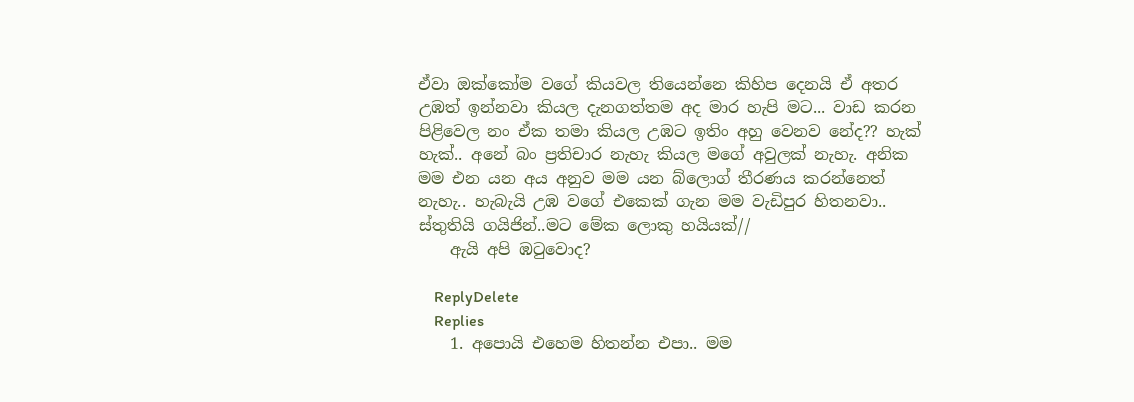ඒවා ඔක්කෝම වගේ කියවල තියෙන්නෙ කිහිප දෙනයි ඒ අතර උඹත් ඉන්නවා කියල දැනගත්තම අද මාර හැපි මට... වාඩ කරන පිළිවෙල නං ඒක තමා කියල උඹට ඉතිං අහු වෙනව නේද?? හැක් හැක්.. අනේ බං ප්‍රතිචාර නැහැ කියල මගේ අවුලක් නැහැ. අනික මම එන යන අය අනුව මම යන බ්ලොග් තීරණය කරන්නෙත් නැහැ.. හැබැයි උඹ වගේ එකෙක් ගැන මම වැඩිපුර හිතනවා.. ස්තුතියි ගයිජින්..මට මේක ලොකු හයියක්//
    ඇයි අපි ඹටුවොද?

    ReplyDelete
    Replies
    1. අපොයි එහෙම හිතන්න එපා.. මම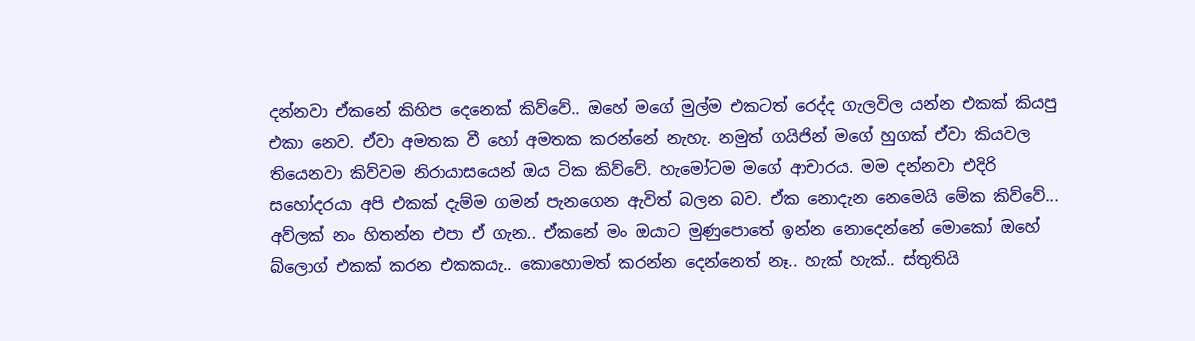දන්නවා ඒකනේ කිහිප දෙනෙක් කිව්වේ.. ඔහේ මගේ මුල්ම එකටත් රෙද්ද ගැලවිල යන්න එකක් කියපු එකා නෙව. ඒවා අමතක වී හෝ අමතක කරන්නේ නැහැ. නමුත් ගයිජින් මගේ හුගක් ඒවා කියවල තියෙනවා කිව්වම නිරායාසයෙන් ඔය ටික කිව්වේ. හැමෝටම මගේ ආචාරය. මම දන්නවා එදිරි සහෝදරයා අපි එකක් දැම්ම ගමන් පැනගෙන ඇවිත් බලන බව. ඒක නොදැන නෙමෙයි මේක කිව්වේ... අව්ලක් නං හිතන්න එපා ඒ ගැන.. ඒකනේ මං ඔයාට මුණුපොතේ ඉන්න නොදෙන්නේ මොකෝ ඔහේ බ්ලොග් එකක් කරන එකකයැ.. කොහොමත් කරන්න දෙන්නෙත් නෑ.. හැක් හැක්.. ස්තුතියි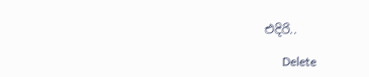එදිරි..

      Delete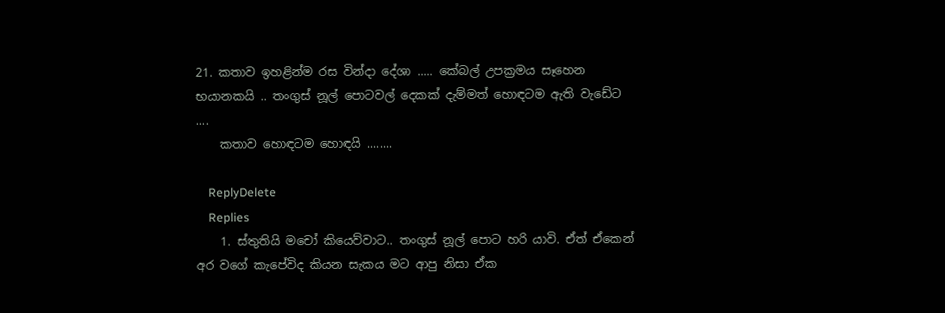21. කතාව ඉහළින්ම රස වින්දා දේශා ..... කේබල් උපක්‍රමය සෑහෙන භයානකයි .. තංගුස් නූල් පොටවල් දෙකක් දැම්මත් හොඳටම ඇති වැඩේට ....
    කතාව හොඳටම හොඳයි ........

    ReplyDelete
    Replies
    1. ස්තුතියි මචෝ කියෙව්වාට.. තංගුස් නූල් පොට හරි යාවි. ඒත් ඒකෙන් අර වගේ කැපේවිද කියන සැකය මට ආපු නිසා ඒක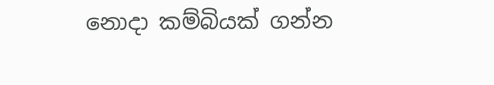නොදා කම්බියක් ගන්න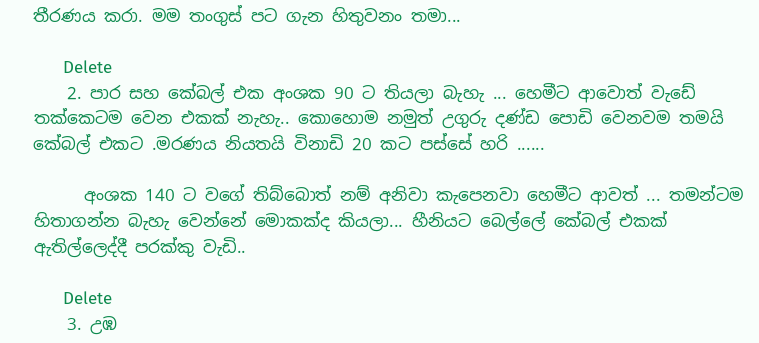තීරණය කරා. මම තංගුස් පට ගැන හිතුවනං තමා...

      Delete
    2. පාර සහ කේබල් එක අංශක 90 ට තියලා බැහැ ... හෙමීට ආවොත් වැඩේ තක්කෙටම වෙන එකක් නැහැ.. කොහොම නමුත් උගුරු දණ්ඩ පොඩි වෙනවම තමයි කේබල් එකට .මරණය නියතයි විනාඩි 20 කට පස්සේ හරි ......

      අංශක 140 ට වගේ තිබ්බොත් නම් අනිවා කැපෙනවා හෙමීට ආවත් ... තමන්ටම හිතාගන්න බැහැ වෙන්නේ මොකක්ද කියලා... හීනියට බෙල්ලේ කේබල් එකක් ඇතිල්ලෙද්දී පරක්කු වැඩි..

      Delete
    3. උඹ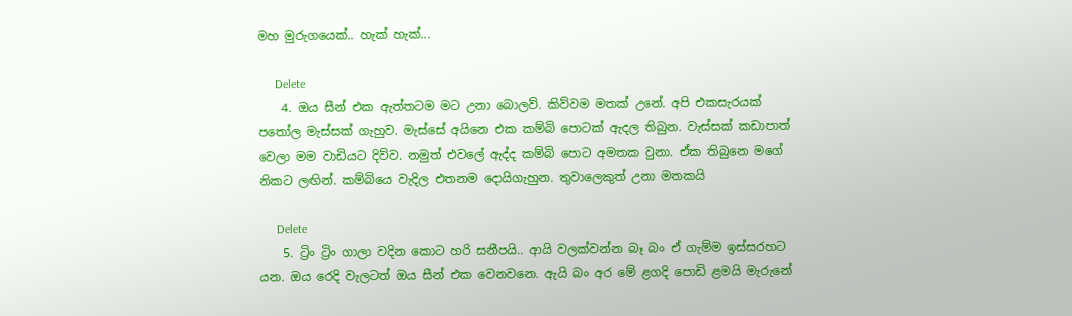මහ මුරුගයෙක්.. හැක් හැක්...

      Delete
    4. ඔය සීන් එක ඇත්තටම මට උනා බොලව්. කිව්වම මතක් උනේ. අපි එකසැරයක් පතෝල මැස්සක් ගැහුව. මැස්සේ අයිනෙ එක කම්බි පොටක් ඇදල තිබුන. වැස්සක් කඩාපාත් වෙලා මම වාඩියට දිව්ව. නමුත් එවලේ ඇද්ද කම්බි පොට අමතක වුනා. ඒක තිබුනෙ මගේ නිකට ලඟින්. කම්බියෙ වැදිල එතනම දොයිගැහුන. තුවාලෙකුත් උනා මතකයි

      Delete
    5. ට්‍රිං ට්‍රිං ගාලා වදින කොට හරි සනීපයි.. ආයි වලක්වන්න බෑ බං ඒ ගැම්ම ඉස්සරහට යන. ඔය රෙදි වැලටත් ඔය සීන් එක වෙනවනෙ. ඇයි බං අර මේ ළගදි පොඩි ළමයි මැරුනේ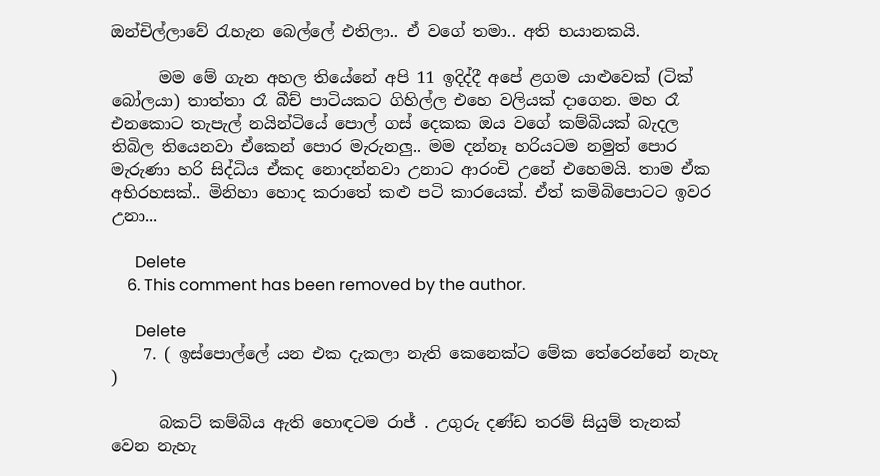ඔන්චිල්ලාවේ රැහැන බෙල්ලේ එතිලා.. ඒ වගේ තමා.. අති භයානකයි.

      මම මේ ගැන අහල තියේනේ අපි 11 ඉදිද්දී අපේ ළගම යාළුවෙක් (ටික් බෝලයා) තාත්තා රෑ බීච් පාටියකට ගිහිල්ල එහෙ වලියක් දාගෙන. මහ රෑ එනකොට තැපැල් නයින්ටියේ පොල් ගස් දෙකක ඔය වගේ කම්බියක් බැදල තිබිල තියෙනවා ඒකෙන් පොර මැරුනලු.. මම දන්නෑ හරියටම නමුත් පොර මැරුණා හරි සිද්ධිය ඒකද නොදන්නවා උනාට ආරංචි උනේ එහෙමයි. තාම ඒක අභිරහසක්.. මිනිහා හොද කරාතේ කළු පටි කාරයෙක්. ඒත් කමිබිපොටට ඉවර උනා...

      Delete
    6. This comment has been removed by the author.

      Delete
    7. ( ඉස්පොල්ලේ යන එක දැකලා නැති කෙනෙක්ට මේක තේරෙන්නේ නැහැ )

      බකට් කම්බිය ඇති හොඳටම රාජ් . උගුරු දණ්ඩ තරම් සියුම් තැනක් වෙන නැහැ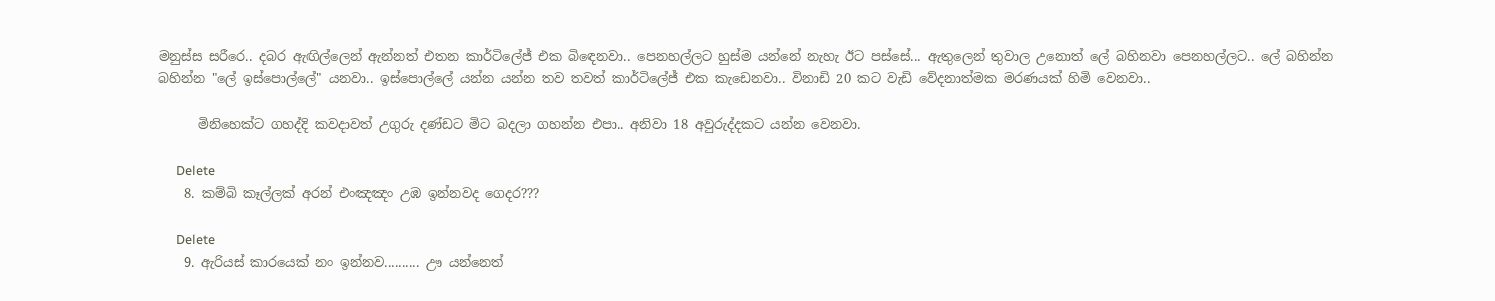මනුස්ස සරීරෙ.. දබර ඇඟිල්ලෙන් ඇන්නත් එතන කාර්ටිලේජ් එක බිඳෙනවා.. පෙනහල්ලට හුස්ම යන්නේ නැහැ ඊට පස්සේ... ඇතුලෙන් තුවාල උනොත් ලේ බහිනවා පෙනහල්ලට.. ලේ බහින්න බහින්න "ලේ ඉස්පොල්ලේ" යනවා.. ඉස්පොල්ලේ යන්න යන්න තව තවත් කාර්ටිලේජ් එක කැඩෙනවා.. විනාඩි 20 කට වැඩි වේදනාත්මක මරණයක් හිමි වෙනවා..

      මිනිහෙක්ට ගහද්දි කවදාවත් උගුරු දණ්ඩට මිට බදලා ගහන්න එපා.. අනිවා 18 අවුරුද්දකට යන්න වෙනවා.

      Delete
    8. කම්බි කෑල්ලක් අරන් එංඤඤං උඹ ඉන්නවද ගෙදර???

      Delete
    9. ඇරියස් කාරයෙක් නං ඉන්නව.......... ඌ යන්නෙත්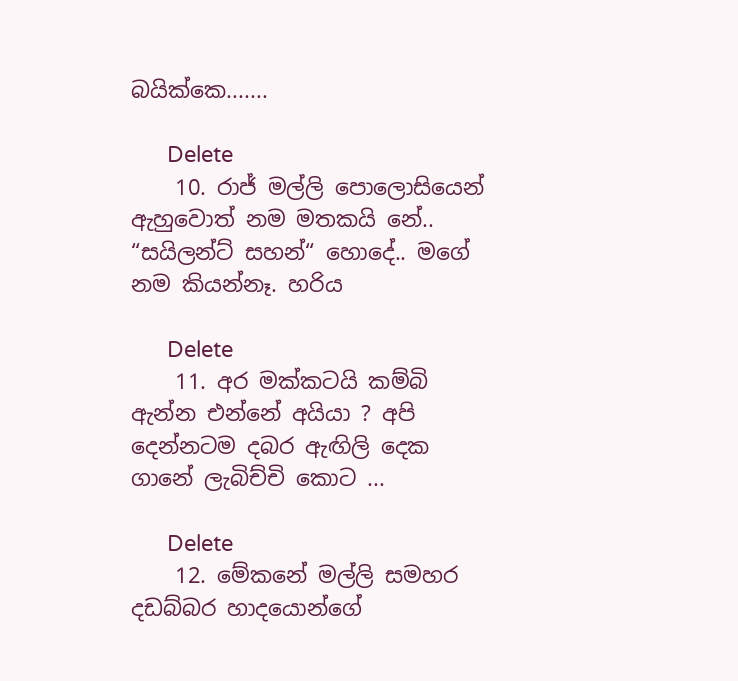බයික්කෙ.......

      Delete
    10. රාජ් මල්ලි පොලොසියෙන් ඇහුවොත් නම මතකයි නේ.. “සයිලන්ට් සහන්“ හොදේ.. මගේ නම කියන්නෑ. හරිය

      Delete
    11. අර මක්කටයි කම්බි ඇන්න එන්නේ අයියා ? අපි දෙන්නටම දබර ඇඟිලි දෙක ගානේ ලැබිච්චි කොට ...

      Delete
    12. මේකනේ මල්ලි සමහර දඩබ්බර හාදයොන්ගේ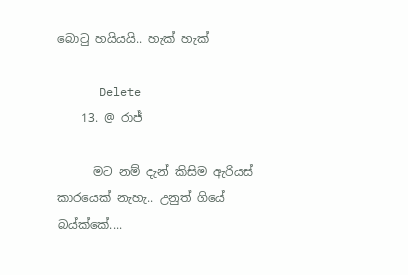බොටු හයියයි.. හැක් හැක්

      Delete
    13. @ රාජ්

      මට නම් දැන් කිසිම ඇරියස් කාරයෙක් නැහැ.. උනුත් ගියේ බය්ක්කේ....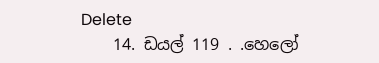Delete
    14. ඩයල් 119 . .හෙලෝ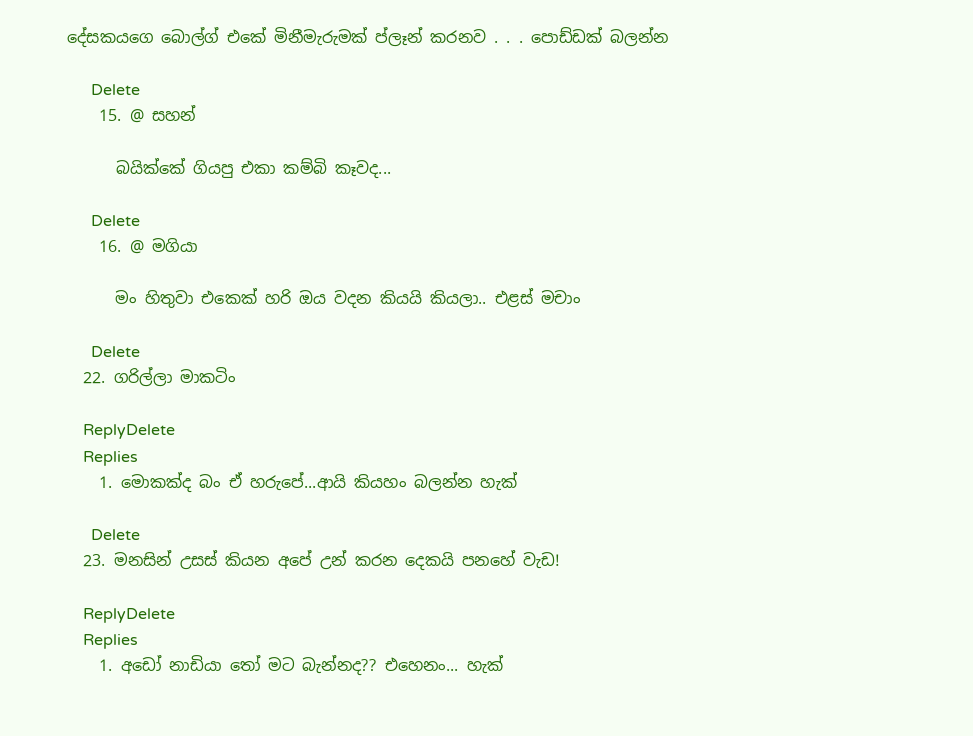දේසකයගෙ බොල්ග් එකේ මිනීමැරුමක් ප්ලෑන් කරනව . . . පොඩ්ඩක් බලන්න

      Delete
    15. @ සහන්

      බයික්කේ ගියපු එකා කම්බි කෑවද...

      Delete
    16. @ මගියා

      මං හිතුවා එකෙක් හරි ඔය වදන කියයි කියලා.. එළස් මචාං

      Delete
  22. ගරිල්ලා මාකටිං

    ReplyDelete
    Replies
    1. මොකක්ද බං ඒ හරුපේ...ආයි කියහං බලන්න හැක්

      Delete
  23. මනසින් උසස් කියන අපේ උන් කරන දෙකයි පනහේ වැඩ!

    ReplyDelete
    Replies
    1. අඩෝ නාඩියා තෝ මට බැන්නද?? එහෙනං... හැක්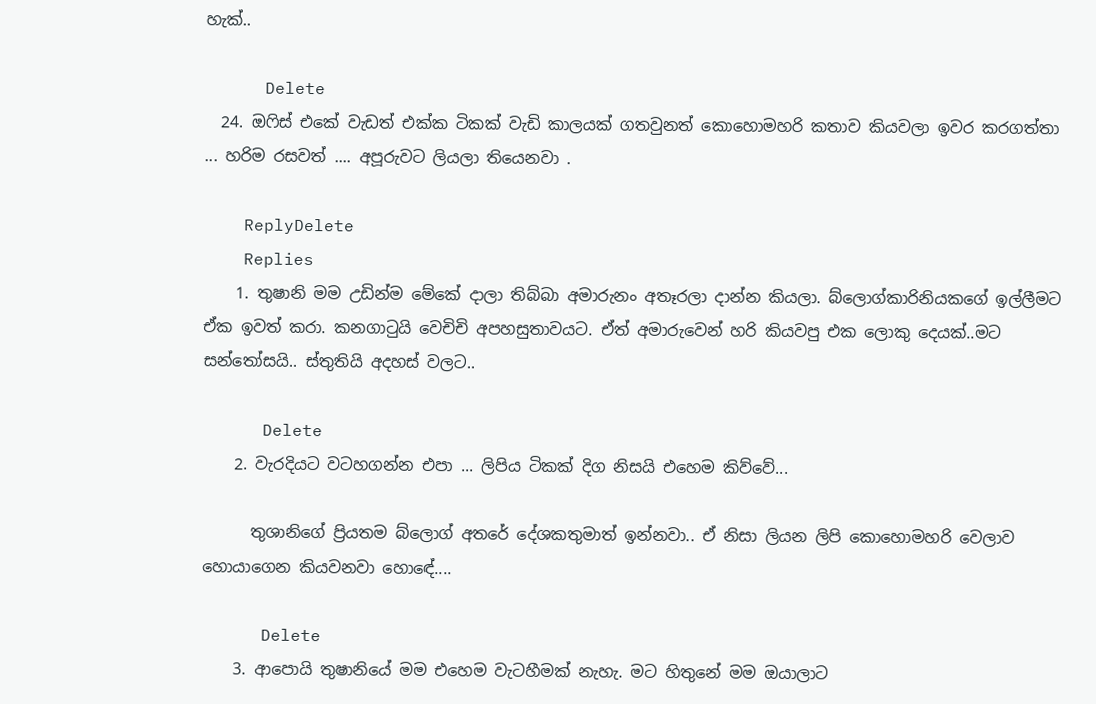හැක්..

      Delete
  24. ඔෆිස් එකේ වැඩත් එක්ක ටිකක් වැඩි කාලයක් ගතවුනත් කොහොමහරි කතාව කියවලා ඉවර කරගත්තා ... හරිම රසවත් .... අපූරුවට ලියලා තියෙනවා .

    ReplyDelete
    Replies
    1. තුෂානි මම උඩින්ම මේකේ දාලා තිබ්බා අමාරුනං අතෑරලා දාන්න කියලා. බ්ලොග්කාරිනියකගේ ඉල්ලීමට ඒක ඉවත් කරා. කනගාටුයි වෙචිචි අපහසුතාවයට. ඒත් අමාරුවෙන් හරි කියවපු එක ලොකු දෙයක්..මට සන්තෝසයි.. ස්තුතියි අදහස් වලට..

      Delete
    2. වැරදියට වටහගන්න එපා ... ලිපිය ටිකක් දිග නිසයි එහෙම කිව්වේ...

      තුශානිගේ ප්‍රියතම බ්ලොග් අතරේ දේශකතුමාත් ඉන්නවා.. ඒ නිසා ලියන ලිපි කොහොමහරි වෙලාව හොයාගෙන කියවනවා හොඳේ....

      Delete
    3. ආපොයි තුෂානියේ මම එහෙම වැටහීමක් නැහැ. මට හිතුනේ මම ඔයාලාට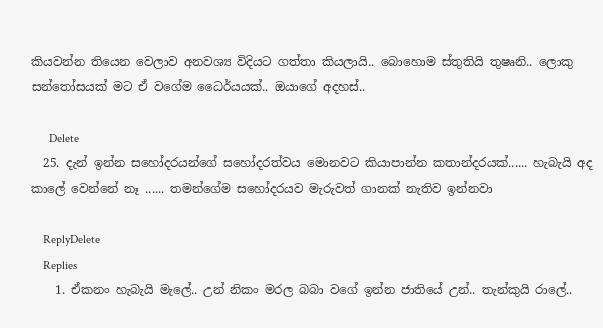කියවන්න තියෙන වෙලාව අනවශ්‍ය විදියට ගත්තා කියලායි.. බොහොම ස්තුතියි තුෂෘනි.. ලොකු සන්තෝසයක් මට ඒ වගේම ධෛර්යයක්.. ඔයාගේ අදහස්..

      Delete
  25. දැන් ඉන්න සහෝදරයන්ගේ සහෝදරත්වය මොනවට කියාපාන්න කතාන්දරයක්...... හැබැයි අද කාලේ වෙන්නේ නෑ ...... තමන්ගේම සහෝදරයව මැරුවත් ගානක් නැතිව ඉන්නවා

    ReplyDelete
    Replies
    1. ඒකනං හැබැයි මැලේ.. උන් නිකං මරල බබා වගේ ඉන්න ජාතියේ උන්.. තැන්කුයි රාලේ..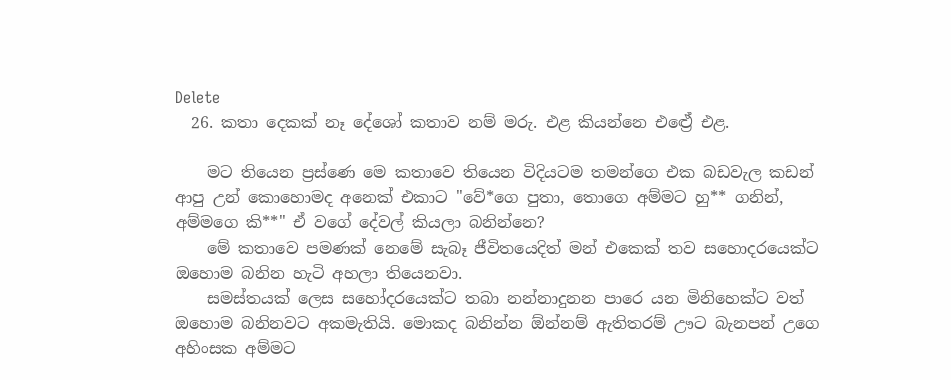Delete
  26. කතා දෙකක් නෑ දේශෝ කතාව නම් මරු. එළ කියන්නෙ එළ්‍රේ එළ.

    මට තියෙන ප්‍රස්ණෙ මෙ කතාවෙ තියෙන විදියටම තමන්ගෙ එක බඩවැල කඩන් ආපු උන් කොහොමද අනෙක් එකාට "වේ*ගෙ පුතා, තොගෙ අම්මට හු** ගනින්, අම්මගෙ කි**" ඒ වගේ දේවල් කියලා බනින්නෙ?
    මේ කතාවෙ පමණක් නෙමේ සැබෑ ජීවිතයෙදිත් මන් එකෙක් තව සහොදරයෙක්ට ඔහොම බනින හැටි අහලා තියෙනවා.
    සමස්තයක් ලෙස සහෝදරයෙක්ට තබා නන්නාදුනන පාරෙ යන මිනිහෙක්ට වත් ඔහොම බනිනවට අකමැතියි. මොකද බනින්න ඕන්නම් ඇතිතරම් ඌට බැනපන් උගෙ අහිංසක අම්මට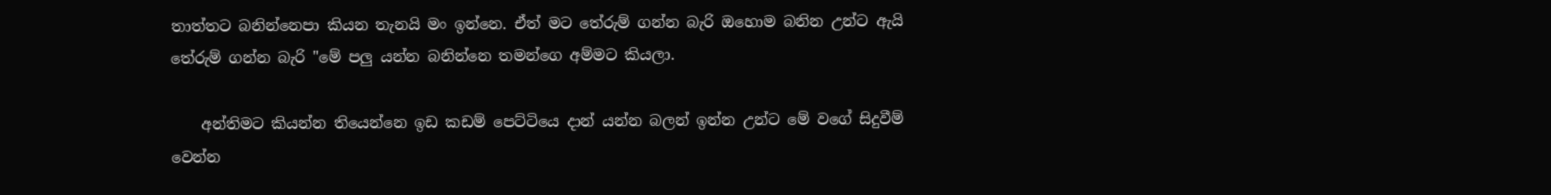තාත්තට බනින්නෙපා කියන තැනයි මං ඉන්නෙ. ඒත් මට තේරුම් ගන්න බැරි ඔහොම බනින උන්ට ඇයි තේරුම් ගන්න බැරි "මේ පලු යන්න බනින්නෙ තමන්ගෙ අම්මට කියලා.

    අන්තිමට කියන්න තියෙන්නෙ ඉඩ කඩම් පෙට්ටියෙ දාන් යන්න බලන් ඉන්න උන්ට මේ වගේ සිදුවීම් වෙන්න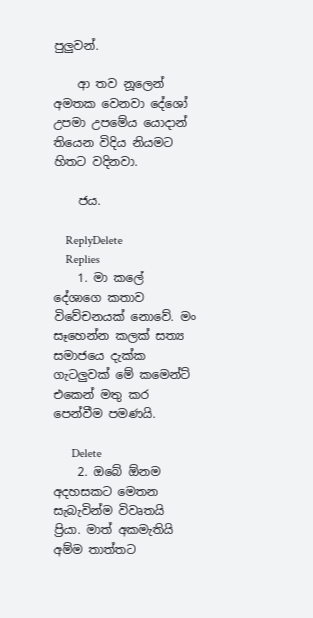පුලුවන්.

    ආ තව නූලෙන් අමතක වෙනවා දේශෝ උපමා උපමේය යොදාන් තියෙන විදිය නියමට හිතට වදිනවා.

    ජය.

    ReplyDelete
    Replies
    1. මා කලේ දේශාගෙ කතාව විවේචන‍යක් නොවේ. මං සෑහෙන්න කලක් සත්‍ය සමාජයෙ දැක්ක ගැටලුවක් මේ කමෙන්ට් එකෙන් මතු කර පෙන්වීම පමණයි.

      Delete
    2. ඔබේ ඕනම අදහසකට මෙතන සැබැවින්ම විවෘතයි ප්‍රියා. මාත් අකමැතියි අම්ම තාත්තට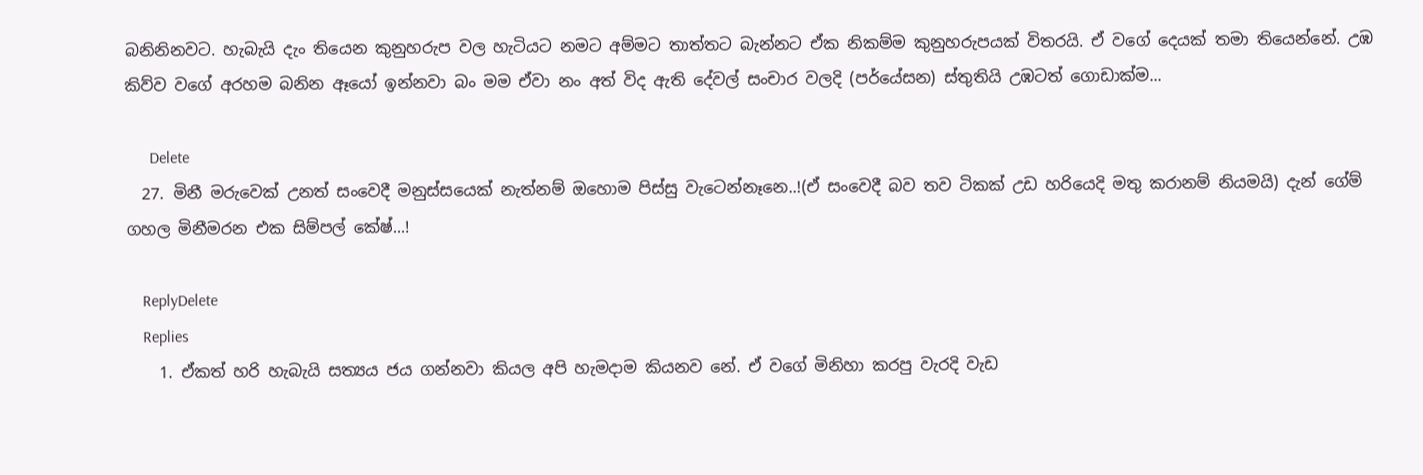බනිනිනවට. හැබැයි දැං තියෙන කුනුහරුප වල හැටියට නමට අම්මට තාත්තට බැන්නට ඒක නිකම්ම කුනුහරුපයක් විතරයි. ඒ වගේ දෙයක් තමා තියෙන්නේ. උඹ කිව්ව වගේ අරහම බනින ඈයෝ ඉන්නවා බං මම ඒවා නං අත් විද ඇති දේවල් සංචාර වලදි (පර්යේසන) ස්තුතියි උඹටත් ගොඩාක්ම...

      Delete
  27. මිනී මරුවෙක් උනත් සංවෙදී මනුස්සයෙක් නැත්නම් ඔහොම පිස්සු වැටෙන්නෑනෙ..!(ඒ සංවෙදී බව තව ටිකක් උඩ හරියෙදි මතු කරානම් නියමයි) දැන් ගේම් ගහල මිනීමරන එක සිම්පල් කේෂ්...!

    ReplyDelete
    Replies
    1. ඒකත් හරි හැබැයි සත්‍යය ජය ගන්නවා කියල අපි හැමදාම කියනව නේ. ඒ වගේ මිනිහා කරපු වැරදි වැඩ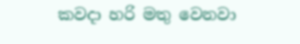කවදා හරි මතු වෙනවා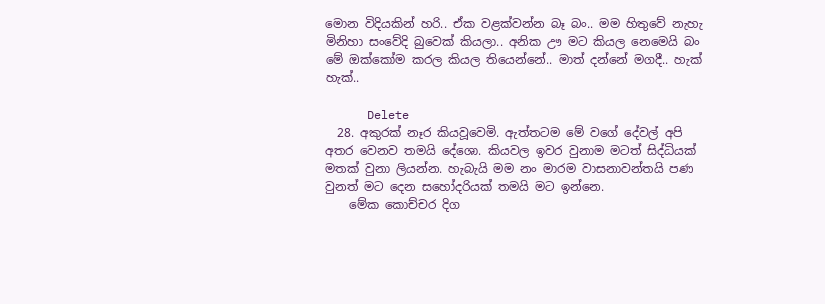මොන විදියකින් හරි.. ඒක වළක්වන්න බෑ බං.. මම හිතුවේ නැහැ මිනිහා සංවේදි බුවෙක් කියලා.. අනික ඌ මට කියල නෙමෙයි බං මේ ඔක්කෝම කරල කියල තියෙන්නේ.. මාත් දන්නේ මගදී.. හැක් හැක්..

      Delete
  28. අකුරක් නෑර කියවූවෙමි. ඇත්තටම මේ වගේ දේවල් අපි අතර වෙනව තමයි දේශො. කියවල ඉවර වුනාම මටත් සිද්ධියක් මතක් වුනා ලියන්න. හැබැයි මම නං මාරම වාසනාවන්තයි පණ වුනත් මට දෙන සහෝදරියක් තමයි මට ඉන්නෙ.
    මේක කොච්චර දිග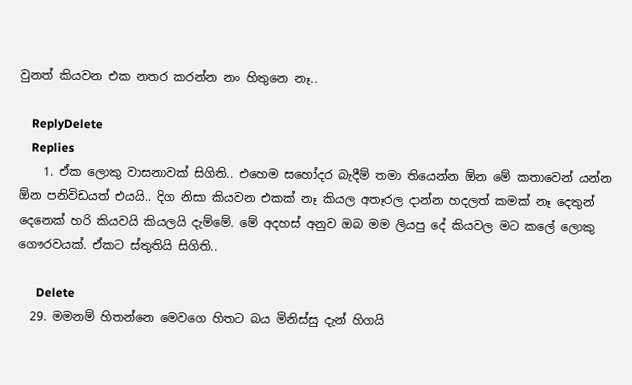වුනත් කියවන එක නතර කරන්න නං හිතුනෙ නෑ..

    ReplyDelete
    Replies
    1. ඒක ලොකු වාසනාවක් සිගිති.. එහෙම සහෝදර බැදීම් තමා තියෙන්න ඕන මේ කතාවෙන් යන්න ඕන පනිවිඩයත් එයයි.. දිග නිසා කියවන එකක් නෑ කියල අතෑරල දාන්න හදලත් කමක් නෑ දෙතුන් දෙනෙක් හරි කියවයි කියලයි දැම්මේ. මේ අදහස් අනුව ඔබ මම ලියපු දේ කියවල මට කලේ ලොකු ගෞරවයක්. ඒකට ස්තුතියි සිගිති..

      Delete
  29. මමනම් හිතන්නෙ මෙවගෙ හිතට බය මිනිස්සු දැන් හිගයි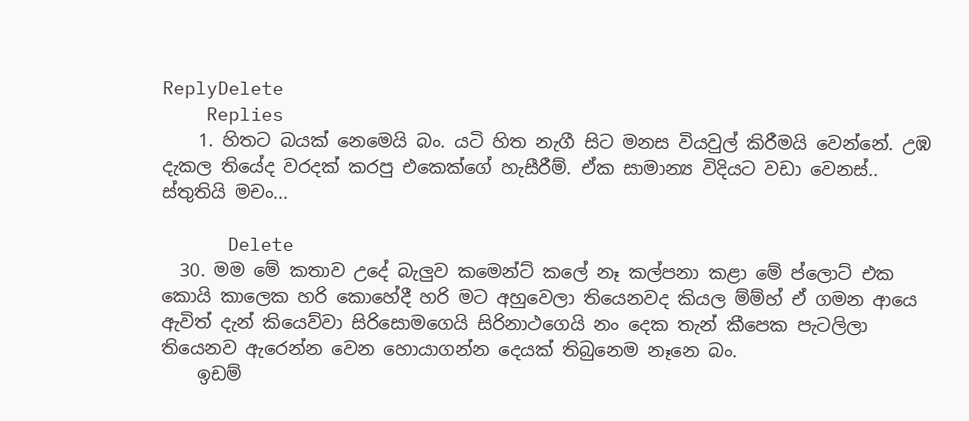ReplyDelete
    Replies
    1. හිතට බයක් නෙමෙයි බං. යටි හිත නැගී සිට මනස වියවුල් කිරීමයි වෙන්නේ. උඹ දැකල තියේද වරදක් කරපු එකෙක්ගේ හැසීරීම්. ඒක සාමාන්‍ය විදියට වඩා වෙනස්.. ස්තුතියි මචං...

      Delete
  30. මම මේ කතාව උදේ බැලුව කමෙන්ට් කලේ නෑ කල්පනා කළා මේ ප්ලොට් එක කොයි කාලෙක හරි කොහේදී හරි මට අහුවෙලා තියෙනවද කියල ම්ම්හ් ඒ ගමන ආයෙ ඇවිත් දැන් කියෙව්වා සිරිසොමගෙයි සිරිනාථගෙයි නං දෙක තැන් කීපෙක පැටලිලා තියෙනව ඇරෙන්න වෙන හොයාගන්න දෙයක් තිබුනෙම නෑනෙ බං.
    ඉඩම්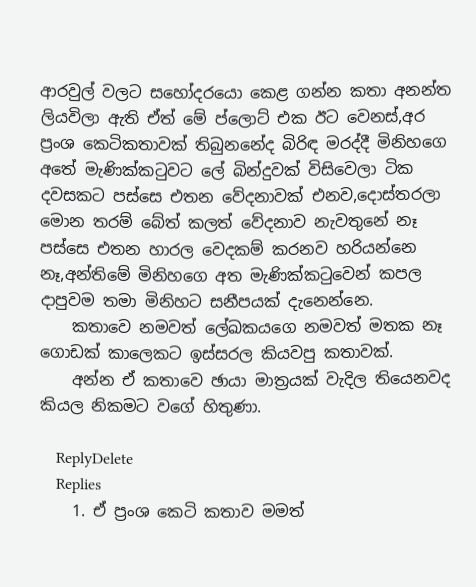ආරවුල් වලට සහෝදරයො කෙළ ගන්න කතා අනන්ත ලියවිලා ඇති ඒත් මේ ප්ලොට් එක ඊට වෙනස්,අර ප්‍රංශ කෙටිකතාවක් තිබුනනේද බිරිඳ මරද්දී මිනිහගෙ අතේ මැණික්කටුවට ලේ බින්දුවක් විසිවෙලා ටික දවසකට පස්සෙ එතන වේදනාවක් එනව,දොස්තරලා මොන තරම් බේත් කලත් වේදනාව නැවතුනේ නෑ පස්සෙ එතන හාරල වෙදකම් කරනව හරියන්නෙ නෑ,අන්තිමේ මිනිහගෙ අත මැණික්කටුවෙන් කපල දාපුවම තමා මිනිහට සනීපයක් දැනෙන්නෙ.
    කතාවෙ නමවත් ලේඛකයගෙ නමවත් මතක නෑ ගොඩක් කාලෙකට ඉස්සරල කියවපු කතාවක්.
    අන්න ඒ කතාවෙ ඡායා මාත්‍රයක් වැදිල තියෙනවද කියල නිකමට වගේ හිතුණා.

    ReplyDelete
    Replies
    1. ඒ ප්‍රංශ කෙටි කතාව මමත්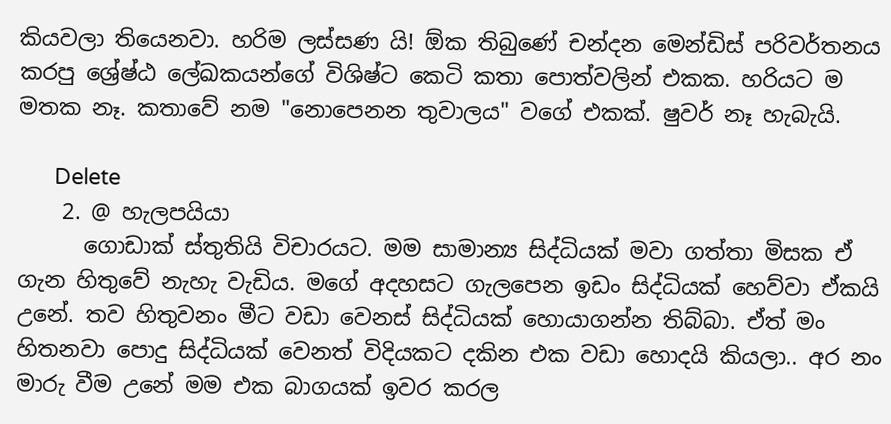කියවලා තියෙනවා. හරිම ලස්සණ යි! ඕක තිබුණේ චන්දන මෙන්ඩිස් පරිවර්තනය කරපු ශ්‍රේෂ්ඨ ලේඛකයන්ගේ විශිෂ්ට කෙටි කතා පොත්වලින් එකක. හරියට ම මතක නෑ. කතාවේ නම "නොපෙනන තුවාලය" වගේ එකක්. ෂුවර් නෑ හැබැයි.

      Delete
    2. @ හැලපයියා
      ගොඩාක් ස්තුතියි විචාරයට. මම සාමාන්‍ය සිද්ධියක් මවා ගත්තා මිසක ඒ ගැන හිතුවේ නැහැ වැඩිය. මගේ අදහසට ගැලපෙන ඉඩං සිද්ධියක් හෙව්වා ඒකයි උනේ. තව හිතුවනං මීට වඩා වෙනස් සිද්ධියක් හොයාගන්න තිබ්බා. ඒත් මං හිතනවා පොදු සිද්ධියක් වෙනත් විදියකට දකින එක වඩා හොදයි කියලා.. අර නං මාරු වීම උනේ මම එක බාගයක් ඉවර කරල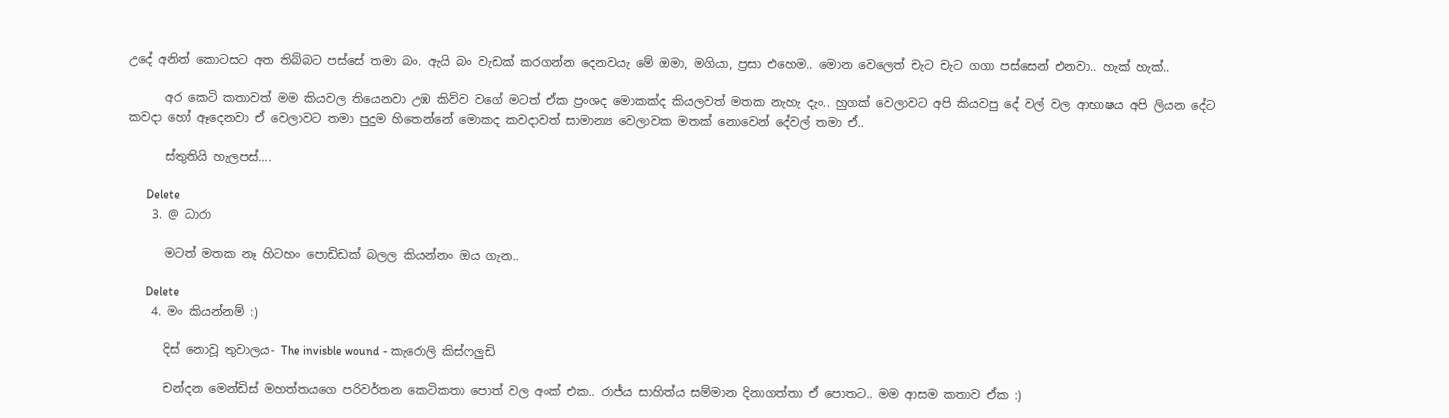උදේ අනිත් කොටසට අත තිබ්බට පස්සේ තමා බං. ඇයි බං වැඩක් කරගන්න දෙනවයැ මේ ඔමා, මගියා, ප්‍රසා එහෙම.. මොන වෙලෙත් චැට චැට ගගා පස්සෙන් එනවා.. හැක් හැක්..

      අර කෙටි කතාවත් මම කියවල තියෙනවා උඹ කිව්ව වගේ මටත් ඒක ප්‍රංශද මොකක්ද කියලවත් මතක නැහැ දැං.. හුගක් වෙලාවට අපි කියවපු දේ වල් වල ආභාෂය අපි ලියන දේට කවදා හෝ ඈදෙනවා ඒ වෙලාවට තමා පුදුම හිතෙන්නේ මොකද කවදාවත් සාමාන්‍ය වෙලාවක මතක් නොවෙන් දේවල් තමා ඒ..

      ස්තුතියි හැලපස්....

      Delete
    3. @ ධාරා

      මටත් මතක නෑ හිටහං පොඩිඩක් බලල කියන්නං ඔය ගැන..

      Delete
    4. මං කියන්නම් :)

      දිස් නොවූ තුවාලය- The invisble wound - කැරොලි කිස්ෆලුඩි

      චන්දන මෙන්ඩිස් මහත්තයගෙ පරිවර්තන කෙටිකතා පොත් වල අංක් එක.. රාජ්ය සාහිත්ය සම්මාන දිනාගත්තා ඒ පොතට.. මම ආසම කතාව ඒක :)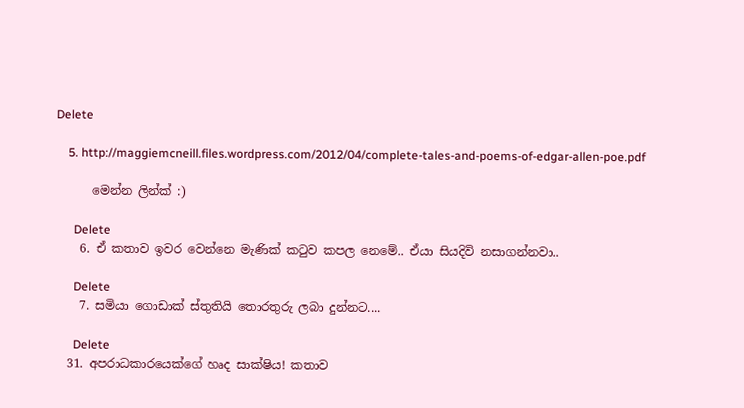Delete

    5. http://maggiemcneill.files.wordpress.com/2012/04/complete-tales-and-poems-of-edgar-allen-poe.pdf

      මෙන්න ලින්ක් :)

      Delete
    6. ඒ කතාව ඉවර වෙන්නෙ මැණික් කටුව කපල නෙමේ.. ඒයා සියදිවි නසාගන්නවා..

      Delete
    7. සමියා ගොඩාක් ස්තුතියි තොරතුරු ලබා දුන්නට....

      Delete
  31. අපරාධකාරයෙක්ගේ හෘද සාක්ෂිය! කතාව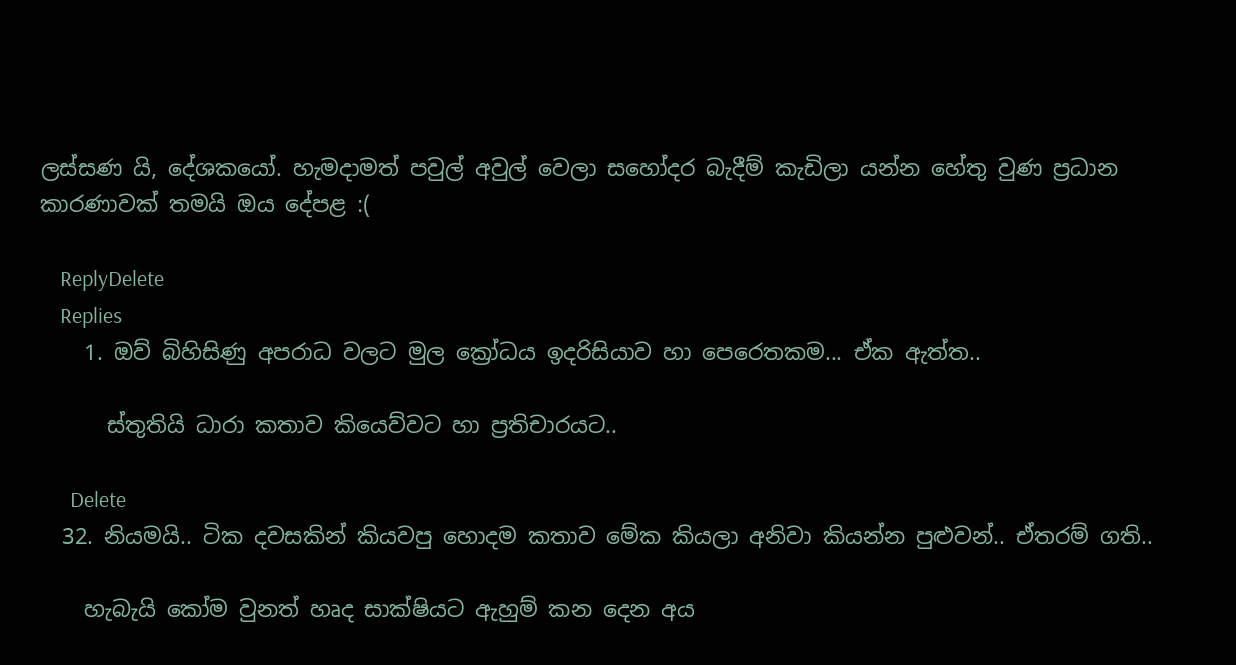ලස්සණ යි, දේශකයෝ. හැමදාමත් පවුල් අවුල් වෙලා සහෝදර බැදීම් කැඩිලා යන්න හේතු වුණ ප්‍රධාන කාරණාවක් තමයි ඔය දේපළ :(

    ReplyDelete
    Replies
    1. ඔව් බිහිසිණු අපරාධ වලට මුල ක්‍රෝධය ඉදරිසියාව හා පෙරෙතකම... ඒක ඇත්ත..

      ස්තුතියි ධාරා කතාව කියෙව්වට හා ප්‍රතිචාරයට..

      Delete
  32. නියමයි.. ටික දවසකින් කියවපු හොදම කතාව මේක කියලා අනිවා කියන්න පුළුවන්.. ඒතරම් ගති..

    හැබැයි කෝම වුනත් හෘද සාක්ෂියට ඇහුම් කන දෙන අය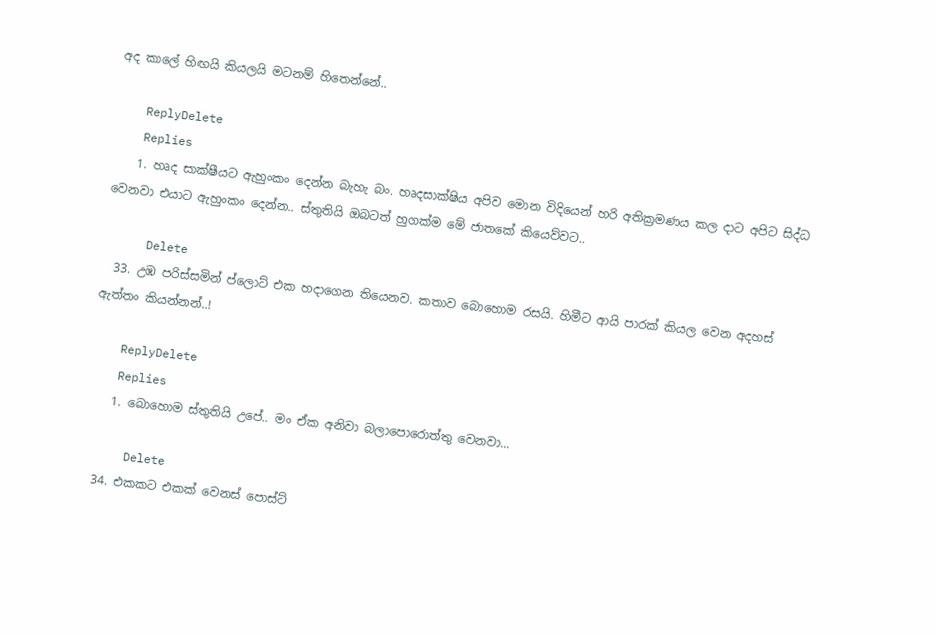අද කාලේ හිඟයි කියලයි මටනම් හිතෙන්නේ..

    ReplyDelete
    Replies
    1. හෘද සාක්ෂීයට ඇහුංකං දෙන්න බැහැ බං. හෘදසාක්ෂිය අපිව මොන විදියෙන් හරි අතික්‍රමණය කල දාට අපිට සිද්ධ වෙනවා එයාට ඇහුංකං දෙන්න.. ස්තුතියි ඔබටත් හුගක්ම මේ ජාතකේ කියෙව්වට..

      Delete
  33. උඹ පරිස්සමින් ප්ලොට් එක හදාගෙන තියෙනව. කතාව බොහොම රසයි. හිමීට ආයි පාරක් කියල වෙන අදහස් ඇත්තං කියන්නන්..!

    ReplyDelete
    Replies
    1. බොහොම ස්තුතියි උපේ.. මං ඒක අනිවා බලාපොරොත්තු වෙනවා...

      Delete
  34. එකකට එකක් වෙනස් පොස්ට්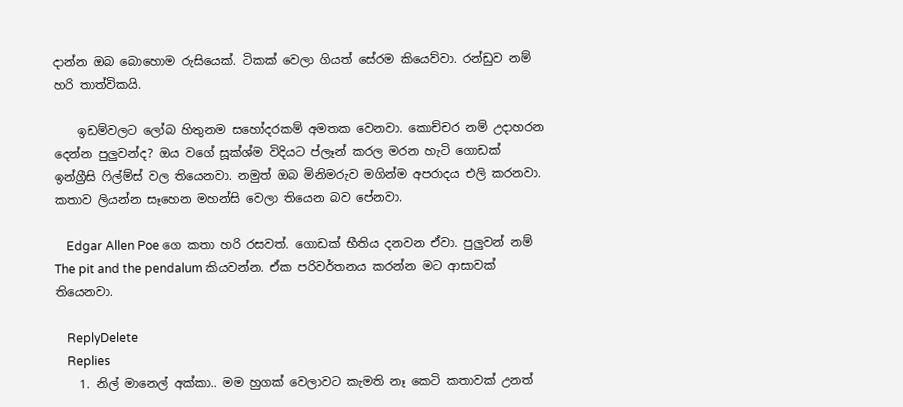දාන්න ඔබ බොහොම රුසියෙක්. ටිකක් වෙලා ගියත් සේරම කියෙව්වා. රන්ඩුව නම් හරි තාත්විකයි.

    ඉඩම්වලට ලෝබ හිතුනම සහෝදරකම් අමතක වෙනවා. කොච්චර නම් උදාහරන දෙන්න පුලුවන්ද? ඔය වගේ සූක්ශ්ම විදියට ප්ලෑන් කරල මරන හැටි ගොඩක් ඉන්ග්‍රීසි ‍ෆිල්ම්ස් වල තියෙනවා. නමුත් ඔබ මිනිමරුව මගින්ම අපරාදය එලි කරනවා. කතාව ලියන්න සෑහෙන මහන්සි වෙලා තියෙන බව පේනවා.

    Edgar Allen Poe ගෙ කතා හරි රසවත්. ගොඩක් භීතිය දනවන ඒවා. පුලුවන් නම් The pit and the pendalum කියවන්න. ඒක පරිවර්තනය කරන්න මට ආසාවක් තියෙනවා.

    ReplyDelete
    Replies
    1. නිල් මානෙල් අක්කා.. මම හුගක් වෙලාවට කැමති නෑ කෙටි කතාවක් උනත්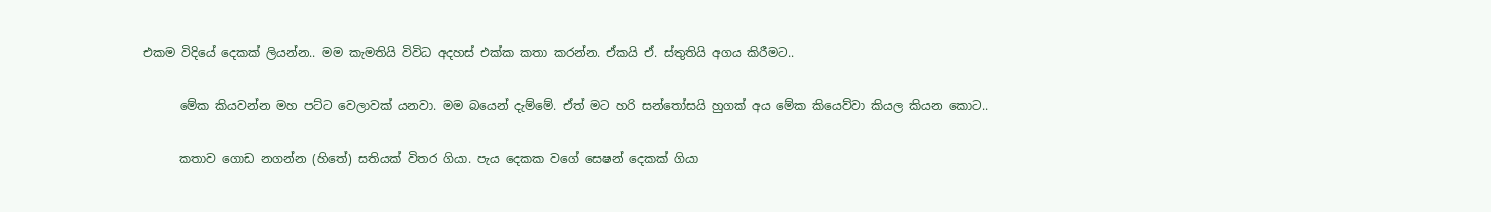එකම විදියේ දෙකක් ලියන්න.. මම කැමතියි විවිධ අදහස් එක්ක කතා කරන්න. ඒකයි ඒ. ස්තුතියි අගය කිරීමට..

      මේක කියවන්න මහ පට්ට වෙලාවක් යනවා. මම බයෙන් දැම්මේ. ඒත් මට හරි සන්තෝසයි හුගක් අය මේක කියෙව්වා කියල කියන කොට..

      කතාව ගොඩ නගන්න (හිතේ) සතියක් විතර ගියා. පැය දෙකක වගේ සෙෂන් දෙකක් ගියා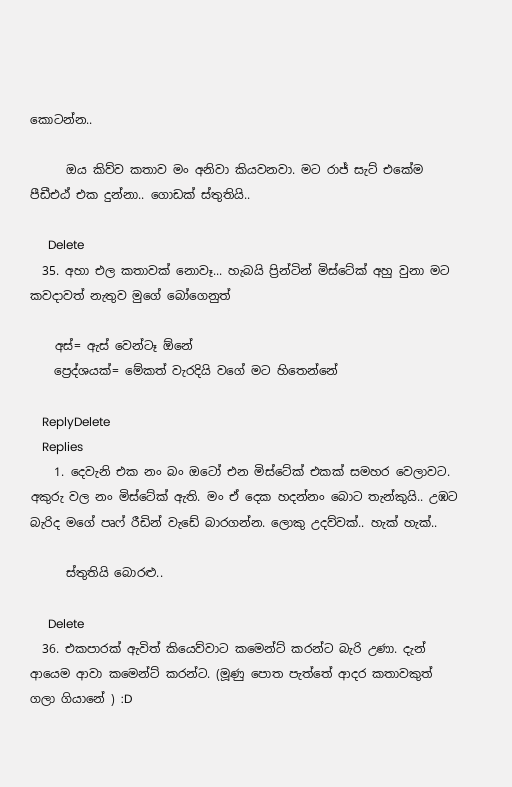කොටන්න..

      ඔය කිව්ව කතාව මං අනිවා කියවනවා. මට රාජ් සැට් එකේම පීඩීඑඨ් එක දුන්නා.. ගොඩක් ස්තුතියි..

      Delete
  35. අහා එල කතාවක් නොවෑ... හැබයි ප්‍රින්ටින් මිස්ටේක් අහු වුනා මට කවදාවත් නැතුව මුගේ බෝගෙනුත්

    අස්= ඇස් වෙන්ටෑ ඕනේ
    ප්‍රෙද්ශයක්= මේකත් වැරදියි වගේ මට හිතෙන්නේ

    ReplyDelete
    Replies
    1. දෙවැනි එක නං බං ඔටෝ එන මිස්ටේක් එකක් සමහර වෙලාවට. අකුරු වල නං මිස්ටේක් ඇති. මං ඒ දෙක හදන්නං බොට තැන්කුයි.. උඹට බැරිද මගේ පෘෆ් රීඩින් වැඩේ බාරගන්න. ලොකු උදව්වක්.. හැක් හැක්..

      ස්තුතියි බොරළු..

      Delete
  36. එකපාරක් ඇවිත් කියෙව්වාට කමෙන්ට් කරන්ට බැරි උණා. දැන් ආයෙම ආවා කමෙන්ට් කරන්ට. (මූණු පොත පැත්තේ ආදර කතාවකුත් ගලා ගියානේ ) :D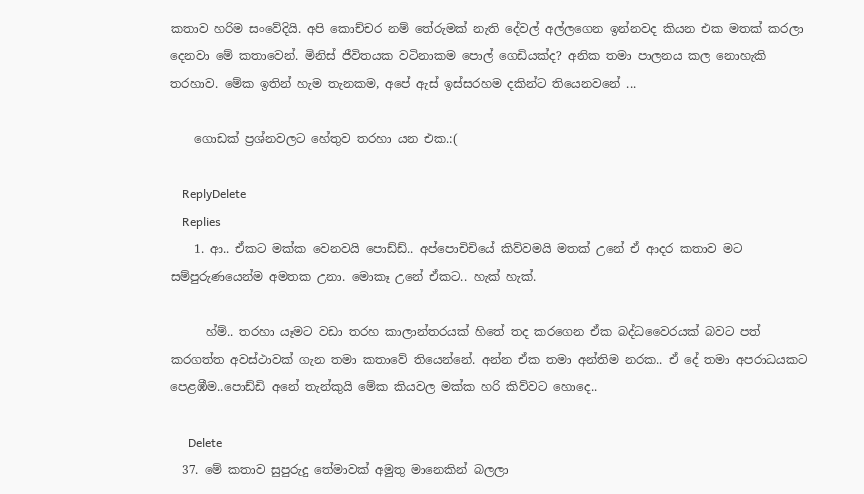කතාව හරිම සංවේදියි. අපි කොච්චර නම් තේරුමක් නැති දේවල් අල්ලගෙන ඉන්නවද කියන එක මතක් කරලා දෙනවා මේ කතාවෙන්. මිනිස් ජීවිතයක වටිනාකම පොල් ගෙඩියක්ද? අනික තමා පාලනය කල නොහැකි තරහාව. මේක ඉතින් හැම තැනකම, අපේ ඇස් ඉස්සරහම දකින්ට තියෙනවනේ ...

    ගොඩක් ප්‍රශ්නවලට හේතුව තරහා යන එක.:(

    ReplyDelete
    Replies
    1. ආ.. ඒකට මක්ක වෙනවයි පොඩ්ඩ්.. අප්පොචිචියේ කිව්වමයි මතක් උනේ ඒ ආදර කතාව මට සම්පුරුණයෙන්ම අමතක උනා. මොකෑ උනේ ඒකට.. හැක් හැක්.

      හ්ම්.. තරහා යෑමට වඩා තරහ කාලාන්තරයක් හිතේ තද කරගෙන ඒක බද්ධවෛරයක් බවට පත් කරගත්ත අවස්ථාවක් ගැන තමා කතාවේ තියෙන්නේ. අන්න ඒක තමා අන්තිම නරක.. ඒ දේ තමා අපරාධයකට පෙළඹීම..පොඩ්ඩි අනේ තැන්කුයි මේක කියවල මක්ක හරි කිව්වට හොදෙ..

      Delete
  37. මේ කතාව සුපුරුදු තේමාවක් අමුතු මානෙකින් බලලා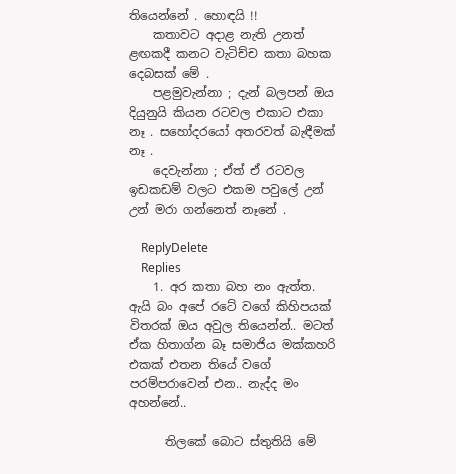තියෙන්නේ . හොඳයි !!
    කතාවට අදාළ නැති උනත් ළඟකදී කනට වැටිච්ච කතා බහක දෙබසක් මේ .
    පළමුවැන්නා ; දැන් බලපන් ඔය දියුනුයි කියන රටවල එකාට එකා නෑ . සහෝදරයෝ අතරවත් බැඳීමක් නෑ .
    දෙවැන්නා ; ඒත් ඒ රටවල ඉඩකඩම් වලට එකම පවුලේ උන් උන් මරා ගන්නෙත් නෑනේ .

    ReplyDelete
    Replies
    1. අර කතා බහ නං ඇත්ත. ඇයි බං අපේ රටේ වගේ කිහිපයක් විතරක් ඔය අවුල තියෙන්න්.. මටත් ඒක හිතාග්න බෑ සමාජිය මක්කහරි එකක් එතන තියේ වගේ පරම්පරාවෙන් එන.. නැද්ද මං අහන්නේ..

      තිලකේ බොට ස්තුතියි මේ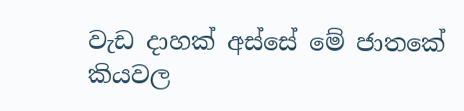වැඩ දාහක් අස්සේ මේ ජාතකේ කියවල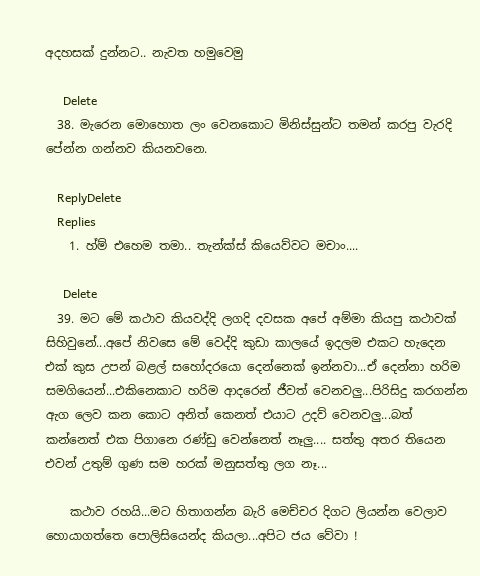අදහසක් දුන්නට.. නැවත හමුවෙමු

      Delete
  38. මැරෙන මොහොත ලං වෙනකොට මිනිස්සුන්ට තමන් කරපු වැරදි පේන්න ගන්නව කියනවනෙ.

    ReplyDelete
    Replies
    1. හ්ම් එහෙම තමා.. තැන්ක්ස් කියෙව්වට මචාං....

      Delete
  39. මට මේ කථාව කියවද්දි ලගදි දවසක අපේ අම්මා කියපු කථාවක් සිහිවුනේ...අපේ නිවසෙ මේ වෙද්දි කුඩා කාලයේ ඉදලම එකට හැදෙන එක් කුස උපන් බළල් සහෝදරයො දෙන්නෙක් ඉන්නවා...ඒ දෙන්නා හරිම සමගියෙන්...එකිනෙකාට හරිම ආදරෙන් ජීවත් වෙනවලු...පිරිසිදු කරගන්න ඇග ලෙව කන කොට අනිත් කෙනත් එයාට උදව් වෙනවලු...බත් කන්නෙත් එක පිගානෙ රණ්ඩු වෙන්නෙත් නෑලු.... සත්තු අතර තියෙන එවන් උතුම් ගුණ සම හරක් මනුසත්තු ලග නෑ...

    කථාව රහයි...මට හිතාගන්න බැරි මෙච්චර දිගට ලියන්න වෙලාව හොයාගත්තෙ පොලිසියෙන්ද කියලා...අපිට ජය වේවා !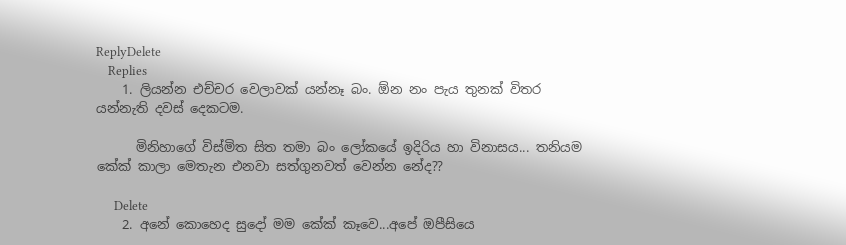ReplyDelete
    Replies
    1. ලියන්න එච්චර වෙලාවක් යන්නෑ බං. ඕන නං පැය තුනක් විතර යන්නැති දවස් දෙකටම.

      මිනිහාගේ විස්මිත සිත තමා බං ලෝකයේ ඉදිරිය හා විනාසය... තනියම කේක් කාලා මෙතැන එනවා සත්ගුනවත් වෙන්න නේද??

      Delete
    2. අනේ කොහෙද සුදෝ මම කේක් කෑවෙ...අපේ ඔපීසියෙ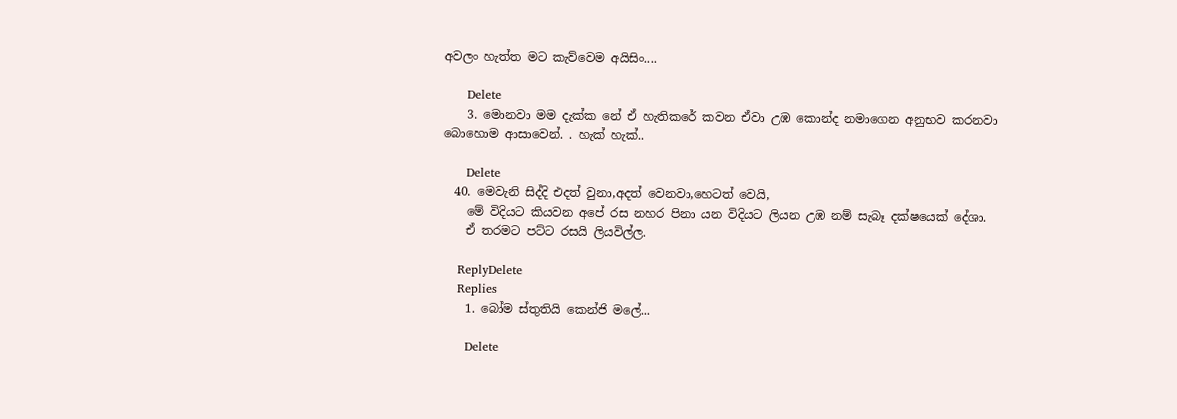අවලං හැත්ත මට කැව්වෙම අයිසිං....

      Delete
    3. මොනවා මම දැක්ක නේ ඒ හැතිකරේ කවන ඒවා උඹ කොන්ද නමාගෙන අනුභව කරනවා බොහොම ආසාවෙන්. . හැක් හැක්..

      Delete
  40. මෙවැනි සිද්දි එදත් වුනා,අදත් වෙනවා,හෙටත් වෙයි,
    මේ විදියට කියවන අපේ රස නහර පිනා යන විදියට ලියන උඹ නම් සැබෑ දක්ෂයෙක් දේශා.
    ඒ තරමට පට්ට රසයි ලියවිල්ල.

    ReplyDelete
    Replies
    1. බෝම ස්තුතියි කෙන්ජි මලේ...

      Delete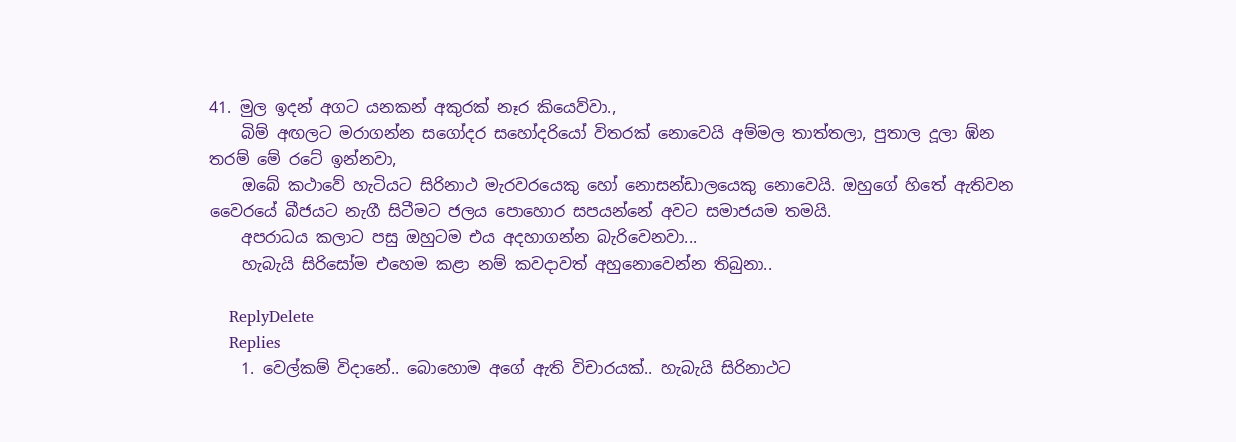41. මුල ඉදන් අගට යනකන් අකුරක් නෑර කියෙව්වා.,
    බිම් අඟලට මරාගන්න සගෝදර සහෝදරියෝ විතරක් නොවෙයි අම්මල තාත්තලා, පුතාල දූලා ඹ්න තරම් මේ රටේ ඉන්නවා,
    ඔබේ කථාවේ හැටියට සිරිනාථ මැරවරයෙකු හෝ නොසන්ඩාලයෙකු නොවෙයි. ඔහුගේ හිතේ ඇතිවන වෛරයේ බීජයට නැගී සිටීමට ජලය පොහොර සපයන්නේ අවට සමාජයම තමයි.
    අපරාධය කලාට පසු ඔහුටම එය අදහාගන්න බැරිවෙනවා...
    හැබැයි සිරිසෝම එහෙම කළා නම් කවදාවත් අහුනොවෙන්න තිබුනා..

    ReplyDelete
    Replies
    1. වෙල්කම් විදානේ.. බොහොම අගේ ඇති විචාරයක්.. හැබැයි සිරිනාථට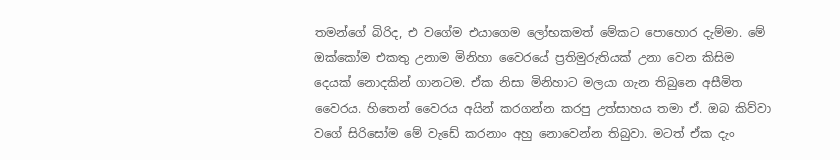තමන්ගේ බිරිද, එ වගේම එයාගෙම ලෝභකමත් මේකට පොහොර දැම්මා. මේ ඔක්කෝම එකතු උනාම මිනිහා වෛරයේ ප්‍රතිමුරුතියක් උනා වෙන කිසිම දෙයක් නොදකින් ගානටම. ඒක නිසා මිනිහාට මලයා ගැන තිබුනෙ අසීමිත වෛරය. හිතෙන් වෛරය අයින් කරගන්න කරපු උත්සාහය තමා ඒ. ඔබ කිව්වා වගේ සිරිසෝම මේ වැඩේ කරනාං අහු නොවෙන්න තිබුවා. මටත් ඒක දැං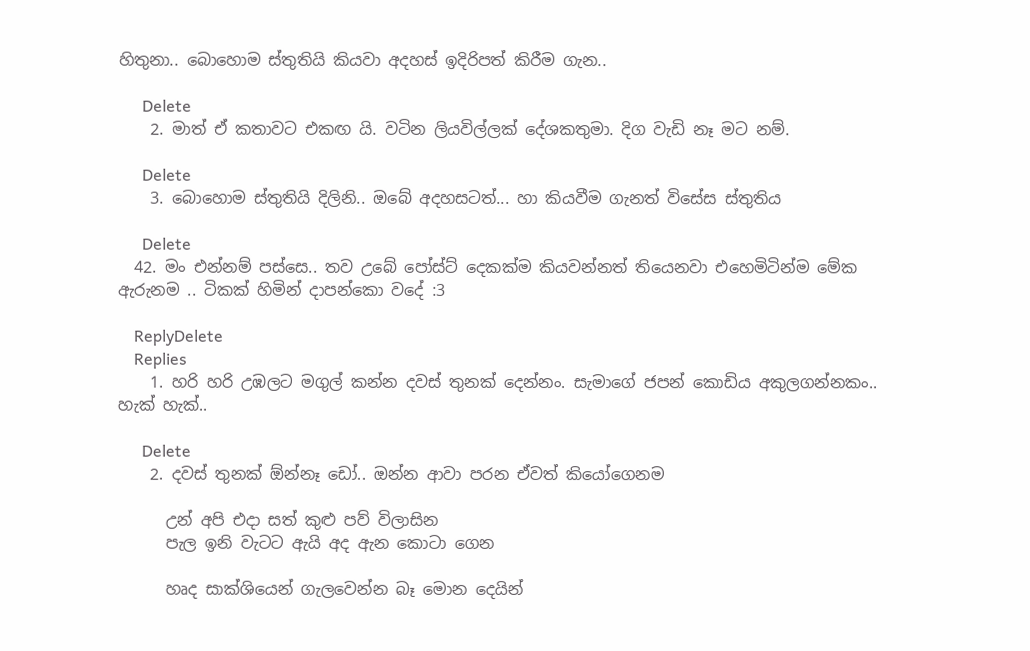හිතුනා.. බොහොම ස්තුතියි කියවා අදහස් ඉදිරිපත් කිරීම ගැන..

      Delete
    2. මාත් ඒ කතාවට එකඟ යි. වටින ලියවිල්ලක් දේශකතුමා. දිග වැඩි නෑ මට නම්.

      Delete
    3. බොහොම ස්තුතියි දිලිනි.. ඔබේ අදහසටත්... හා කියවීම ගැනත් විසේස ස්තුතිය

      Delete
  42. මං එන්නම් පස්සෙ.. තව උබේ පෝස්ට් දෙකක්ම කියවන්නත් තියෙනවා එහෙමිටින්ම මේක ඇරුනම .. ටිකක් හිමින් දාපන්කො වදේ :3

    ReplyDelete
    Replies
    1. හරි හරි උඹලට මගුල් කන්න දවස් තුනක් දෙන්නං. සැමාගේ ජපන් කොඩිය අකුලගන්නකං.. හැක් හැක්..

      Delete
    2. දවස් තුනක් ඕන්නෑ ඩෝ.. ඔන්න ආවා පරන ඒවත් කියෝගෙනම

      උන් අපි එදා සත් කුළු පව් විලාසින
      පැල ඉනි වැටට ඇයි අද ඇන කොටා ගෙන

      හෘද සාක්ශියෙන් ගැලවෙන්න බෑ මොන දෙයින්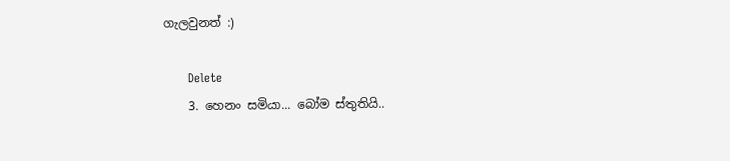ගැලවුනත් :)

      Delete
    3. හෙනං සමියා... බෝම ස්තුතියි..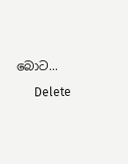බොට...

      Delete